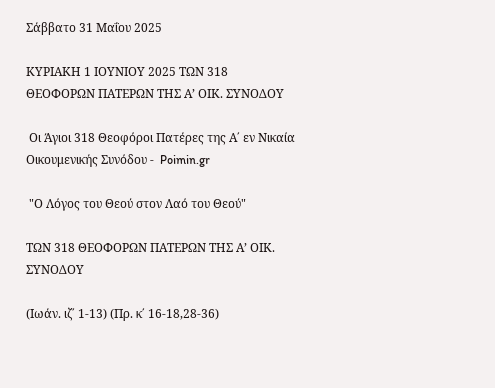Σάββατο 31 Μαΐου 2025

ΚΥΡΙΑΚΗ 1 ΙΟΥΝΙΟΥ 2025 ΤΩΝ 318 ΘΕΟΦΟΡΩΝ ΠΑΤΕΡΩΝ ΤΗΣ Α’ ΟΙΚ. ΣΥΝΟΔΟΥ

 Οι Άγιοι 318 Θεοφόροι Πατέρες της Α΄ εν Νικαία Οικουμενικής Συνόδου -  Poimin.gr

 "Ο Λόγος του Θεού στον Λαό του Θεού"

ΤΩΝ 318 ΘΕΟΦΟΡΩΝ ΠΑΤΕΡΩΝ ΤΗΣ Α’ ΟΙΚ. ΣΥΝΟΔΟΥ

(Ιωάν. ιζ΄ 1-13) (Πρ. κ΄ 16-18,28-36)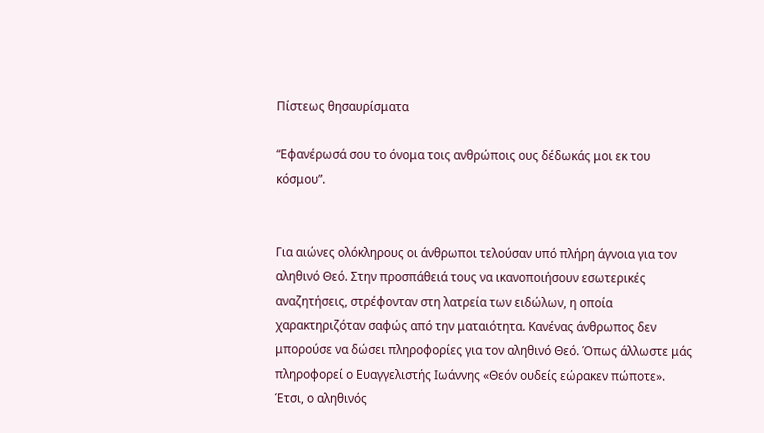Πίστεως θησαυρίσματα

“Εφανέρωσά σου το όνομα τοις ανθρώποις ους δέδωκάς μοι εκ του κόσμου”.


Για αιώνες ολόκληρους οι άνθρωποι τελούσαν υπό πλήρη άγνοια για τον αληθινό Θεό. Στην προσπάθειά τους να ικανοποιήσουν εσωτερικές αναζητήσεις, στρέφονταν στη λατρεία των ειδώλων, η οποία χαρακτηριζόταν σαφώς από την ματαιότητα. Κανένας άνθρωπος δεν μπορούσε να δώσει πληροφορίες για τον αληθινό Θεό. Όπως άλλωστε μάς πληροφορεί ο Ευαγγελιστής Ιωάννης «Θεόν ουδείς εώρακεν πώποτε». Έτσι, ο αληθινός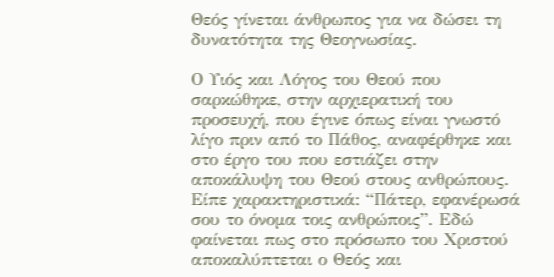Θεός γίνεται άνθρωπος για να δώσει τη δυνατότητα της Θεογνωσίας.

Ο Υιός και Λόγος του Θεού που σαρκώθηκε, στην αρχιερατική του προσευχή, που έγινε όπως είναι γνωστό λίγο πριν από το Πάθος, αναφέρθηκε και στο έργο του που εστιάζει στην αποκάλυψη του Θεού στους ανθρώπους. Είπε χαρακτηριστικά: “Πάτερ, εφανέρωσά σου το όνομα τοις ανθρώποις”. Εδώ φαίνεται πως στο πρόσωπο του Χριστού αποκαλύπτεται ο Θεός και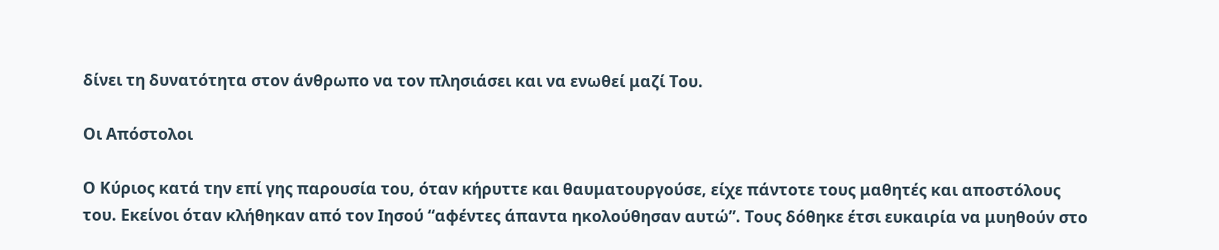δίνει τη δυνατότητα στον άνθρωπο να τον πλησιάσει και να ενωθεί μαζί Του.

Οι Απόστολοι

Ο Κύριος κατά την επί γης παρουσία του, όταν κήρυττε και θαυματουργούσε, είχε πάντοτε τους μαθητές και αποστόλους του. Εκείνοι όταν κλήθηκαν από τον Ιησού “αφέντες άπαντα ηκολούθησαν αυτώ”. Τους δόθηκε έτσι ευκαιρία να μυηθούν στο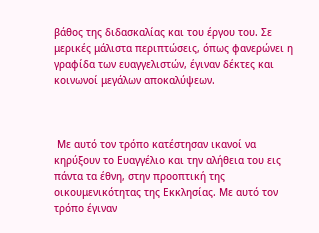βάθος της διδασκαλίας και του έργου του. Σε μερικές μάλιστα περιπτώσεις, όπως φανερώνει η γραφίδα των ευαγγελιστών, έγιναν δέκτες και κοινωνοί μεγάλων αποκαλύψεων.



 Με αυτό τον τρόπο κατέστησαν ικανοί να κηρύξουν το Ευαγγέλιο και την αλήθεια του εις πάντα τα έθνη, στην προοπτική της οικουμενικότητας της Εκκλησίας. Με αυτό τον τρόπο έγιναν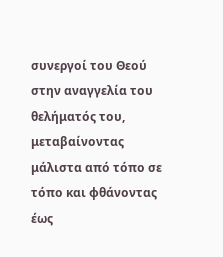συνεργοί του Θεού στην αναγγελία του θελήματός του, μεταβαίνοντας μάλιστα από τόπο σε τόπο και φθάνοντας έως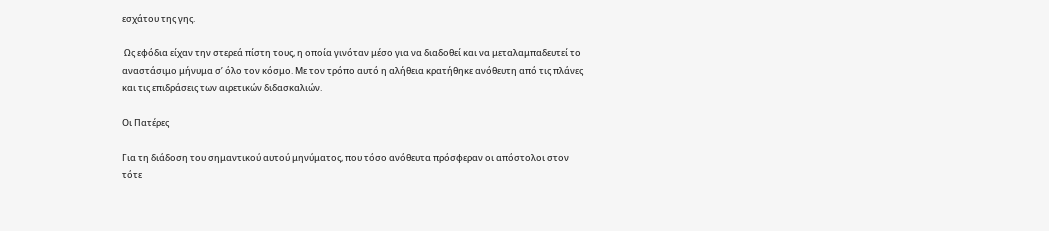εσχάτου της γης.

 Ως εφόδια είχαν την στερεά πίστη τους, η οποία γινόταν μέσο για να διαδοθεί και να μεταλαμπαδευτεί το αναστάσιμο μήνυμα σ’ όλο τον κόσμο. Με τον τρόπο αυτό η αλήθεια κρατήθηκε ανόθευτη από τις πλάνες και τις επιδράσεις των αιρετικών διδασκαλιών.

Οι Πατέρες

Για τη διάδοση του σημαντικού αυτού μηνύματος, που τόσο ανόθευτα πρόσφεραν οι απόστολοι στον τότε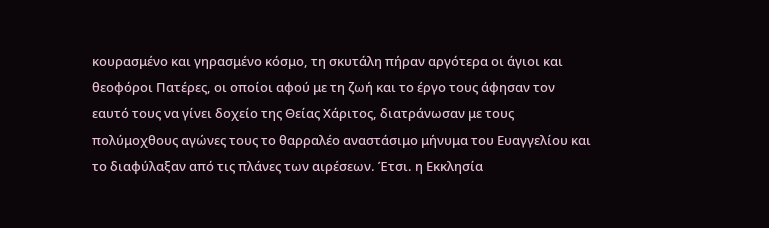κουρασμένο και γηρασμένο κόσμο, τη σκυτάλη πήραν αργότερα οι άγιοι και θεοφόροι Πατέρες, οι οποίοι αφού με τη ζωή και το έργο τους άφησαν τον εαυτό τους να γίνει δοχείο της Θείας Χάριτος, διατράνωσαν με τους πολύμοχθους αγώνες τους το θαρραλέο αναστάσιμο μήνυμα του Ευαγγελίου και το διαφύλαξαν από τις πλάνες των αιρέσεων. Έτσι. η Εκκλησία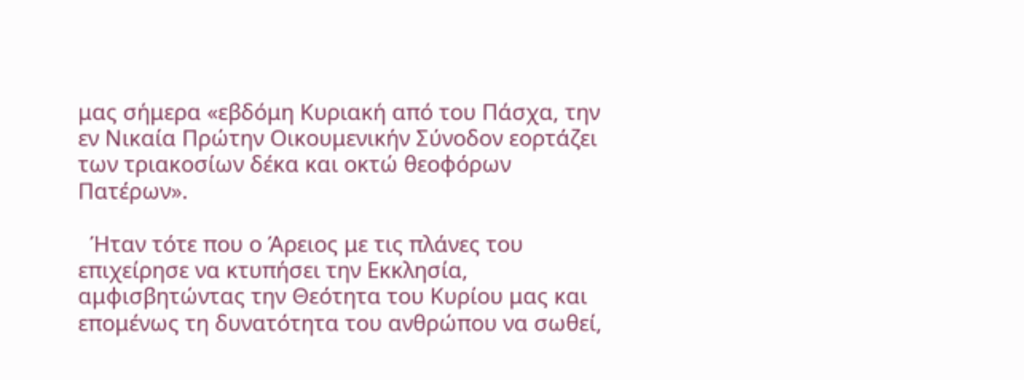μας σήμερα «εβδόμη Κυριακή από του Πάσχα, την εν Νικαία Πρώτην Οικουμενικήν Σύνοδον εορτάζει των τριακοσίων δέκα και οκτώ θεοφόρων Πατέρων».

  Ήταν τότε που ο Άρειος με τις πλάνες του επιχείρησε να κτυπήσει την Εκκλησία, αμφισβητώντας την Θεότητα του Κυρίου μας και επομένως τη δυνατότητα του ανθρώπου να σωθεί,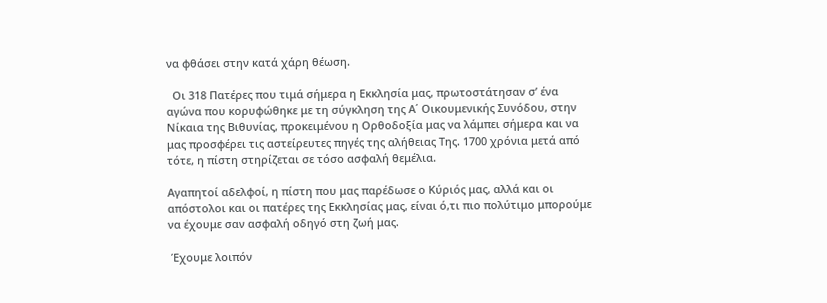να φθάσει στην κατά χάρη θέωση.

  Οι 318 Πατέρες που τιμά σήμερα η Εκκλησία μας, πρωτοστάτησαν σ’ ένα αγώνα που κορυφώθηκε με τη σύγκληση της Α΄ Οικουμενικής Συνόδου, στην Νίκαια της Βιθυνίας, προκειμένου η Ορθοδοξία μας να λάμπει σήμερα και να μας προσφέρει τις αστείρευτες πηγές της αλήθειας Της. 1700 χρόνια μετά από τότε, η πίστη στηρίζεται σε τόσο ασφαλή θεμέλια.

Αγαπητοί αδελφοί, η πίστη που μας παρέδωσε ο Κύριός μας, αλλά και οι απόστολοι και οι πατέρες της Εκκλησίας μας, είναι ό,τι πιο πολύτιμο μπορούμε να έχουμε σαν ασφαλή οδηγό στη ζωή μας.

 Έχουμε λοιπόν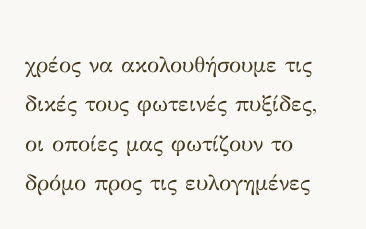χρέος να ακολουθήσουμε τις δικές τους φωτεινές πυξίδες, οι οποίες μας φωτίζουν το δρόμο προς τις ευλογημένες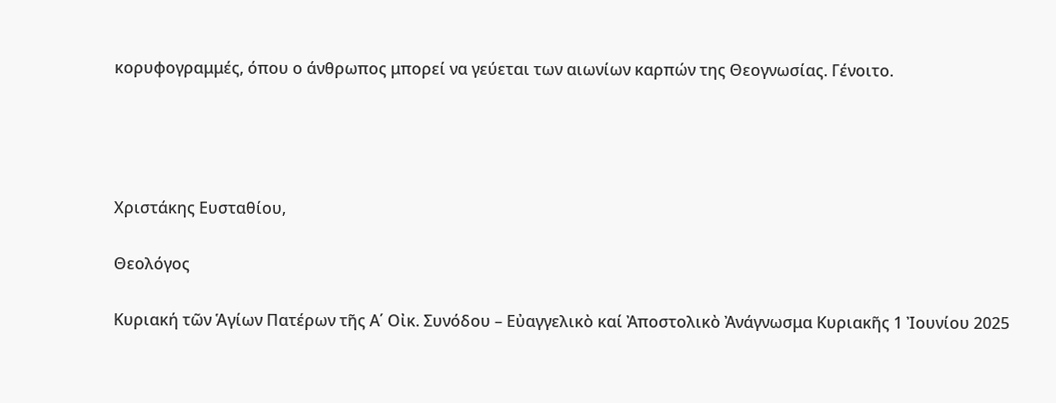κορυφογραμμές, όπου ο άνθρωπος μπορεί να γεύεται των αιωνίων καρπών της Θεογνωσίας. Γένοιτο.




Χριστάκης Ευσταθίου,

Θεολόγος

Κυριακή τῶν Ἁγίων Πατέρων τῆς Α΄ Οἰκ. Συνόδου – Εὐαγγελικὸ καί Ἀποστολικὸ Ἀνάγνωσμα Κυριακῆς 1 Ἰουνίου 2025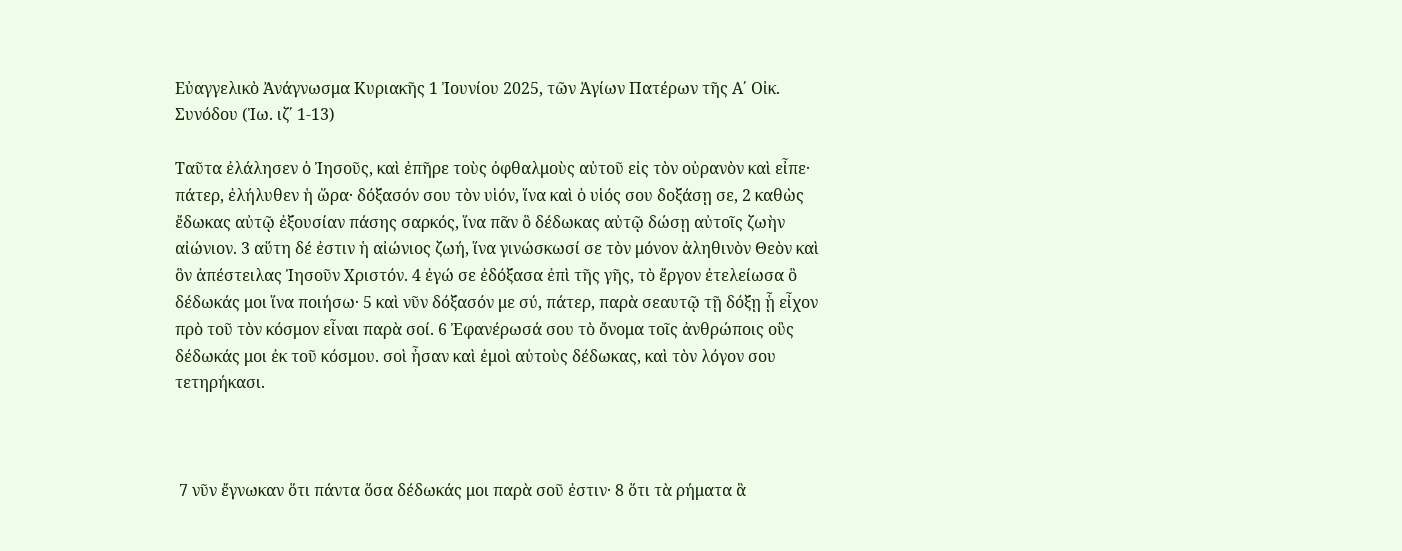Εὐαγγελικὸ Ἀνάγνωσμα Κυριακῆς 1 Ἰουνίου 2025, τῶν Ἁγίων Πατέρων τῆς Α΄ Οἰκ. Συνόδου (Ἰω. ιζ΄ 1-13)

Ταῦτα ἐλάλησεν ὁ Ἰησοῦς, καὶ ἐπῆρε τοὺς ὀφθαλμοὺς αὐτοῦ εἰς τὸν οὐρανὸν καὶ εἶπε· πάτερ, ἐλήλυθεν ἡ ὥρα· δόξασόν σου τὸν υἱόν, ἵνα καὶ ὁ υἱός σου δοξάσῃ σε, 2 καθὼς ἔδωκας αὐτῷ ἐξουσίαν πάσης σαρκός, ἵνα πᾶν ὃ δέδωκας αὐτῷ δώσῃ αὐτοῖς ζωὴν αἰώνιον. 3 αὕτη δέ ἐστιν ἡ αἰώνιος ζωή, ἵνα γινώσκωσί σε τὸν μόνον ἀληθινὸν Θεὸν καὶ ὃν ἀπέστειλας Ἰησοῦν Χριστόν. 4 ἐγώ σε ἐδόξασα ἐπὶ τῆς γῆς, τὸ ἔργον ἐτελείωσα ὃ δέδωκάς μοι ἵνα ποιήσω· 5 καὶ νῦν δόξασόν με σύ, πάτερ, παρὰ σεαυτῷ τῇ δόξῃ ᾗ εἶχον πρὸ τοῦ τὸν κόσμον εἶναι παρὰ σοί. 6 Ἐφανέρωσά σου τὸ ὄνομα τοῖς ἀνθρώποις οὓς δέδωκάς μοι ἐκ τοῦ κόσμου. σοὶ ἦσαν καὶ ἐμοὶ αὐτοὺς δέδωκας, καὶ τὸν λόγον σου τετηρήκασι.



 7 νῦν ἔγνωκαν ὅτι πάντα ὅσα δέδωκάς μοι παρὰ σοῦ ἐστιν· 8 ὅτι τὰ ρήματα ἃ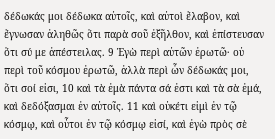δέδωκάς μοι δέδωκα αὐτοῖς, καὶ αὐτοὶ ἔλαβον, καὶ ἔγνωσαν ἀληθῶς ὅτι παρὰ σοῦ ἐξῆλθον, καὶ ἐπίστευσαν ὅτι σύ με ἀπέστειλας. 9 Ἐγὼ περὶ αὐτῶν ἐρωτῶ· οὐ περὶ τοῦ κόσμου ἐρωτῶ, ἀλλὰ περὶ ὧν δέδωκάς μοι, ὅτι σοί εἰσι, 10 καὶ τὰ ἐμὰ πάντα σά ἐστι καὶ τὰ σὰ ἐμά, καὶ δεδόξασμαι ἐν αὐτοῖς. 11 καὶ οὐκέτι εἰμὶ ἐν τῷ κόσμῳ, καὶ οὗτοι ἐν τῷ κόσμῳ εἰσί, καὶ ἐγὼ πρὸς σὲ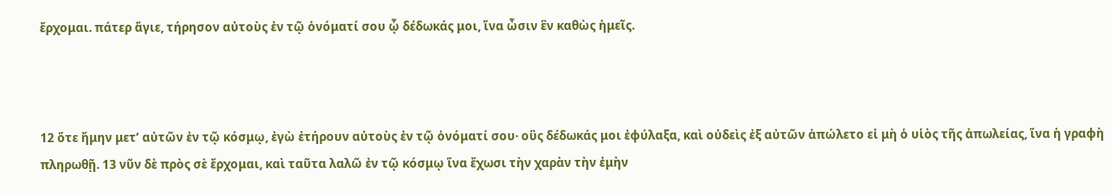ἔρχομαι. πάτερ ἅγιε, τήρησον αὐτοὺς ἐν τῷ ὀνόματί σου ᾧ δέδωκάς μοι, ἵνα ὦσιν ἓν καθὼς ἡμεῖς.



12 ὅτε ἤμην μετ’ αὐτῶν ἐν τῷ κόσμῳ, ἐγὼ ἐτήρουν αὐτοὺς ἐν τῷ ὀνόματί σου· οὓς δέδωκάς μοι ἐφύλαξα, καὶ οὐδεὶς ἐξ αὐτῶν ἀπώλετο εἰ μὴ ὁ υἱὸς τῆς ἀπωλείας, ἵνα ἡ γραφὴ πληρωθῇ. 13 νῦν δὲ πρὸς σὲ ἔρχομαι, καὶ ταῦτα λαλῶ ἐν τῷ κόσμῳ ἵνα ἔχωσι τὴν χαρὰν τὴν ἐμὴν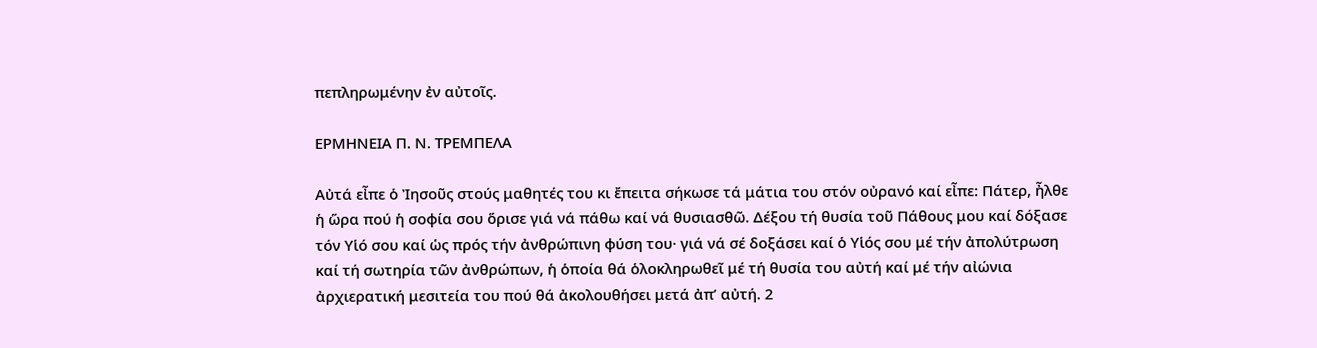πεπληρωμένην ἐν αὐτοῖς.

ΕΡΜΗΝΕΙΑ Π. Ν. ΤΡΕΜΠΕΛΑ

Αὐτά εἶπε ὁ Ἰησοῦς στούς μαθητές του κι ἔπειτα σήκωσε τά μάτια του στόν οὐρανό καί εἶπε: Πάτερ, ἦλθε ἡ ὥρα πού ἡ σοφία σου ὅρισε γιά νά πάθω καί νά θυσιασθῶ. Δέξου τή θυσία τοῦ Πάθους μου καί δόξασε τόν Υἱό σου καί ὡς πρός τήν ἀνθρώπινη φύση του· γιά νά σέ δοξάσει καί ὁ Υἱός σου μέ τήν ἀπολύτρωση καί τή σωτηρία τῶν ἀνθρώπων, ἡ ὁποία θά ὁλοκληρωθεῖ μέ τή θυσία του αὐτή καί μέ τήν αἰώνια ἀρχιερατική μεσιτεία του πού θά ἀκολουθήσει μετά ἀπ’ αὐτή. 2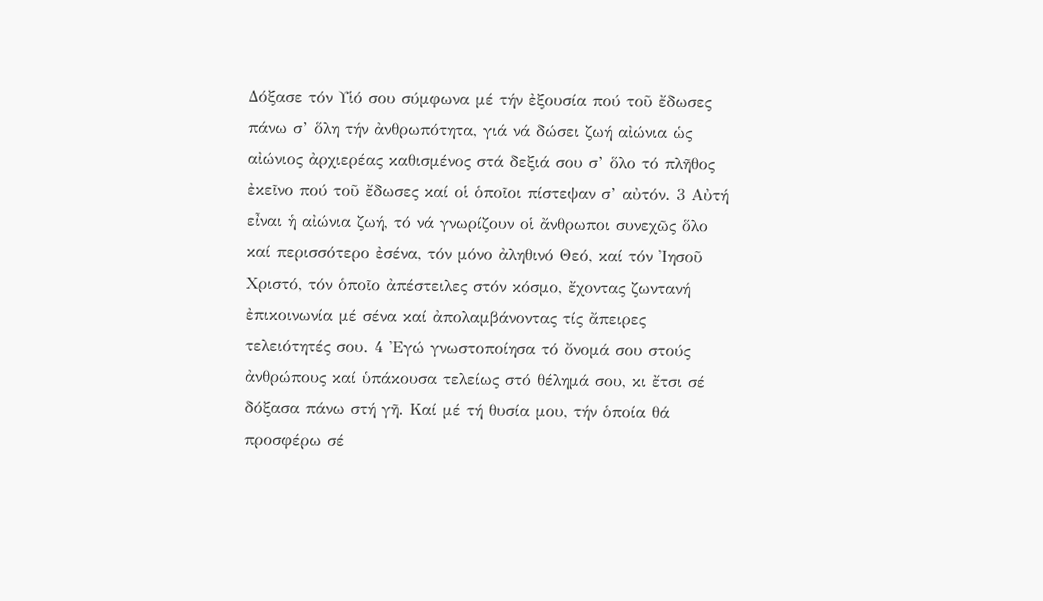Δόξασε τόν Υἱό σου σύμφωνα μέ τήν ἐξουσία πού τοῦ ἔδωσες πάνω σ’ ὅλη τήν ἀνθρωπότητα, γιά νά δώσει ζωή αἰώνια ὡς αἰώνιος ἀρχιερέας καθισμένος στά δεξιά σου σ’ ὅλο τό πλῆθος ἐκεῖνο πού τοῦ ἔδωσες καί οἱ ὁποῖοι πίστεψαν σ’ αὐτόν. 3 Αὐτή εἶναι ἡ αἰώνια ζωή, τό νά γνωρίζουν οἱ ἄνθρωποι συνεχῶς ὅλο καί περισσότερο ἐσένα, τόν μόνο ἀληθινό Θεό, καί τόν Ἰησοῦ Χριστό, τόν ὁποῖο ἀπέστειλες στόν κόσμο, ἔχοντας ζωντανή ἐπικοινωνία μέ σένα καί ἀπολαμβάνοντας τίς ἄπειρες τελειότητές σου. 4 Ἐγώ γνωστοποίησα τό ὄνομά σου στούς ἀνθρώπους καί ὑπάκουσα τελείως στό θέλημά σου, κι ἔτσι σέ δόξασα πάνω στή γῆ. Καί μέ τή θυσία μου, τήν ὁποία θά προσφέρω σέ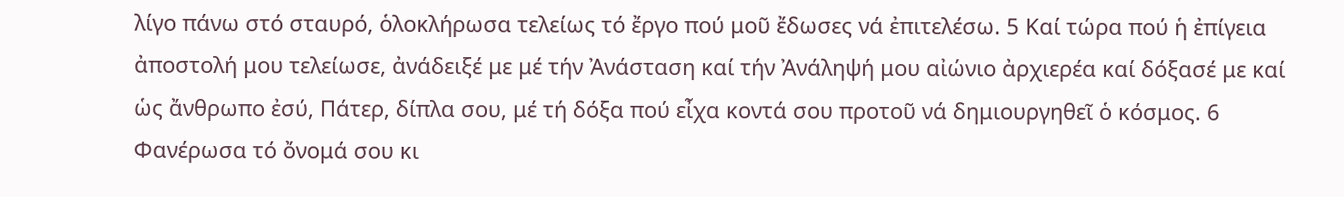λίγο πάνω στό σταυρό, ὁλοκλήρωσα τελείως τό ἔργο πού μοῦ ἔδωσες νά ἐπιτελέσω. 5 Καί τώρα πού ἡ ἐπίγεια ἀποστολή μου τελείωσε, ἀνάδειξέ με μέ τήν Ἀνάσταση καί τήν Ἀνάληψή μου αἰώνιο ἀρχιερέα καί δόξασέ με καί ὡς ἄνθρωπο ἐσύ, Πάτερ, δίπλα σου, μέ τή δόξα πού εἶχα κοντά σου προτοῦ νά δημιουργηθεῖ ὁ κόσμος. 6 Φανέρωσα τό ὄνομά σου κι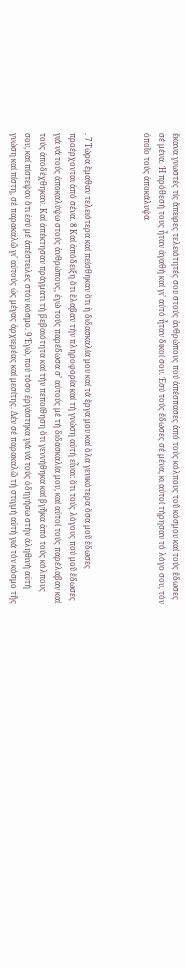ἔκανα γνωστές τίς ἄπειρες τελειότητές σου στούς ἀνθρώπους πού ἀπέσπασες ἀπό τούς κόλπους τοῦ κόσμου καί τούς ἔδωσες σέ μένα. Ἡ πρόθεσή τους ἦταν ἀγαθή καί γι’ αὐτό ἦταν δικοί σου. Ἐσύ τούς ἔδωσες σέ μένα, κι αὐτοί τήρησαν τό λόγο σου, τόν ὁποῖο τούς ἀποκάλυψα



. 7 Τώρα ἔμαθαν τελειότερα καί πείσθηκαν ὅτι ἡ διδασκαλία μου καί τά ἔργα μου καί ὅλα γενικότερα ὅσα μοῦ ἔδωσες προέρχονται ἀπό σένα. 8 Καί ἀπόδειξη ὅτι ἔλαβαν τήν πληροφορία καί τή γνώση αὐτή εἶναι: ὅτι τούς λόγους πού μοῦ ἔδωσες γιά νά τούς ἀποκαλύψω στούς ἀνθρώπους, ἐγώ τούς παρέδωσα σ’ αὐτούς μέ τή διδασκαλία μου, καί αὐτοί τούς παρέλαβαν καί τούς ἀποδέχθηκαν. Καί ἀπέκτησαν πράγματι τή βεβαιότητα καί τήν πεποίθηση ὅτι γεννήθηκα καί βγῆκα ἀπό τούς κόλπους σου, καί πίστεψαν ὅτι ἐσύ μέ ἀπέστειλες στόν κόσμο. 9 Ἐγώ, πού τόσο ἐργάστηκα γιά νά τούς ὁδηγήσω στήν ἀληθινή αὐτή γνώση καί πίστη, σέ παρακαλῶ γι’ αὐτούς ὡς μέγας ἀρχιερέας καί μεσίτης. Δέν σέ παρακαλῶ τή στιγμή αὐτή γιά τόν κόσμο τῆς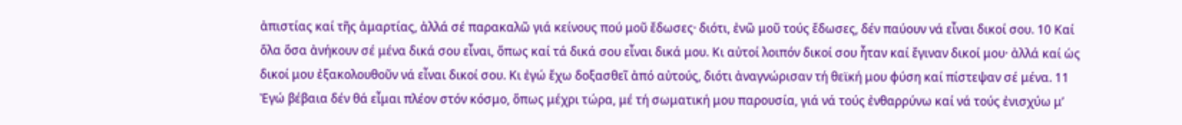ἀπιστίας καί τῆς ἁμαρτίας, ἀλλά σέ παρακαλῶ γιά κείνους πού μοῦ ἔδωσες· διότι, ἐνῶ μοῦ τούς ἔδωσες, δέν παύουν νά εἶναι δικοί σου. 10 Καί ὅλα ὅσα ἀνήκουν σέ μένα δικά σου εἶναι, ὅπως καί τά δικά σου εἶναι δικά μου. Κι αὐτοί λοιπόν δικοί σου ἦταν καί ἔγιναν δικοί μου· ἀλλά καί ὡς δικοί μου ἐξακολουθοῦν νά εἶναι δικοί σου. Κι ἐγώ ἔχω δοξασθεῖ ἀπό αὐτούς, διότι ἀναγνώρισαν τή θεϊκή μου φύση καί πίστεψαν σέ μένα. 11 Ἐγώ βέβαια δέν θά εἶμαι πλέον στόν κόσμο, ὅπως μέχρι τώρα, μέ τή σωματική μου παρουσία, γιά νά τούς ἐνθαρρύνω καί νά τούς ἐνισχύω μ’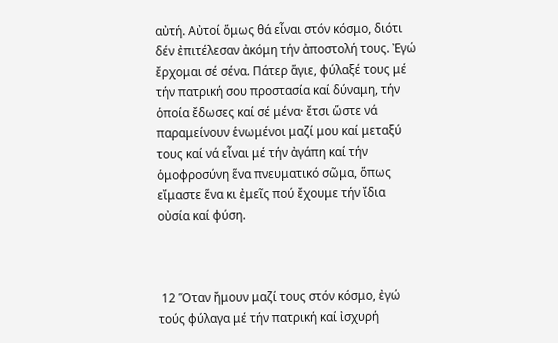αὐτή. Αὐτοί ὅμως θά εἶναι στόν κόσμο, διότι δέν ἐπιτέλεσαν ἀκόμη τήν ἀποστολή τους. Ἐγώ ἔρχομαι σέ σένα. Πάτερ ἅγιε, φύλαξέ τους μέ τήν πατρική σου προστασία καί δύναμη, τήν ὁποία ἔδωσες καί σέ μένα· ἔτσι ὥστε νά παραμείνουν ἑνωμένοι μαζί μου καί μεταξύ τους καί νά εἶναι μέ τήν ἀγάπη καί τήν ὁμοφροσύνη ἕνα πνευματικό σῶμα, ὅπως εἴμαστε ἕνα κι ἐμεῖς πού ἔχουμε τήν ἴδια οὐσία καί φύση.



 12 Ὅταν ἤμουν μαζί τους στόν κόσμο, ἐγώ τούς φύλαγα μέ τήν πατρική καί ἰσχυρή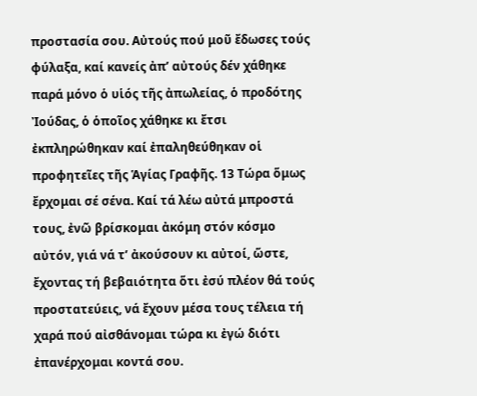προστασία σου. Αὐτούς πού μοῦ ἔδωσες τούς φύλαξα, καί κανείς ἀπ’ αὐτούς δέν χάθηκε παρά μόνο ὁ υἱός τῆς ἀπωλείας, ὁ προδότης Ἰούδας, ὁ ὁποῖος χάθηκε κι ἔτσι ἐκπληρώθηκαν καί ἐπαληθεύθηκαν οἱ προφητεῖες τῆς Ἁγίας Γραφῆς. 13 Τώρα ὅμως ἔρχομαι σέ σένα. Καί τά λέω αὐτά μπροστά τους, ἐνῶ βρίσκομαι ἀκόμη στόν κόσμο αὐτόν, γιά νά τʼ ἀκούσουν κι αὐτοί, ὥστε, ἔχοντας τή βεβαιότητα ὅτι ἐσύ πλέον θά τούς προστατεύεις, νά ἔχουν μέσα τους τέλεια τή χαρά πού αἰσθάνομαι τώρα κι ἐγώ διότι ἐπανέρχομαι κοντά σου.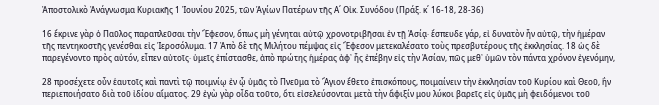Ἀποστολικὸ Ἀνάγνωσμα Κυριακῆς 1 Ἰουνίου 2025, τῶν Ἁγίων Πατέρων τῆς Α΄ Οἰκ. Συνόδου (Πράξ. κ΄ 16-18, 28-36)

16 ἔκρινε γὰρ ὁ Παῦλος παραπλεῦσαι τὴν Ἔφεσον, ὅπως μὴ γένηται αὐτῷ χρονοτριβῆσαι ἐν τῇ Ἀσίᾳ· ἔσπευδε γάρ, εἰ δυνατὸν ἦν αὐτῷ, τὴν ἡμέραν τῆς πεντηκοστῆς γενέσθαι εἰς Ἱεροσόλυμα. 17 Ἀπὸ δὲ τῆς Μιλήτου πέμψας εἰς Ἔφεσον μετεκαλέσατο τοὺς πρεσβυτέρους τῆς ἐκκλησίας. 18 ὡς δὲ παρεγένοντο πρὸς αὐτόν, εἶπεν αὐτοῖς· ὑμεῖς ἐπίστασθε, ἀπὸ πρώτης ἡμέρας ἀφ᾿ ἧς ἐπέβην εἰς τὴν Ἀσίαν, πῶς μεθ᾿ ὑμῶν τὸν πάντα χρόνον ἐγενόμην,

28 προσέχετε οὖν ἑαυτοῖς καὶ παντὶ τῷ ποιμνίῳ ἐν ᾧ ὑμᾶς τὸ Πνεῦμα τὸ Ἅγιον ἔθετο ἐπισκόπους, ποιμαίνειν τὴν ἐκκλησίαν τοῦ Κυρίου καὶ Θεοῦ, ἣν περιεποιήσατο διὰ τοῦ ἰδίου αἵματος. 29 ἐγὼ γὰρ οἶδα τοῦτο, ὅτι εἰσελεύσονται μετὰ τὴν ἄφιξίν μου λύκοι βαρεῖς εἰς ὑμᾶς μὴ φειδόμενοι τοῦ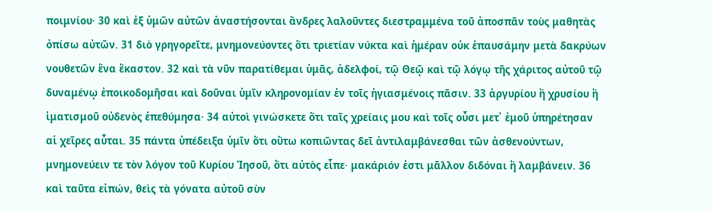ποιμνίου· 30 καὶ ἐξ ὑμῶν αὐτῶν ἀναστήσονται ἄνδρες λαλοῦντες διεστραμμένα τοῦ ἀποσπᾶν τοὺς μαθητὰς ὀπίσω αὐτῶν. 31 διὸ γρηγορεῖτε, μνημονεύοντες ὅτι τριετίαν νύκτα καὶ ἡμέραν οὐκ ἐπαυσάμην μετὰ δακρύων νουθετῶν ἕνα ἕκαστον. 32 καὶ τὰ νῦν παρατίθεμαι ὑμᾶς, ἀδελφοί, τῷ Θεῷ καὶ τῷ λόγῳ τῆς χάριτος αὐτοῦ τῷ δυναμένῳ ἐποικοδομῆσαι καὶ δοῦναι ὑμῖν κληρονομίαν ἐν τοῖς ἡγιασμένοις πᾶσιν. 33 ἀργυρίου ἢ χρυσίου ἢ ἱματισμοῦ οὐδενὸς ἐπεθύμησα· 34 αὐτοὶ γινώσκετε ὅτι ταῖς χρείαις μου καὶ τοῖς οὖσι μετ᾿ ἐμοῦ ὑπηρέτησαν αἱ χεῖρες αὗται. 35 πάντα ὑπέδειξα ὑμῖν ὅτι οὕτω κοπιῶντας δεῖ ἀντιλαμβάνεσθαι τῶν ἀσθενούντων, μνημονεύειν τε τὸν λόγον τοῦ Κυρίου Ἰησοῦ, ὅτι αὐτὸς εἶπε· μακάριόν ἐστι μᾶλλον διδόναι ἢ λαμβάνειν. 36 καὶ ταῦτα εἰπών, θεὶς τὰ γόνατα αὐτοῦ σὺν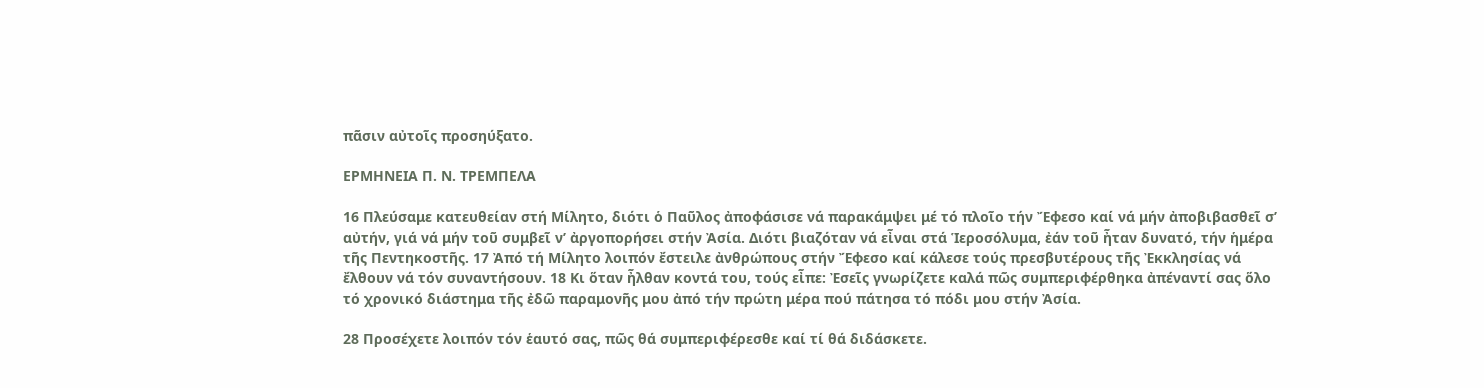πᾶσιν αὐτοῖς προσηύξατο.

ΕΡΜΗΝΕΙΑ Π. Ν. ΤΡΕΜΠΕΛΑ

16 Πλεύσαμε κατευθείαν στή Μίλητο, διότι ὁ Παῦλος ἀποφάσισε νά παρακάμψει μέ τό πλοῖο τήν Ἔφεσο καί νά μήν ἀποβιβασθεῖ σ’ αὐτήν, γιά νά μήν τοῦ συμβεῖ ν’ ἀργοπορήσει στήν Ἀσία. Διότι βιαζόταν νά εἶναι στά Ἱεροσόλυμα, ἐάν τοῦ ἦταν δυνατό, τήν ἡμέρα τῆς Πεντηκοστῆς. 17 Ἀπό τή Μίλητο λοιπόν ἔστειλε ἀνθρώπους στήν Ἔφεσο καί κάλεσε τούς πρεσβυτέρους τῆς Ἐκκλησίας νά ἔλθουν νά τόν συναντήσουν. 18 Κι ὅταν ἦλθαν κοντά του, τούς εἶπε: Ἐσεῖς γνωρίζετε καλά πῶς συμπεριφέρθηκα ἀπέναντί σας ὅλο τό χρονικό διάστημα τῆς ἐδῶ παραμονῆς μου ἀπό τήν πρώτη μέρα πού πάτησα τό πόδι μου στήν Ἀσία.

28 Προσέχετε λοιπόν τόν ἑαυτό σας, πῶς θά συμπεριφέρεσθε καί τί θά διδάσκετε.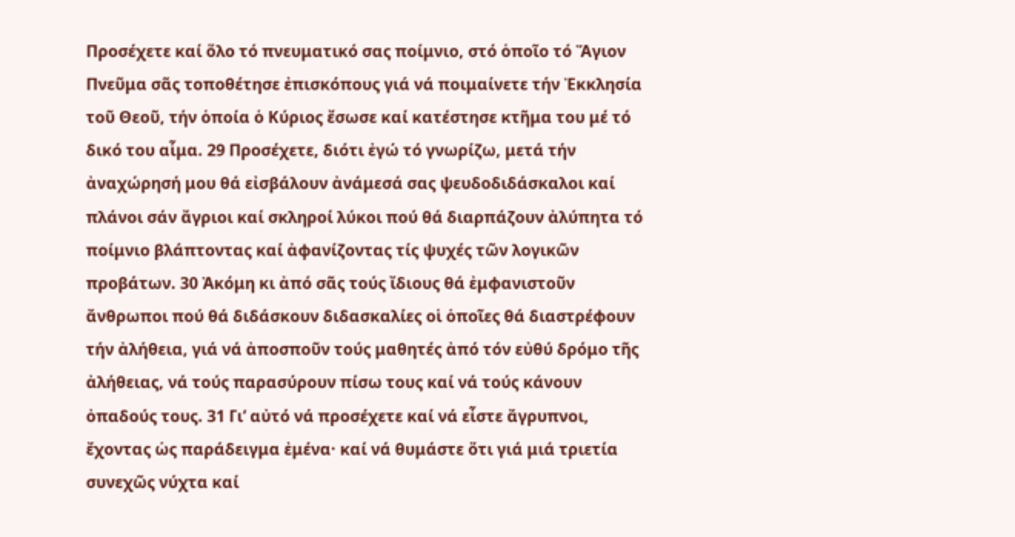Προσέχετε καί ὅλο τό πνευματικό σας ποίμνιο, στό ὁποῖο τό Ἅγιον Πνεῦμα σᾶς τοποθέτησε ἐπισκόπους γιά νά ποιμαίνετε τήν Ἐκκλησία τοῦ Θεοῦ, τήν ὁποία ὁ Κύριος ἔσωσε καί κατέστησε κτῆμα του μέ τό δικό του αἷμα. 29 Προσέχετε, διότι ἐγώ τό γνωρίζω, μετά τήν ἀναχώρησή μου θά εἰσβάλουν ἀνάμεσά σας ψευδοδιδάσκαλοι καί πλάνοι σάν ἄγριοι καί σκληροί λύκοι πού θά διαρπάζουν ἀλύπητα τό ποίμνιο βλάπτοντας καί ἀφανίζοντας τίς ψυχές τῶν λογικῶν προβάτων. 30 Ἀκόμη κι ἀπό σᾶς τούς ἴδιους θά ἐμφανιστοῦν ἄνθρωποι πού θά διδάσκουν διδασκαλίες οἱ ὁποῖες θά διαστρέφουν τήν ἀλήθεια, γιά νά ἀποσποῦν τούς μαθητές ἀπό τόν εὐθύ δρόμο τῆς ἀλήθειας, νά τούς παρασύρουν πίσω τους καί νά τούς κάνουν ὀπαδούς τους. 31 Γι’ αὐτό νά προσέχετε καί νά εἶστε ἄγρυπνοι, ἔχοντας ὡς παράδειγμα ἐμένα· καί νά θυμάστε ὅτι γιά μιά τριετία συνεχῶς νύχτα καί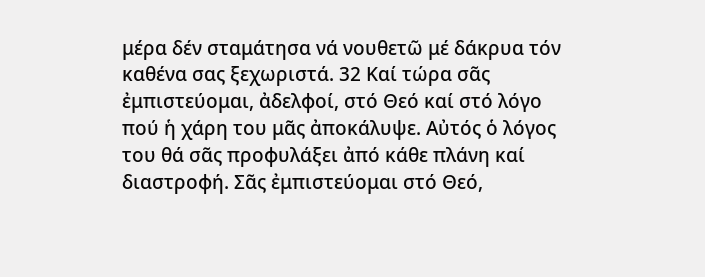μέρα δέν σταμάτησα νά νουθετῶ μέ δάκρυα τόν καθένα σας ξεχωριστά. 32 Καί τώρα σᾶς ἐμπιστεύομαι, ἀδελφοί, στό Θεό καί στό λόγο πού ἡ χάρη του μᾶς ἀποκάλυψε. Αὐτός ὁ λόγος του θά σᾶς προφυλάξει ἀπό κάθε πλάνη καί διαστροφή. Σᾶς ἐμπιστεύομαι στό Θεό,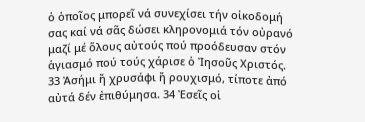ὁ ὁποῖος μπορεῖ νά συνεχίσει τήν οἰκοδομή σας καί νά σᾶς δώσει κληρονομιά τόν οὐρανό μαζί μέ ὅλους αὐτούς πού προόδευσαν στόν ἁγιασμό πού τούς χάρισε ὁ Ἰησοῦς Χριστός. 33 Ἀσήμι ἤ χρυσάφι ἤ ρουχισμό, τίποτε ἀπό αὐτά δέν ἐπιθύμησα. 34 Ἐσεῖς οἱ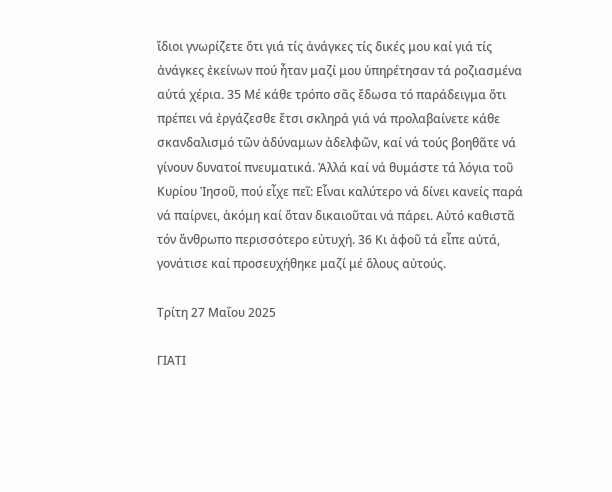ἴδιοι γνωρίζετε ὅτι γιά τίς ἀνάγκες τίς δικές μου καί γιά τίς ἀνάγκες ἐκείνων πού ἦταν μαζί μου ὑπηρέτησαν τά ροζιασμένα αὐτά χέρια. 35 Μέ κάθε τρόπο σᾶς ἔδωσα τό παράδειγμα ὅτι πρέπει νά ἐργάζεσθε ἔτσι σκληρά γιά νά προλαβαίνετε κάθε σκανδαλισμό τῶν ἀδύναμων ἀδελφῶν, καί νά τούς βοηθᾶτε νά γίνουν δυνατοί πνευματικά. Ἀλλά καί νά θυμάστε τά λόγια τοῦ Κυρίου Ἰησοῦ, πού εἶχε πεῖ: Εἶναι καλύτερο νά δίνει κανείς παρά νά παίρνει, ἀκόμη καί ὅταν δικαιοῦται νά πάρει. Αὐτό καθιστᾶ τόν ἄνθρωπο περισσότερο εὐτυχή. 36 Κι ἀφοῦ τά εἶπε αὐτά, γονάτισε καί προσευχήθηκε μαζί μέ ὅλους αὐτούς.

Τρίτη 27 Μαΐου 2025

ΓΙΑΤΙ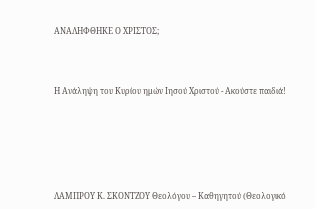ΑΝΑΛΗΦΘΗΚΕ Ο ΧΡΙΣΤΟΣ;



Η Ανάληψη του Κυρίου ημών Ιησού Χριστού - Ακούστε παιδιά!






ΛΑΜΠΡΟΥ Κ. ΣΚΟΝΤΖΟΥ Θεολόγου – Καθηγητού (Θεολογικό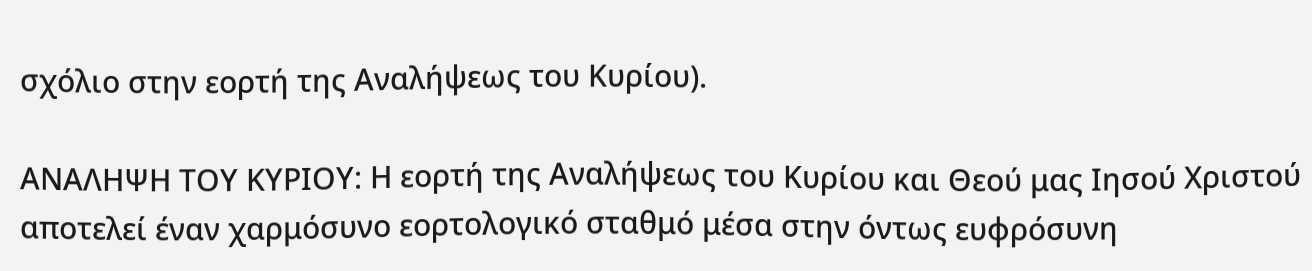σχόλιο στην εορτή της Αναλήψεως του Κυρίου).

ΑΝΑΛΗΨΗ ΤΟΥ ΚΥΡΙΟΥ: Η εορτή της Αναλήψεως του Κυρίου και Θεού μας Ιησού Χριστού αποτελεί έναν χαρμόσυνο εορτολογικό σταθμό μέσα στην όντως ευφρόσυνη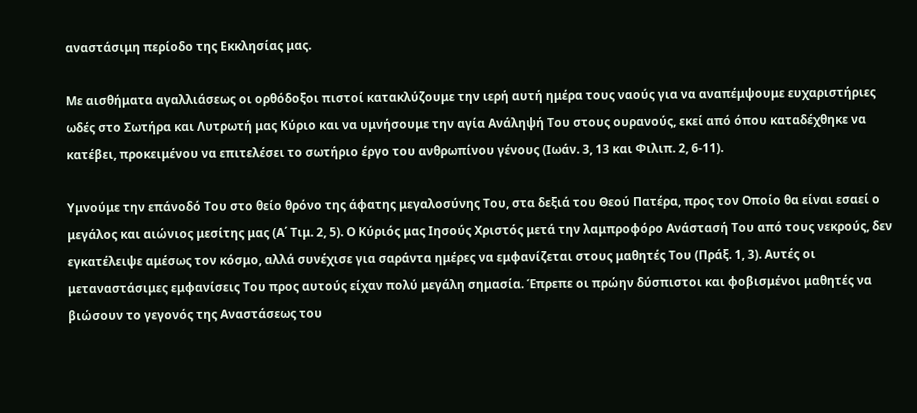αναστάσιμη περίοδο της Εκκλησίας μας.

Με αισθήματα αγαλλιάσεως οι ορθόδοξοι πιστοί κατακλύζουμε την ιερή αυτή ημέρα τους ναούς για να αναπέμψουμε ευχαριστήριες ωδές στο Σωτήρα και Λυτρωτή μας Κύριο και να υμνήσουμε την αγία Ανάληψή Του στους ουρανούς, εκεί από όπου καταδέχθηκε να κατέβει, προκειμένου να επιτελέσει το σωτήριο έργο του ανθρωπίνου γένους (Ιωάν. 3, 13 και Φιλιπ. 2, 6-11).

Υμνούμε την επάνοδό Του στο θείο θρόνο της άφατης μεγαλοσύνης Του, στα δεξιά του Θεού Πατέρα, προς τον Οποίο θα είναι εσαεί ο μεγάλος και αιώνιος μεσίτης μας (Α΄ Τιμ. 2, 5). Ο Κύριός μας Ιησούς Χριστός μετά την λαμπροφόρο Ανάστασή Του από τους νεκρούς, δεν εγκατέλειψε αμέσως τον κόσμο, αλλά συνέχισε για σαράντα ημέρες να εμφανίζεται στους μαθητές Του (Πράξ. 1, 3). Αυτές οι μεταναστάσιμες εμφανίσεις Του προς αυτούς είχαν πολύ μεγάλη σημασία. Έπρεπε οι πρώην δύσπιστοι και φοβισμένοι μαθητές να βιώσουν το γεγονός της Αναστάσεως του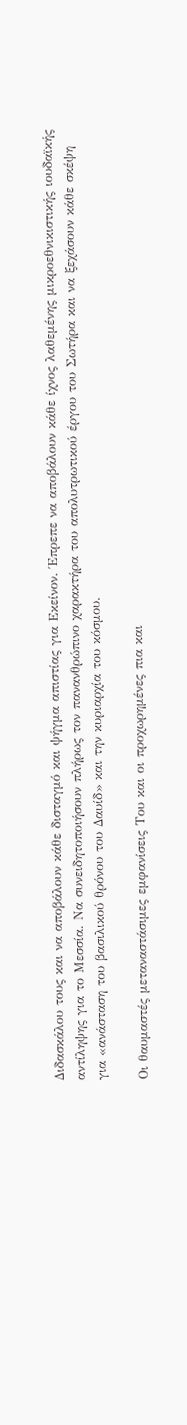Διδασκάλου τους και να αποβάλουν κάθε δισταγμό και ψήγμα απιστίας για Εκείνον. Έπρεπε να αποβάλουν κάθε ίχνος λαθεμένης μικροεθνικιστικής ιουδαϊκής αντίληψης για το Μεσσία. Να συνειδητοποιήσουν πλήρως τον πανανθρώπινο χαρακτήρα του απολυτρωτικού έργου του Σωτήρα και να ξεχάσουν κάθε σκέψη για «ανάσταση του βασιλικού θρόνου του Δαυίδ» και την κυριαρχία του κόσμου.

Οι θαυμαστές μεταναστάσιμες εμφανίσεις Του και οι προχωρημένες πια και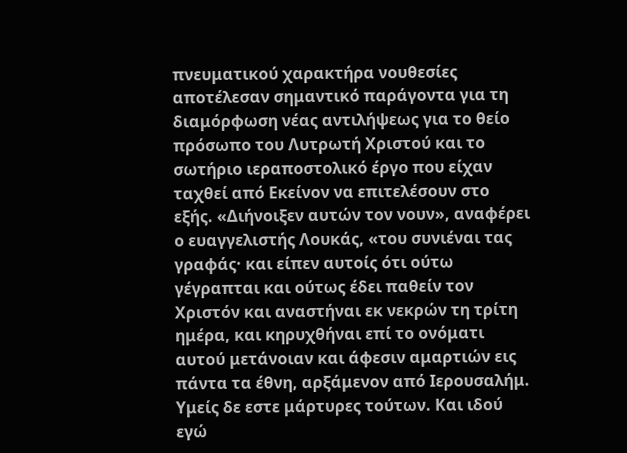πνευματικού χαρακτήρα νουθεσίες αποτέλεσαν σημαντικό παράγοντα για τη διαμόρφωση νέας αντιλήψεως για το θείο πρόσωπο του Λυτρωτή Χριστού και το σωτήριο ιεραποστολικό έργο που είχαν ταχθεί από Εκείνον να επιτελέσουν στο εξής. «Διήνοιξεν αυτών τον νουν», αναφέρει ο ευαγγελιστής Λουκάς, «του συνιέναι τας γραφάς· και είπεν αυτοίς ότι ούτω γέγραπται και ούτως έδει παθείν τον Χριστόν και αναστήναι εκ νεκρών τη τρίτη ημέρα, και κηρυχθήναι επί το ονόματι αυτού μετάνοιαν και άφεσιν αμαρτιών εις πάντα τα έθνη, αρξάμενον από Ιερουσαλήμ. Υμείς δε εστε μάρτυρες τούτων. Και ιδού εγώ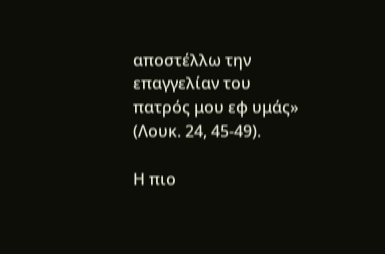αποστέλλω την επαγγελίαν του πατρός μου εφ υμάς» (Λουκ. 24, 45-49).

Η πιο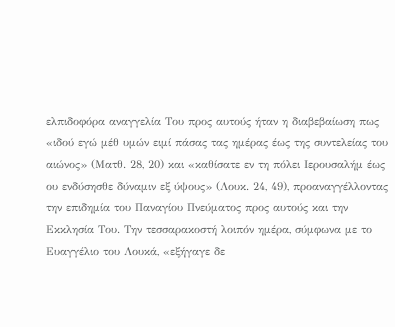ελπιδοφόρα αναγγελία Του προς αυτούς ήταν η διαβεβαίωση πως «ιδού εγώ μέθ υμών ειμί πάσας τας ημέρας έως της συντελείας του αιώνος» (Ματθ. 28, 20) και «καθίσατε εν τη πόλει Ιερουσαλήμ έως ου ενδύσησθε δύναμιν εξ ύψους» (Λουκ. 24, 49), προαναγγέλλοντας την επιδημία του Παναγίου Πνεύματος προς αυτούς και την Εκκλησία Του. Την τεσσαρακοστή λοιπόν ημέρα, σύμφωνα με το Ευαγγέλιο του Λουκά, «εξήγαγε δε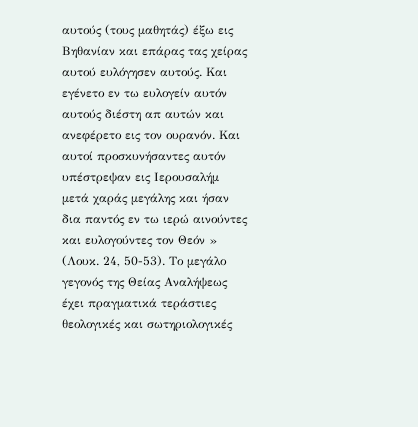αυτούς (τους μαθητάς) έξω εις Βηθανίαν και επάρας τας χείρας αυτού ευλόγησεν αυτούς. Και εγένετο εν τω ευλογείν αυτόν αυτούς διέστη απ αυτών και ανεφέρετο εις τον ουρανόν. Και αυτοί προσκυνήσαντες αυτόν υπέστρεψαν εις Ιερουσαλήμ μετά χαράς μεγάλης και ήσαν δια παντός εν τω ιερώ αινούντες και ευλογούντες τον Θεόν » (Λουκ. 24, 50-53). Το μεγάλο γεγονός της Θείας Αναλήψεως έχει πραγματικά τεράστιες θεολογικές και σωτηριολογικές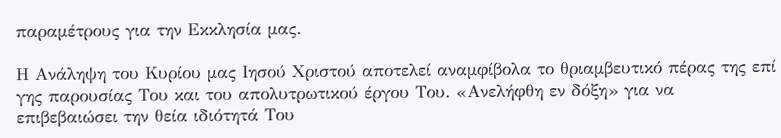παραμέτρους για την Εκκλησία μας.

Η Ανάληψη του Κυρίου μας Ιησού Χριστού αποτελεί αναμφίβολα το θριαμβευτικό πέρας της επί γης παρουσίας Του και του απολυτρωτικού έργου Του. «Ανελήφθη εν δόξη» για να επιβεβαιώσει την θεία ιδιότητά Του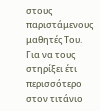στους παριστάμενους μαθητές Του. Για να τους στηρίξει έτι περισσότερο στον τιτάνιο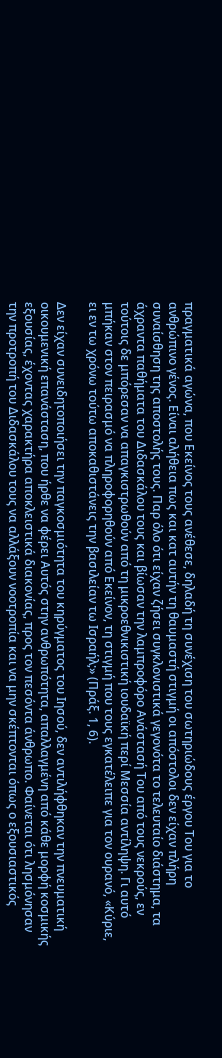πραγματικά αγώνα, που Εκείνος τους ανέθεσε, δηλαδή τη συνέχιση του σωτηριώδους έργου Του για το ανθρώπινο γένος. Είναι αλήθεια πως και κατ αυτήν τη θαυμαστή στιγμή οι απόστολοι δεν είχαν πλήρη συναίσθηση της αποστολής τους. Παρ όλο ότι είχαν ζήσει συγκλονιστικά γεγονότα το τελευταίο διάστημα, τα άχραντα παθήματα του Διδασκάλου τους και βίωσαν την λαμπροφόρο Ανάστασή Του από τους νεκρούς, εν τούτοις δε μπόρεσαν να απαγκιστρωθούν από τη μικροεθνικιστική ιουδαϊκή περί Μεσσία αντίληψη. Γι αυτό μπήκαν στον πειρασμό να πληροφορηθούν από Εκείνον, τη στιγμή που τους εγκατέλειπε για τον ουρανό, «Κύριε, ει εν τω χρόνω τούτω αποκαθιστάνεις την βασιλείαν τω Ισραήλ;» (Πράξ. 1, 6).

Δεν είχαν συνειδητοποιήσει την παγκοσμιότητα του κηρύγματος του Ιησού, δεν αντιλήφθηκαν την πνευματική οικουμενική επανάσταση, που ήρθε να φέρει Αυτός στην ανθρωπότητα, απαλλαγμένη από κάθε μορφή κοσμικής εξουσίας, έχοντας χαρακτήρα αποκλειστικά διακονίας, προς τον πεσόντα άνθρωπο. Φαίνεται ότι λησμόνησαν την προτροπή του Διδασκάλου τους να αλλάξουν νοοτροπία και να μην σκέπτονται όπως ο εξουσιαστικός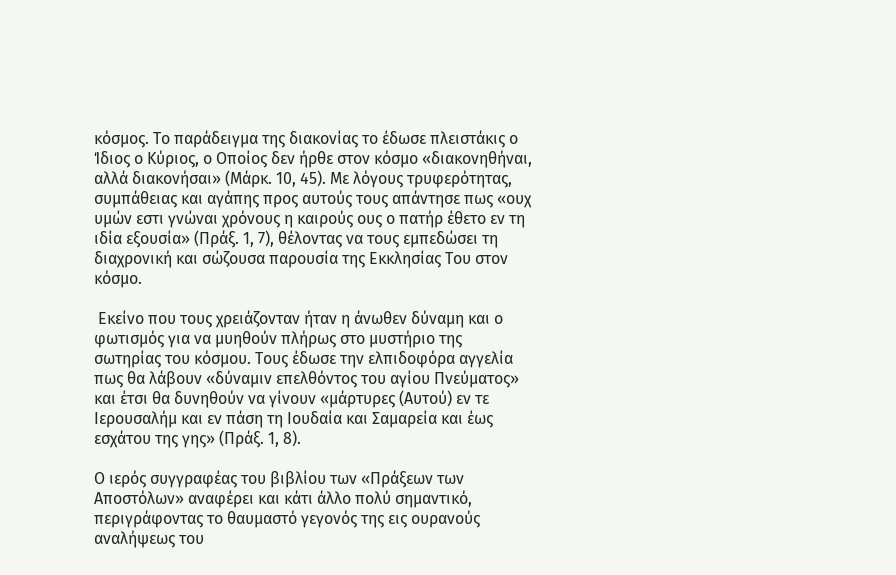κόσμος. Το παράδειγμα της διακονίας το έδωσε πλειστάκις ο Ίδιος ο Κύριος, ο Οποίος δεν ήρθε στον κόσμο «διακονηθήναι, αλλά διακονήσαι» (Μάρκ. 10, 45). Με λόγους τρυφερότητας, συμπάθειας και αγάπης προς αυτούς τους απάντησε πως «ουχ υμών εστι γνώναι χρόνους η καιρούς ους ο πατήρ έθετο εν τη ιδία εξουσία» (Πράξ. 1, 7), θέλοντας να τους εμπεδώσει τη διαχρονική και σώζουσα παρουσία της Εκκλησίας Του στον κόσμο.

 Εκείνο που τους χρειάζονταν ήταν η άνωθεν δύναμη και ο φωτισμός για να μυηθούν πλήρως στο μυστήριο της σωτηρίας του κόσμου. Τους έδωσε την ελπιδοφόρα αγγελία πως θα λάβουν «δύναμιν επελθόντος του αγίου Πνεύματος» και έτσι θα δυνηθούν να γίνουν «μάρτυρες (Αυτού) εν τε Ιερουσαλήμ και εν πάση τη Ιουδαία και Σαμαρεία και έως εσχάτου της γης» (Πράξ. 1, 8).

Ο ιερός συγγραφέας του βιβλίου των «Πράξεων των Αποστόλων» αναφέρει και κάτι άλλο πολύ σημαντικό, περιγράφοντας το θαυμαστό γεγονός της εις ουρανούς αναλήψεως του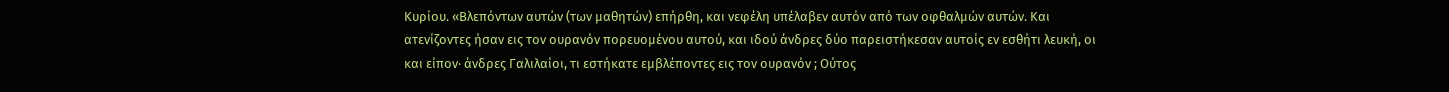Κυρίου. «Βλεπόντων αυτών (των μαθητών) επήρθη, και νεφέλη υπέλαβεν αυτόν από των οφθαλμών αυτών. Και ατενίζοντες ήσαν εις τον ουρανόν πορευομένου αυτού, και ιδού άνδρες δύο παρειστήκεσαν αυτοίς εν εσθήτι λευκή, οι και είπον· άνδρες Γαλιλαίοι, τι εστήκατε εμβλέποντες εις τον ουρανόν ; Ούτος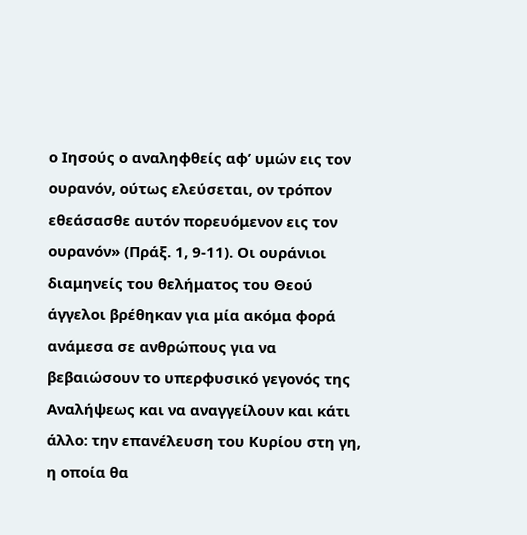ο Ιησούς ο αναληφθείς αφ’ υμών εις τον ουρανόν, ούτως ελεύσεται, ον τρόπον εθεάσασθε αυτόν πορευόμενον εις τον ουρανόν» (Πράξ. 1, 9-11). Οι ουράνιοι διαμηνείς του θελήματος του Θεού άγγελοι βρέθηκαν για μία ακόμα φορά ανάμεσα σε ανθρώπους για να βεβαιώσουν το υπερφυσικό γεγονός της Αναλήψεως και να αναγγείλουν και κάτι άλλο: την επανέλευση του Κυρίου στη γη, η οποία θα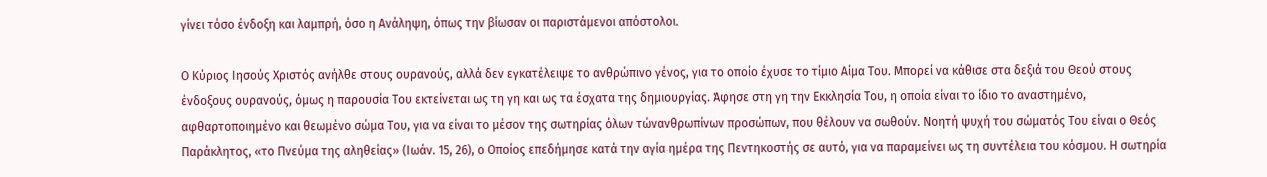γίνει τόσο ένδοξη και λαμπρή, όσο η Ανάληψη, όπως την βίωσαν οι παριστάμενοι απόστολοι.

Ο Κύριος Ιησούς Χριστός ανήλθε στους ουρανούς, αλλά δεν εγκατέλειψε το ανθρώπινο γένος, για το οποίο έχυσε το τίμιο Αίμα Του. Μπορεί να κάθισε στα δεξιά του Θεού στους ένδοξους ουρανούς, όμως η παρουσία Του εκτείνεται ως τη γη και ως τα έσχατα της δημιουργίας. Άφησε στη γη την Εκκλησία Του, η οποία είναι το ίδιο το αναστημένο, αφθαρτοποιημένο και θεωμένο σώμα Του, για να είναι το μέσον της σωτηρίας όλων τώνανθρωπίνων προσώπων, που θέλουν να σωθούν. Νοητή ψυχή του σώματός Του είναι ο Θεός Παράκλητος, «το Πνεύμα της αληθείας» (Ιωάν. 15, 26), ο Οποίος επεδήμησε κατά την αγία ημέρα της Πεντηκοστής σε αυτό, για να παραμείνει ως τη συντέλεια του κόσμου. Η σωτηρία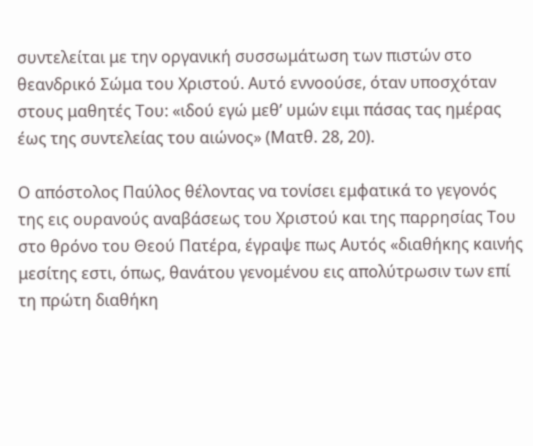συντελείται με την οργανική συσσωμάτωση των πιστών στο θεανδρικό Σώμα του Χριστού. Αυτό εννοούσε, όταν υποσχόταν στους μαθητές Του: «ιδού εγώ μεθ’ υμών ειμι πάσας τας ημέρας έως της συντελείας του αιώνος» (Ματθ. 28, 20).

Ο απόστολος Παύλος θέλοντας να τονίσει εμφατικά το γεγονός της εις ουρανούς αναβάσεως του Χριστού και της παρρησίας Του στο θρόνο του Θεού Πατέρα, έγραψε πως Αυτός «διαθήκης καινής μεσίτης εστι, όπως, θανάτου γενομένου εις απολύτρωσιν των επί τη πρώτη διαθήκη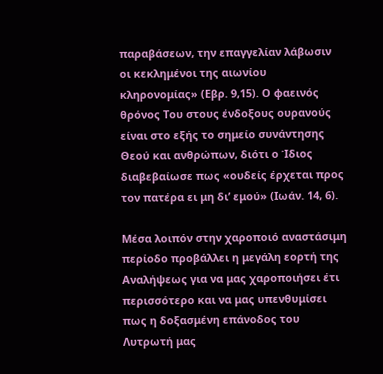παραβάσεων, την επαγγελίαν λάβωσιν οι κεκλημένοι της αιωνίου κληρονομίας» (Εβρ. 9,15). Ο φαεινός θρόνος Του στους ένδοξους ουρανούς είναι στο εξής το σημείο συνάντησης Θεού και ανθρώπων, διότι ο Ίδιος διαβεβαίωσε πως «ουδείς έρχεται προς τον πατέρα ει μη δι’ εμού» (Ιωάν. 14, 6).

Μέσα λοιπόν στην χαροποιό αναστάσιμη περίοδο προβάλλει η μεγάλη εορτή της Αναλήψεως για να μας χαροποιήσει έτι περισσότερο και να μας υπενθυμίσει πως η δοξασμένη επάνοδος του Λυτρωτή μας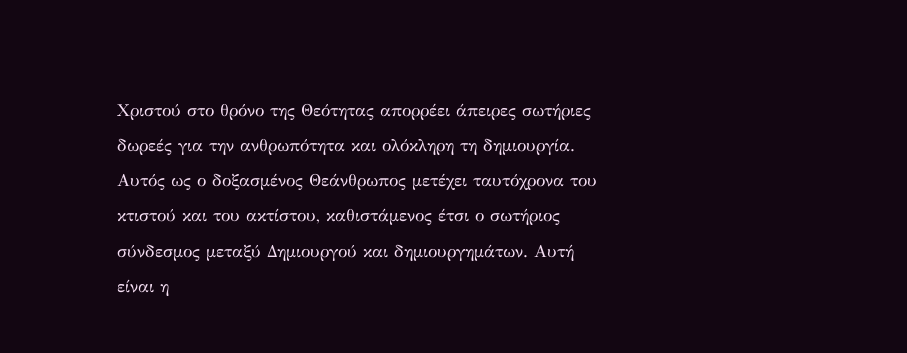Χριστού στο θρόνο της Θεότητας απορρέει άπειρες σωτήριες δωρεές για την ανθρωπότητα και ολόκληρη τη δημιουργία. Αυτός ως ο δοξασμένος Θεάνθρωπος μετέχει ταυτόχρονα του κτιστού και του ακτίστου, καθιστάμενος έτσι ο σωτήριος σύνδεσμος μεταξύ Δημιουργού και δημιουργημάτων. Αυτή είναι η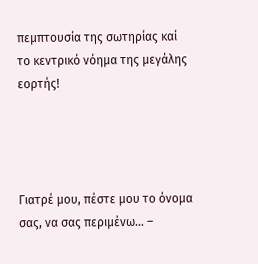πεμπτουσία της σωτηρίας καί το κεντρικό νόημα της μεγάλης εορτής!




Γιατρέ μου, πέστε μου το όνομα σας, να σας περιμένω… –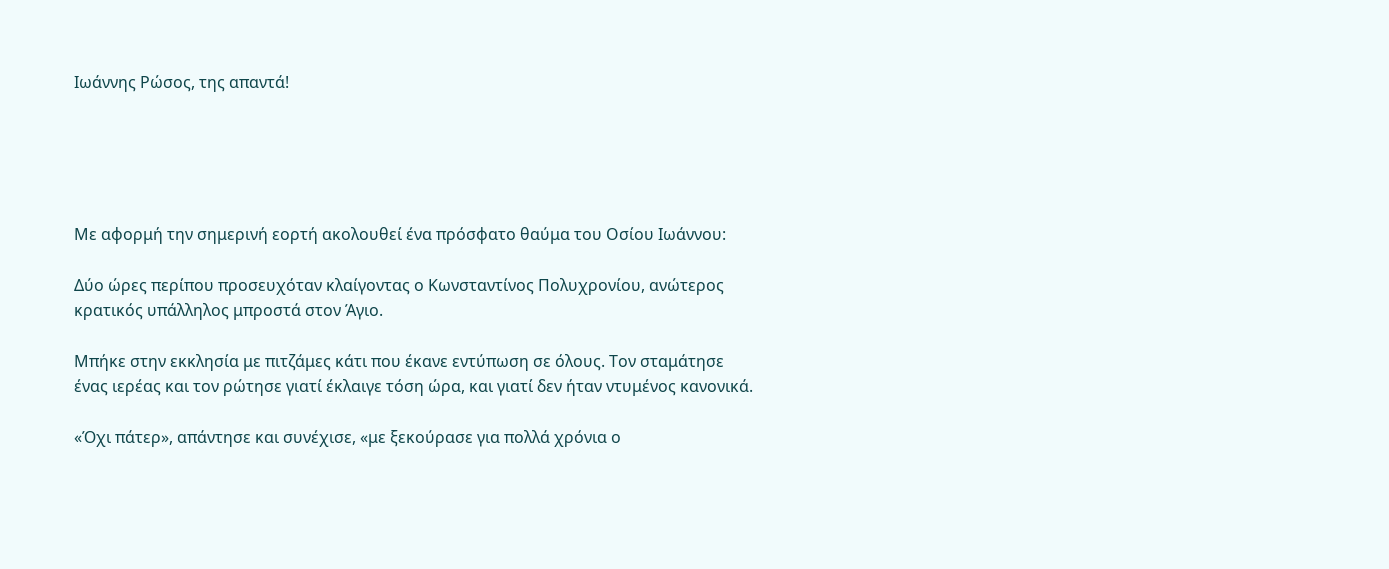Ιωάννης Ρώσος, της απαντά!





Με αφορμή την σημερινή εορτή ακολουθεί ένα πρόσφατο θαύμα του Οσίου Ιωάννου:

Δύο ώρες περίπου προσευχόταν κλαίγοντας ο Κωνσταντίνος Πολυχρονίου, ανώτερος κρατικός υπάλληλος μπροστά στον Άγιο.

Μπήκε στην εκκλησία με πιτζάμες κάτι που έκανε εντύπωση σε όλους. Τον σταμάτησε ένας ιερέας και τον ρώτησε γιατί έκλαιγε τόση ώρα, και γιατί δεν ήταν ντυμένος κανονικά.

«Όχι πάτερ», απάντησε και συνέχισε, «με ξεκούρασε για πολλά χρόνια ο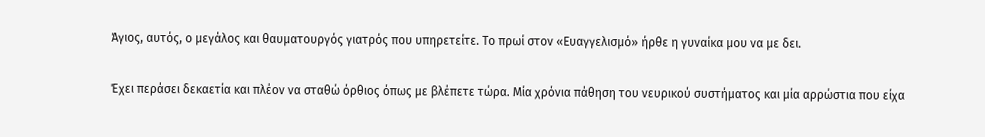Άγιος, αυτός, ο μεγάλος και θαυματουργός γιατρός που υπηρετείτε. Το πρωί στον «Ευαγγελισμό» ήρθε η γυναίκα μου να με δει.

Έχει περάσει δεκαετία και πλέον να σταθώ όρθιος όπως με βλέπετε τώρα. Μία χρόνια πάθηση του νευρικού συστήματος και μία αρρώστια που είχα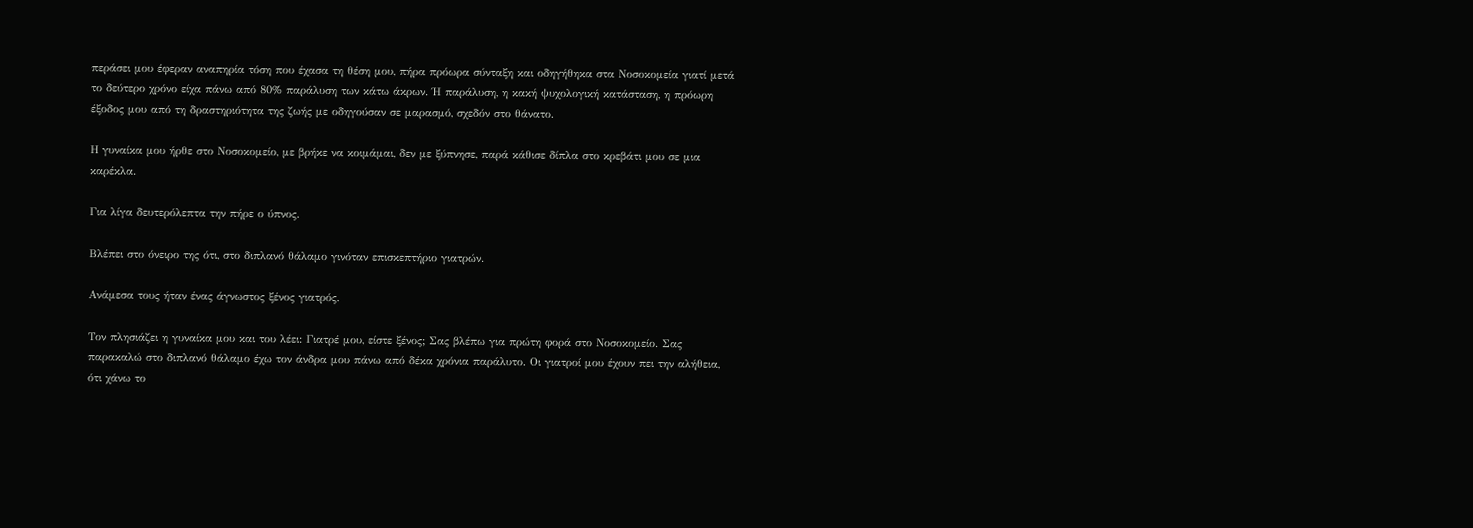περάσει μου έφεραν αναπηρία τόση που έχασα τη θέση μου, πήρα πρόωρα σύνταξη και οδηγήθηκα στα Νοσοκομεία γιατί μετά το δεύτερο χρόνο είχα πάνω από 80% παράλυση των κάτω άκρων. Ή παράλυση, η κακή ψυχολογική κατάσταση, η πρόωρη έξοδος μου από τη δραστηριότητα της ζωής με οδηγούσαν σε μαρασμό, σχεδόν στο θάνατο.

Η γυναίκα μου ήρθε στο Νοσοκομείο, με βρήκε να κοιμάμαι, δεν με ξύπνησε, παρά κάθισε δίπλα στο κρεβάτι μου σε μια καρέκλα.

Για λίγα δευτερόλεπτα την πήρε ο ύπνος.

Βλέπει στο όνειρο της ότι, στο διπλανό θάλαμο γινόταν επισκεπτήριο γιατρών.

Ανάμεσα τους ήταν ένας άγνωστος ξένος γιατρός.

Τον πλησιάζει η γυναίκα μου και του λέει: Γιατρέ μου, είστε ξένος; Σας βλέπω για πρώτη φορά στο Νοσοκομείο. Σας παρακαλώ στο διπλανό θάλαμο έχω τον άνδρα μου πάνω από δέκα χρόνια παράλυτο. Οι γιατροί μου έχουν πει την αλήθεια, ότι χάνω το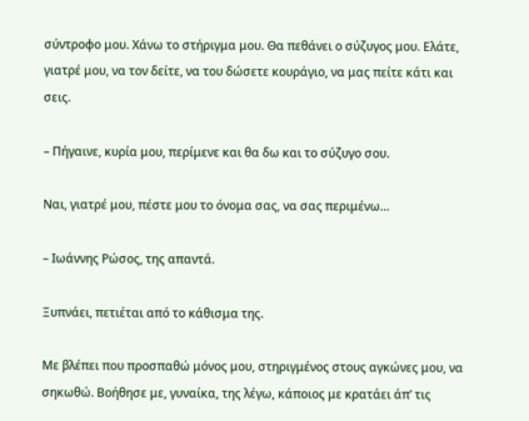σύντροφο μου. Χάνω το στήριγμα μου. Θα πεθάνει ο σύζυγος μου. Ελάτε, γιατρέ μου, να τον δείτε, να του δώσετε κουράγιο, να μας πείτε κάτι και σεις.

– Πήγαινε, κυρία μου, περίμενε και θα δω και το σύζυγο σου.

Ναι, γιατρέ μου, πέστε μου το όνομα σας, να σας περιμένω…

– Ιωάννης Ρώσος, της απαντά.

Ξυπνάει, πετιέται από το κάθισμα της.

Με βλέπει που προσπαθώ μόνος μου, στηριγμένος στους αγκώνες μου, να σηκωθώ. Βοήθησε με, γυναίκα, της λέγω, κάποιος με κρατάει άπ’ τις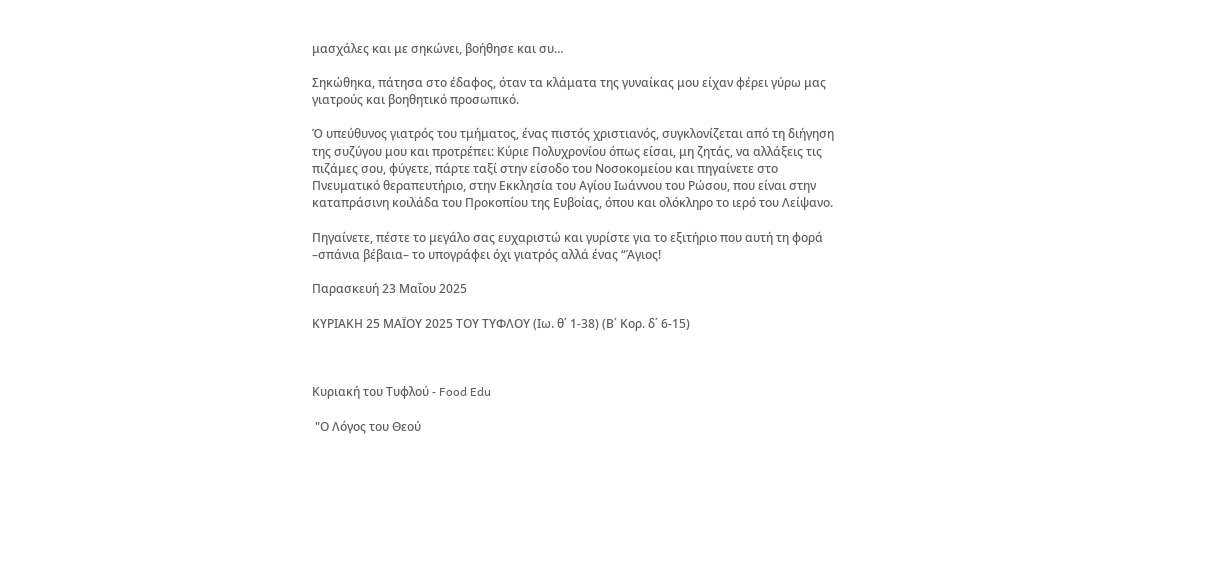μασχάλες και με σηκώνει, βοήθησε και συ…

Σηκώθηκα, πάτησα στο έδαφος, όταν τα κλάματα της γυναίκας μου είχαν φέρει γύρω μας γιατρούς και βοηθητικό προσωπικό.

Ό υπεύθυνος γιατρός του τμήματος, ένας πιστός χριστιανός, συγκλονίζεται από τη διήγηση της συζύγου μου και προτρέπει: Κύριε Πολυχρονίου όπως είσαι, μη ζητάς, να αλλάξεις τις πιζάμες σου, φύγετε, πάρτε ταξί στην είσοδο του Νοσοκομείου και πηγαίνετε στο Πνευματικό θεραπευτήριο, στην Εκκλησία του Αγίου Ιωάννου του Ρώσου, που είναι στην καταπράσινη κοιλάδα του Προκοπίου της Ευβοίας, όπου και ολόκληρο το ιερό του Λείψανο.

Πηγαίνετε, πέστε το μεγάλο σας ευχαριστώ και γυρίστε για το εξιτήριο που αυτή τη φορά –σπάνια βέβαια– το υπογράφει όχι γιατρός αλλά ένας “Άγιος!

Παρασκευή 23 Μαΐου 2025

ΚΥΡΙΑΚΗ 25 ΜΑΪΟΥ 2025 ΤΟΥ ΤΥΦΛΟΥ (Ιω. θ΄ 1-38) (Β΄ Κορ. δ΄ 6-15)



Κυριακή του Τυφλού - Food Edu

 "Ο Λόγος του Θεού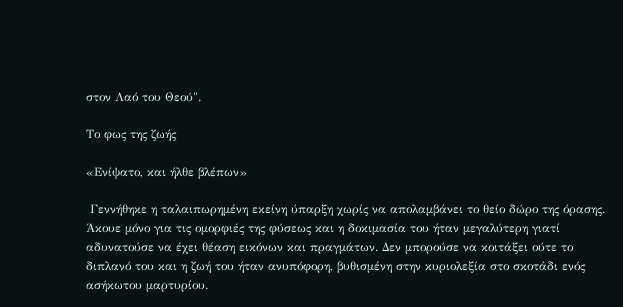στον Λαό του Θεού".

Το φως της ζωής

«Ενίψατο, και ήλθε βλέπων»

 Γεννήθηκε η ταλαιπωρημένη εκείνη ύπαρξη χωρίς να απολαμβάνει το θείο δώρο της όρασης. Άκουε μόνο για τις ομορφιές της φύσεως και η δοκιμασία του ήταν μεγαλύτερη γιατί αδυνατούσε να έχει θέαση εικόνων και πραγμάτων. Δεν μπορούσε να κοιτάξει ούτε το διπλανό του και η ζωή του ήταν ανυπόφορη, βυθισμένη στην κυριολεξία στο σκοτάδι ενός ασήκωτου μαρτυρίου.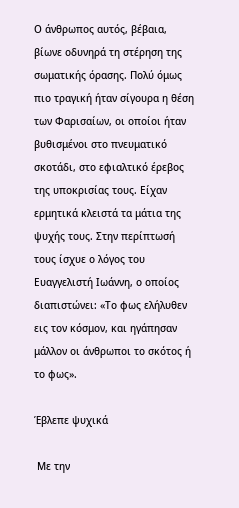Ο άνθρωπος αυτός, βέβαια, βίωνε οδυνηρά τη στέρηση της σωματικής όρασης. Πολύ όμως πιο τραγική ήταν σίγουρα η θέση των Φαρισαίων, οι οποίοι ήταν βυθισμένοι στο πνευματικό σκοτάδι, στο εφιαλτικό έρεβος της υποκρισίας τους. Είχαν ερμητικά κλειστά τα μάτια της ψυχής τους. Στην περίπτωσή τους ίσχυε ο λόγος του Ευαγγελιστή Ιωάννη, ο οποίος διαπιστώνει: «Το φως ελήλυθεν εις τον κόσμον, και ηγάπησαν μάλλον οι άνθρωποι το σκότος ή το φως».

Έβλεπε ψυχικά

 Με την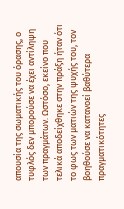απουσία της σωματικής του όρασης, ο τυφλός δεν μπορούσε να έχει αντίληψη των πραγμάτων. Ωστόσο, εκείνο που τελικά αποδείχθηκε στην πράξη ήταν ότι το φως των ματιών της ψυχής του, τον βοηθούσε να κατανοεί βαθύτερα πραγματικότητες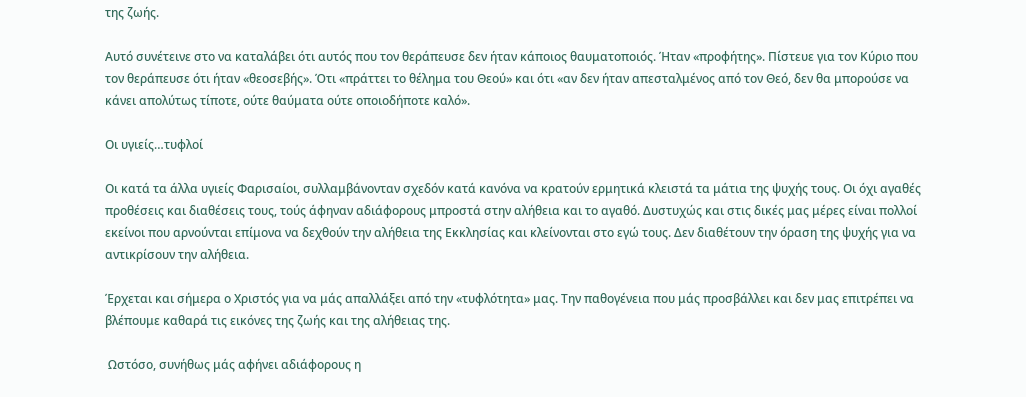της ζωής.

Αυτό συνέτεινε στο να καταλάβει ότι αυτός που τον θεράπευσε δεν ήταν κάποιος θαυματοποιός. Ήταν «προφήτης». Πίστευε για τον Κύριο που τον θεράπευσε ότι ήταν «θεοσεβής». Ότι «πράττει το θέλημα του Θεού» και ότι «αν δεν ήταν απεσταλμένος από τον Θεό, δεν θα μπορούσε να κάνει απολύτως τίποτε, ούτε θαύματα ούτε οποιοδήποτε καλό».

Οι υγιείς…τυφλοί

Οι κατά τα άλλα υγιείς Φαρισαίοι, συλλαμβάνονταν σχεδόν κατά κανόνα να κρατούν ερμητικά κλειστά τα μάτια της ψυχής τους. Οι όχι αγαθές προθέσεις και διαθέσεις τους, τούς άφηναν αδιάφορους μπροστά στην αλήθεια και το αγαθό. Δυστυχώς και στις δικές μας μέρες είναι πολλοί εκείνοι που αρνούνται επίμονα να δεχθούν την αλήθεια της Εκκλησίας και κλείνονται στο εγώ τους. Δεν διαθέτουν την όραση της ψυχής για να αντικρίσουν την αλήθεια.

Έρχεται και σήμερα ο Χριστός για να μάς απαλλάξει από την «τυφλότητα» μας. Την παθογένεια που μάς προσβάλλει και δεν μας επιτρέπει να βλέπουμε καθαρά τις εικόνες της ζωής και της αλήθειας της.

 Ωστόσο, συνήθως μάς αφήνει αδιάφορους η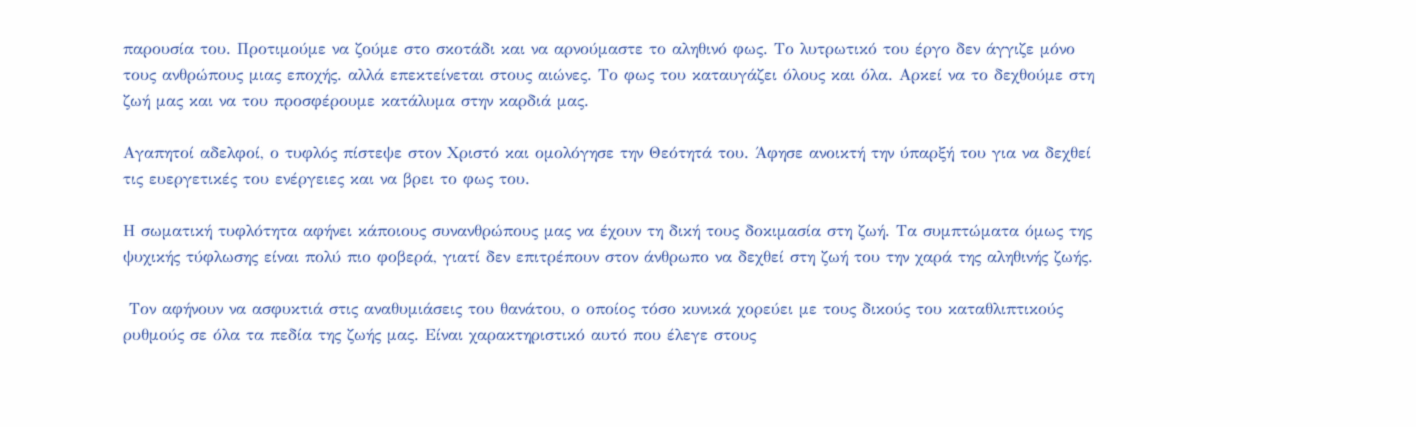παρουσία του. Προτιμούμε να ζούμε στο σκοτάδι και να αρνούμαστε το αληθινό φως. Το λυτρωτικό του έργο δεν άγγιζε μόνο τους ανθρώπους μιας εποχής. αλλά επεκτείνεται στους αιώνες. Το φως του καταυγάζει όλους και όλα. Αρκεί να το δεχθούμε στη ζωή μας και να του προσφέρουμε κατάλυμα στην καρδιά μας.

Αγαπητοί αδελφοί, ο τυφλός πίστεψε στον Χριστό και ομολόγησε την Θεότητά του. Άφησε ανοικτή την ύπαρξή του για να δεχθεί τις ευεργετικές του ενέργειες και να βρει το φως του.

Η σωματική τυφλότητα αφήνει κάποιους συνανθρώπους μας να έχουν τη δική τους δοκιμασία στη ζωή. Τα συμπτώματα όμως της ψυχικής τύφλωσης είναι πολύ πιο φοβερά, γιατί δεν επιτρέπουν στον άνθρωπο να δεχθεί στη ζωή του την χαρά της αληθινής ζωής.

 Τον αφήνουν να ασφυκτιά στις αναθυμιάσεις του θανάτου, ο οποίος τόσο κυνικά χορεύει με τους δικούς του καταθλιπτικούς ρυθμούς σε όλα τα πεδία της ζωής μας. Είναι χαρακτηριστικό αυτό που έλεγε στους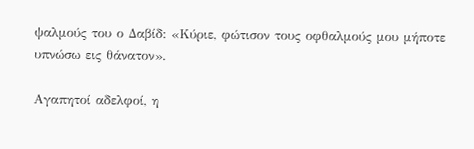ψαλμούς του ο Δαβίδ: «Κύριε, φώτισον τους οφθαλμούς μου μήποτε υπνώσω εις θάνατον».

Αγαπητοί αδελφοί, η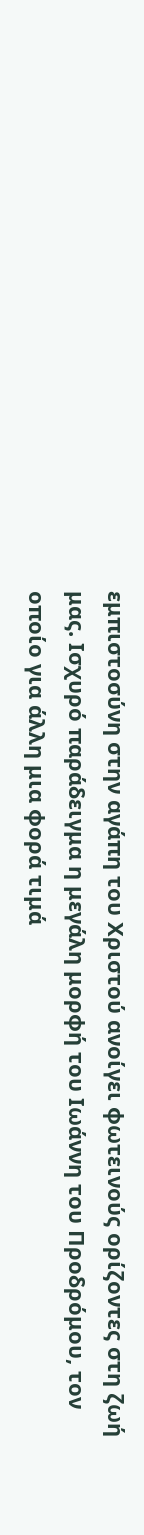εμπιστοσύνη στην αγάπη του Χριστού ανοίγει φωτεινούς ορίζοντες στη ζωή μας. Ισχυρό παράδειγμα η μεγάλη μορφή του Ιωάννη του Προδρόμου, τον οποίο για άλλη μια φορά τιμά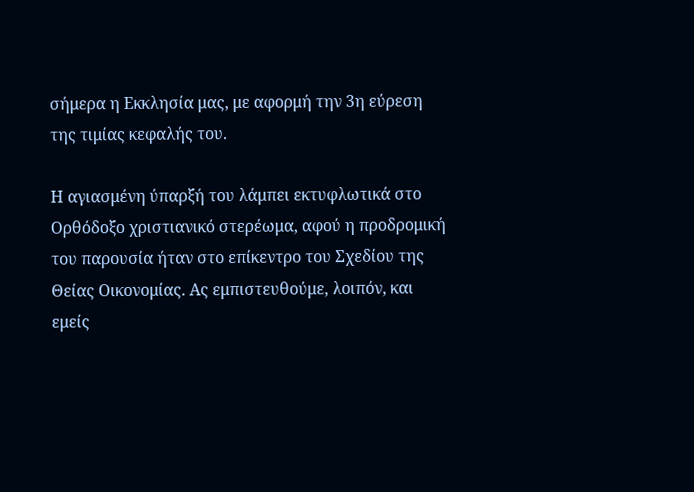σήμερα η Εκκλησία μας, με αφορμή την 3η εύρεση της τιμίας κεφαλής του.

Η αγιασμένη ύπαρξή του λάμπει εκτυφλωτικά στο Ορθόδοξο χριστιανικό στερέωμα, αφού η προδρομική του παρουσία ήταν στο επίκεντρο του Σχεδίου της Θείας Οικονομίας. Ας εμπιστευθούμε, λοιπόν, και εμείς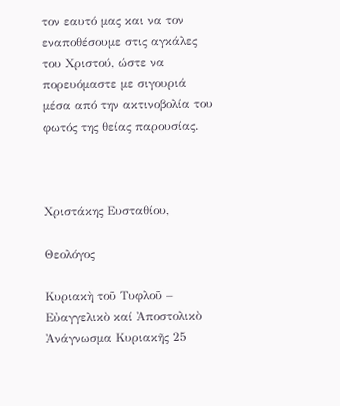τον εαυτό μας και να τον εναποθέσουμε στις αγκάλες του Χριστού, ώστε να πορευόμαστε με σιγουριά μέσα από την ακτινοβολία του φωτός της θείας παρουσίας.



Χριστάκης Ευσταθίου,

Θεολόγος

Κυριακὴ τοῦ Τυφλοῦ – Εὐαγγελικὸ καί Ἀποστολικὸ Ἀνάγνωσμα Κυριακῆς 25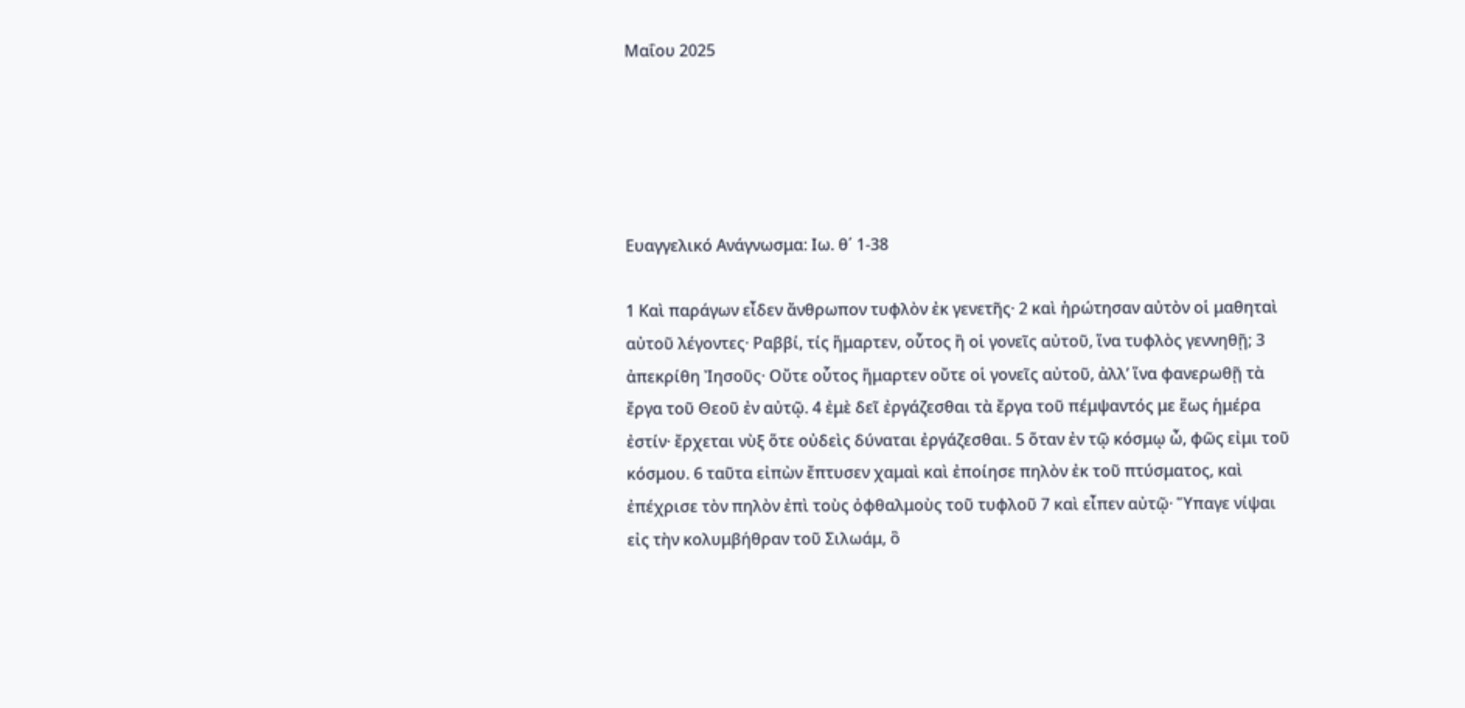Μαΐου 2025





Ευαγγελικό Ανάγνωσμα: Ιω. θ΄ 1-38

1 Καὶ παράγων εἶδεν ἄνθρωπον τυφλὸν ἐκ γενετῆς· 2 καὶ ἠρώτησαν αὐτὸν οἱ μαθηταὶ αὐτοῦ λέγοντες· Ραββί, τίς ἥμαρτεν, οὗτος ἢ οἱ γονεῖς αὐτοῦ, ἵνα τυφλὸς γεννηθῇ; 3 ἀπεκρίθη Ἰησοῦς· Οὔτε οὗτος ἥμαρτεν οὔτε οἱ γονεῖς αὐτοῦ, ἀλλ’ ἵνα φανερωθῇ τὰ ἔργα τοῦ Θεοῦ ἐν αὐτῷ. 4 ἐμὲ δεῖ ἐργάζεσθαι τὰ ἔργα τοῦ πέμψαντός με ἕως ἡμέρα ἐστίν· ἔρχεται νὺξ ὅτε οὐδεὶς δύναται ἐργάζεσθαι. 5 ὅταν ἐν τῷ κόσμῳ ὦ, φῶς εἰμι τοῦ κόσμου. 6 ταῦτα εἰπὼν ἔπτυσεν χαμαὶ καὶ ἐποίησε πηλὸν ἐκ τοῦ πτύσματος, καὶ ἐπέχρισε τὸν πηλὸν ἐπὶ τοὺς ὀφθαλμοὺς τοῦ τυφλοῦ 7 καὶ εἶπεν αὐτῷ· Ὕπαγε νίψαι εἰς τὴν κολυμβήθραν τοῦ Σιλωάμ, ὃ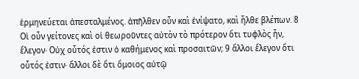ἑρμηνεύεται ἀπεσταλμένος. ἀπῆλθεν οὖν καὶ ἐνίψατο, καὶ ἦλθε βλέπων. 8 Οἱ οὖν γείτονες καὶ οἱ θεωροῦντες αὐτὸν τὸ πρότερον ὅτι τυφλὸς ἦν, ἔλεγον· Οὐχ οὗτός ἐστιν ὁ καθήμενος καὶ προσαιτῶν; 9 ἄλλοι ἔλεγον ὅτι οὗτός ἐστιν· ἄλλοι δὲ ὅτι ὅμοιος αὐτῷ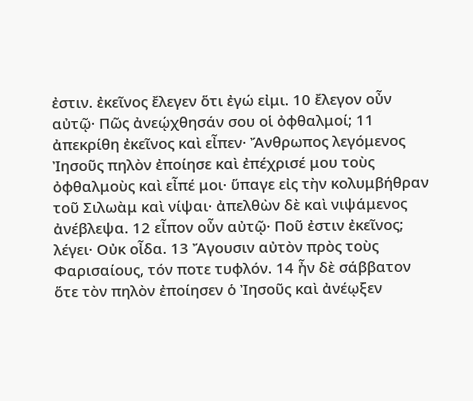ἐστιν. ἐκεῖνος ἔλεγεν ὅτι ἐγώ εἰμι. 10 ἔλεγον οὖν αὐτῷ· Πῶς ἀνεῴχθησάν σου οἱ ὀφθαλμοί; 11 ἀπεκρίθη ἐκεῖνος καὶ εἶπεν· Ἄνθρωπος λεγόμενος Ἰησοῦς πηλὸν ἐποίησε καὶ ἐπέχρισέ μου τοὺς ὀφθαλμοὺς καὶ εἶπέ μοι· ὕπαγε εἰς τὴν κολυμβήθραν τοῦ Σιλωὰμ καὶ νίψαι· ἀπελθὼν δὲ καὶ νιψάμενος ἀνέβλεψα. 12 εἶπον οὖν αὐτῷ· Ποῦ ἐστιν ἐκεῖνος; λέγει· Οὐκ οἶδα. 13 Ἄγουσιν αὐτὸν πρὸς τοὺς Φαρισαίους, τόν ποτε τυφλόν. 14 ἦν δὲ σάββατον ὅτε τὸν πηλὸν ἐποίησεν ὁ Ἰησοῦς καὶ ἀνέῳξεν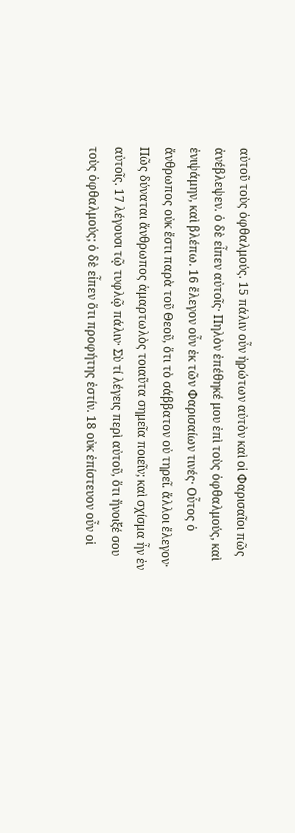αὐτοῦ τοὺς ὀφθαλμούς. 15 πάλιν οὖν ἠρώτων αὐτὸν καὶ οἱ Φαρισαῖοι πῶς ἀνέβλεψεν. ὁ δὲ εἶπεν αὐτοῖς· Πηλὸν ἐπέθηκέ μου ἐπὶ τοὺς ὀφθαλμούς, καὶ ἐνιψάμην, καὶ βλέπω. 16 ἔλεγον οὖν ἐκ τῶν Φαρισαίων τινές· Οὗτος ὁ ἄνθρωπος οὐκ ἔστι παρὰ τοῦ Θεοῦ, ὅτι τὸ σάββατον οὐ τηρεῖ. ἄλλοι ἔλεγον· Πῶς δύναται ἄνθρωπος ἁμαρτωλὸς τοιαῦτα σημεῖα ποιεῖν; καὶ σχίσμα ἦν ἐν αὐτοῖς. 17 λέγουσι τῷ τυφλῷ πάλιν· Σὺ τί λέγεις περὶ αὐτοῦ, ὅτι ἤνοιξέ σου τοὺς ὀφθαλμούς; ὁ δὲ εἶπεν ὅτι προφήτης ἐστίν. 18 οὐκ ἐπίστευον οὖν οἱ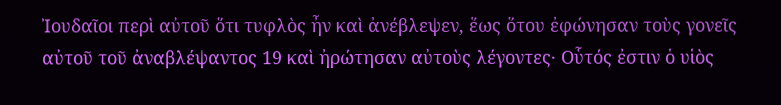Ἰουδαῖοι περὶ αὐτοῦ ὅτι τυφλὸς ἦν καὶ ἀνέβλεψεν, ἕως ὅτου ἐφώνησαν τοὺς γονεῖς αὐτοῦ τοῦ ἀναβλέψαντος 19 καὶ ἠρώτησαν αὐτοὺς λέγοντες· Οὗτός ἐστιν ὁ υἱὸς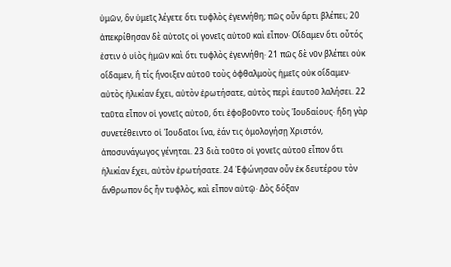ὑμῶν, ὃν ὑμεῖς λέγετε ὅτι τυφλὸς ἐγεννήθη; πῶς οὖν ἄρτι βλέπει; 20 ἀπεκρίθησαν δὲ αὐτοῖς οἱ γονεῖς αὐτοῦ καὶ εἶπον· Οἴδαμεν ὅτι οὗτός ἐστιν ὁ υἱὸς ἡμῶν καὶ ὅτι τυφλὸς ἐγεννήθη· 21 πῶς δὲ νῦν βλέπει οὐκ οἴδαμεν, ἢ τίς ἤνοιξεν αὐτοῦ τοὺς ὀφθαλμοὺς ἡμεῖς οὐκ οἴδαμεν· αὐτὸς ἡλικίαν ἔχει, αὐτὸν ἐρωτήσατε, αὐτὸς περὶ ἑαυτοῦ λαλήσει. 22 ταῦτα εἶπον οἱ γονεῖς αὐτοῦ, ὅτι ἐφοβοῦντο τοὺς Ἰουδαίους· ἤδη γὰρ συνετέθειντο οἱ Ἰουδαῖοι ἵνα, ἐάν τις ὁμολογήσῃ Χριστόν, ἀποσυνάγωγος γένηται. 23 διὰ τοῦτο οἱ γονεῖς αὐτοῦ εἶπον ὅτι ἡλικίαν ἔχει, αὐτὸν ἐρωτήσατε. 24 Ἐφώνησαν οὖν ἐκ δευτέρου τὸν ἄνθρωπον ὃς ἦν τυφλὸς, καὶ εἶπον αὐτῷ· Δὸς δόξαν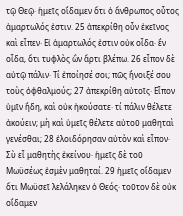τῷ Θεῷ· ἡμεῖς οἴδαμεν ὅτι ὁ ἄνθρωπος οὗτος ἁμαρτωλός ἐστιν. 25 ἀπεκρίθη οὖν ἐκεῖνος καὶ εἶπεν· Εἰ ἁμαρτωλός ἐστιν οὐκ οἶδα· ἓν οἶδα, ὅτι τυφλὸς ὢν ἄρτι βλέπω. 26 εἶπον δὲ αὐτῷ πάλιν· Τί ἐποίησέ σοι; πῶς ἤνοιξέ σου τοὺς ὀφθαλμούς; 27 ἀπεκρίθη αὐτοῖς· Εἶπον ὑμῖν ἤδη, καὶ οὐκ ἠκούσατε· τί πάλιν θέλετε ἀκούειν; μὴ καὶ ὑμεῖς θέλετε αὐτοῦ μαθηταὶ γενέσθαι; 28 ἐλοιδόρησαν αὐτὸν καὶ εἶπον· Σὺ εἶ μαθητὴς ἐκείνου· ἡμεῖς δὲ τοῦ Μωϋσέως ἐσμὲν μαθηταί. 29 ἡμεῖς οἴδαμεν ὅτι Μωϋσεῖ λελάληκεν ὁ Θεός· τοῦτον δὲ οὐκ οἴδαμεν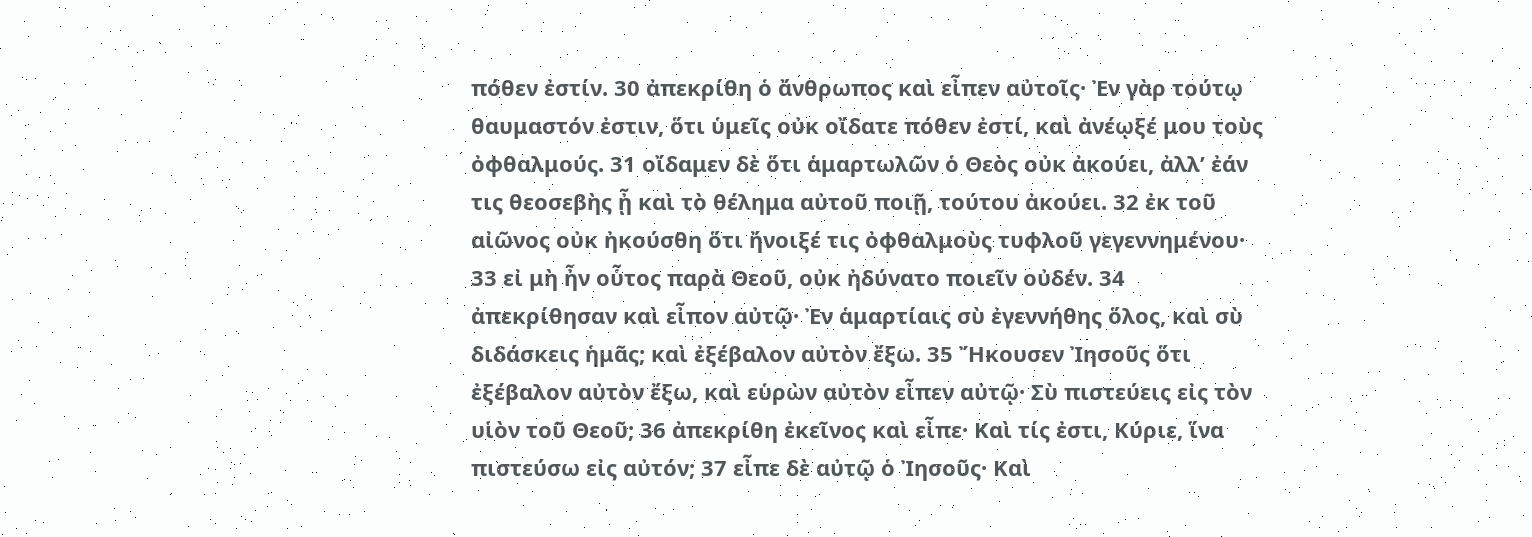πόθεν ἐστίν. 30 ἀπεκρίθη ὁ ἄνθρωπος καὶ εἶπεν αὐτοῖς· Ἐν γὰρ τούτῳ θαυμαστόν ἐστιν, ὅτι ὑμεῖς οὐκ οἴδατε πόθεν ἐστί, καὶ ἀνέῳξέ μου τοὺς ὀφθαλμούς. 31 οἴδαμεν δὲ ὅτι ἁμαρτωλῶν ὁ Θεὸς οὐκ ἀκούει, ἀλλ’ ἐάν τις θεοσεβὴς ᾖ καὶ τὸ θέλημα αὐτοῦ ποιῇ, τούτου ἀκούει. 32 ἐκ τοῦ αἰῶνος οὐκ ἠκούσθη ὅτι ἤνοιξέ τις ὀφθαλμοὺς τυφλοῦ γεγεννημένου· 33 εἰ μὴ ἦν οὗτος παρὰ Θεοῦ, οὐκ ἠδύνατο ποιεῖν οὐδέν. 34 ἀπεκρίθησαν καὶ εἶπον αὐτῷ· Ἐν ἁμαρτίαις σὺ ἐγεννήθης ὅλος, καὶ σὺ διδάσκεις ἡμᾶς; καὶ ἐξέβαλον αὐτὸν ἔξω. 35 Ἤκουσεν Ἰησοῦς ὅτι ἐξέβαλον αὐτὸν ἔξω, καὶ εὑρὼν αὐτὸν εἶπεν αὐτῷ· Σὺ πιστεύεις εἰς τὸν υἱὸν τοῦ Θεοῦ; 36 ἀπεκρίθη ἐκεῖνος καὶ εἶπε· Καὶ τίς ἐστι, Κύριε, ἵνα πιστεύσω εἰς αὐτόν; 37 εἶπε δὲ αὐτῷ ὁ Ἰησοῦς· Καὶ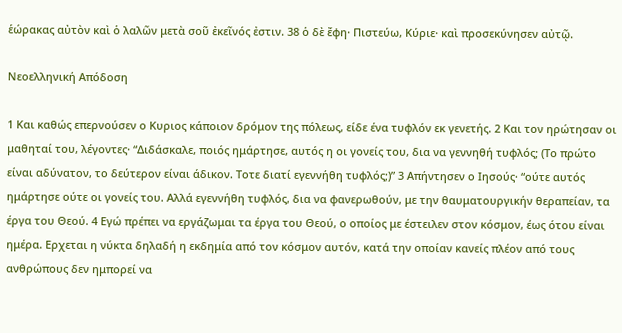ἑώρακας αὐτὸν καὶ ὁ λαλῶν μετὰ σοῦ ἐκεῖνός ἐστιν. 38 ὁ δὲ ἔφη· Πιστεύω, Κύριε· καὶ προσεκύνησεν αὐτῷ.

Νεοελληνική Απόδοση

1 Και καθώς επερνούσεν ο Κυριος κάποιον δρόμον της πόλεως, είδε ένα τυφλόν εκ γενετής. 2 Και τον ηρώτησαν οι μαθηταί του, λέγοντες· “Διδάσκαλε, ποιός ημάρτησε, αυτός η οι γονείς του, δια να γεννηθή τυφλός; (Το πρώτο είναι αδύνατον, το δεύτερον είναι άδικον. Τοτε διατί εγεννήθη τυφλός;)” 3 Απήντησεν ο Ιησούς· “ούτε αυτός ημάρτησε ούτε οι γονείς του. Αλλά εγεννήθη τυφλός, δια να φανερωθούν, με την θαυματουργικήν θεραπείαν, τα έργα του Θεού. 4 Εγώ πρέπει να εργάζωμαι τα έργα του Θεού, ο οποίος με έστειλεν στον κόσμον, έως ότου είναι ημέρα. Ερχεται η νύκτα δηλαδή η εκδημία από τον κόσμον αυτόν, κατά την οποίαν κανείς πλέον από τους ανθρώπους δεν ημπορεί να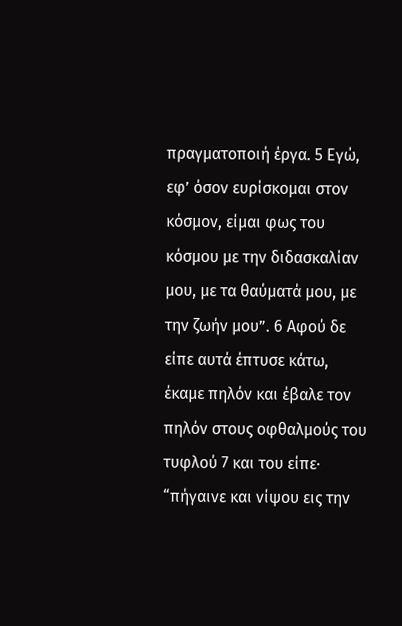πραγματοποιή έργα. 5 Εγώ, εφ’ όσον ευρίσκομαι στον κόσμον, είμαι φως του κόσμου με την διδασκαλίαν μου, με τα θαύματά μου, με την ζωήν μου”. 6 Αφού δε είπε αυτά έπτυσε κάτω, έκαμε πηλόν και έβαλε τον πηλόν στους οφθαλμούς του τυφλού 7 και του είπε· “πήγαινε και νίψου εις την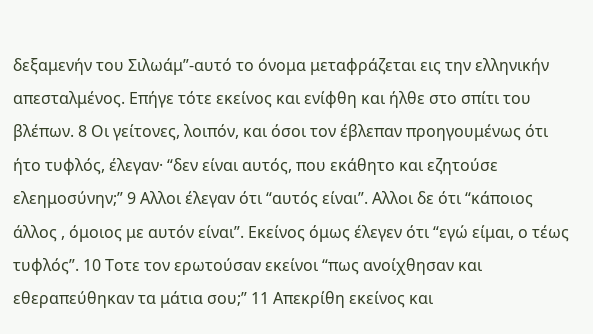δεξαμενήν του Σιλωάμ”-αυτό το όνομα μεταφράζεται εις την ελληνικήν απεσταλμένος. Επήγε τότε εκείνος και ενίφθη και ήλθε στο σπίτι του βλέπων. 8 Οι γείτονες, λοιπόν, και όσοι τον έβλεπαν προηγουμένως ότι ήτο τυφλός, έλεγαν· “δεν είναι αυτός, που εκάθητο και εζητούσε ελεημοσύνην;” 9 Αλλοι έλεγαν ότι “αυτός είναι”. Αλλοι δε ότι “κάποιος άλλος , όμοιος με αυτόν είναι”. Εκείνος όμως έλεγεν ότι “εγώ είμαι, ο τέως τυφλός”. 10 Τοτε τον ερωτούσαν εκείνοι “πως ανοίχθησαν και εθεραπεύθηκαν τα μάτια σου;” 11 Απεκρίθη εκείνος και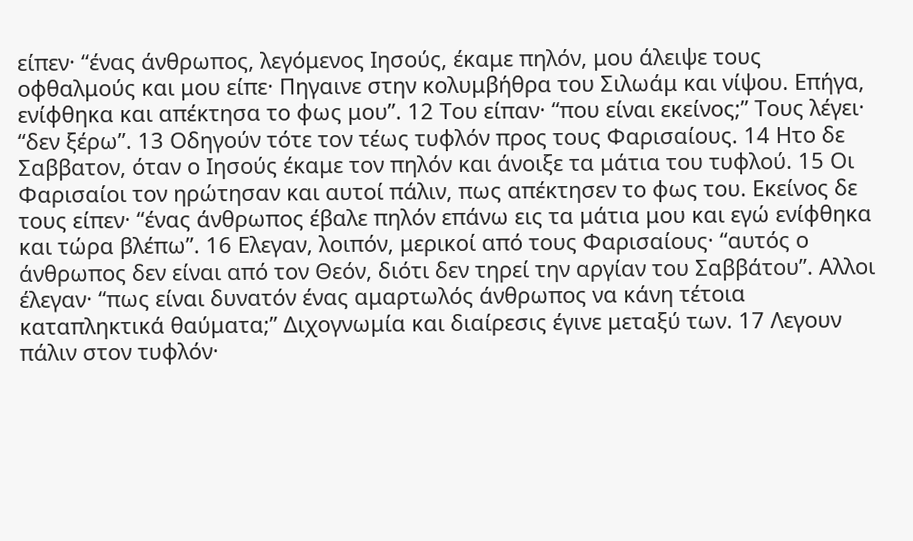είπεν· “ένας άνθρωπος, λεγόμενος Ιησούς, έκαμε πηλόν, μου άλειψε τους οφθαλμούς και μου είπε· Πηγαινε στην κολυμβήθρα του Σιλωάμ και νίψου. Επήγα, ενίφθηκα και απέκτησα το φως μου”. 12 Του είπαν· “που είναι εκείνος;” Τους λέγει· “δεν ξέρω”. 13 Οδηγούν τότε τον τέως τυφλόν προς τους Φαρισαίους. 14 Ητο δε Σαββατον, όταν ο Ιησούς έκαμε τον πηλόν και άνοιξε τα μάτια του τυφλού. 15 Οι Φαρισαίοι τον ηρώτησαν και αυτοί πάλιν, πως απέκτησεν το φως του. Εκείνος δε τους είπεν· “ένας άνθρωπος έβαλε πηλόν επάνω εις τα μάτια μου και εγώ ενίφθηκα και τώρα βλέπω”. 16 Ελεγαν, λοιπόν, μερικοί από τους Φαρισαίους· “αυτός ο άνθρωπος δεν είναι από τον Θεόν, διότι δεν τηρεί την αργίαν του Σαββάτου”. Αλλοι έλεγαν· “πως είναι δυνατόν ένας αμαρτωλός άνθρωπος να κάνη τέτοια καταπληκτικά θαύματα;” Διχογνωμία και διαίρεσις έγινε μεταξύ των. 17 Λεγουν πάλιν στον τυφλόν·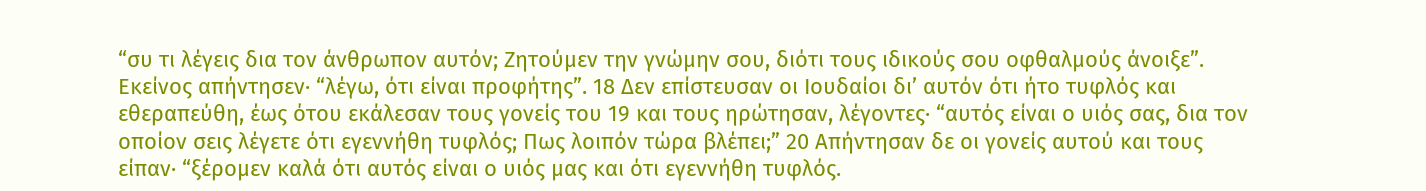“συ τι λέγεις δια τον άνθρωπον αυτόν; Ζητούμεν την γνώμην σου, διότι τους ιδικούς σου οφθαλμούς άνοιξε”. Εκείνος απήντησεν· “λέγω, ότι είναι προφήτης”. 18 Δεν επίστευσαν οι Ιουδαίοι δι’ αυτόν ότι ήτο τυφλός και εθεραπεύθη, έως ότου εκάλεσαν τους γονείς του 19 και τους ηρώτησαν, λέγοντες· “αυτός είναι ο υιός σας, δια τον οποίον σεις λέγετε ότι εγεννήθη τυφλός; Πως λοιπόν τώρα βλέπει;” 20 Απήντησαν δε οι γονείς αυτού και τους είπαν· “ξέρομεν καλά ότι αυτός είναι ο υιός μας και ότι εγεννήθη τυφλός.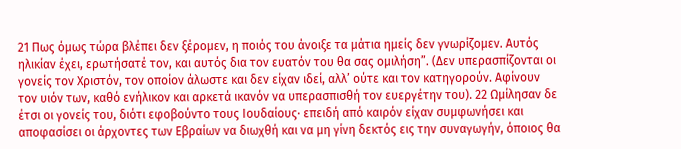21 Πως όμως τώρα βλέπει δεν ξέρομεν, η ποιός του άνοιξε τα μάτια ημείς δεν γνωρίζομεν. Αυτός ηλικίαν έχει, ερωτήσατέ τον, και αυτός δια τον ευατόν του θα σας ομιλήση”. (Δεν υπερασπίζονται οι γονείς τον Χριστόν, τον οποίον άλωστε και δεν είχαν ιδεί, αλλ’ ούτε και τον κατηγορούν. Αφίνουν τον υιόν των, καθό ενήλικον και αρκετά ικανόν να υπερασπισθή τον ευεργέτην του). 22 Ωμίλησαν δε έτσι οι γονείς του, διότι εφοβούντο τους Ιουδαίους· επειδή από καιρόν είχαν συμφωνήσει και αποφασίσει οι άρχοντες των Εβραίων να διωχθή και να μη γίνη δεκτός εις την συναγωγήν, όποιος θα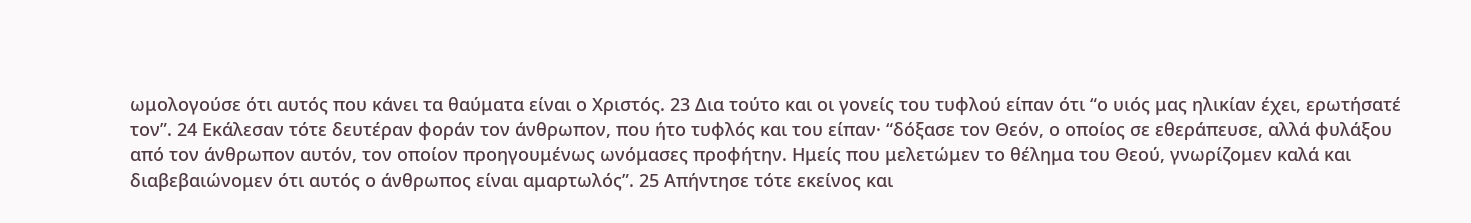ωμολογούσε ότι αυτός που κάνει τα θαύματα είναι ο Χριστός. 23 Δια τούτο και οι γονείς του τυφλού είπαν ότι “ο υιός μας ηλικίαν έχει, ερωτήσατέ τον”. 24 Εκάλεσαν τότε δευτέραν φοράν τον άνθρωπον, που ήτο τυφλός και του είπαν· “δόξασε τον Θεόν, ο οποίος σε εθεράπευσε, αλλά φυλάξου από τον άνθρωπον αυτόν, τον οποίον προηγουμένως ωνόμασες προφήτην. Ημείς που μελετώμεν το θέλημα του Θεού, γνωρίζομεν καλά και διαβεβαιώνομεν ότι αυτός ο άνθρωπος είναι αμαρτωλός”. 25 Απήντησε τότε εκείνος και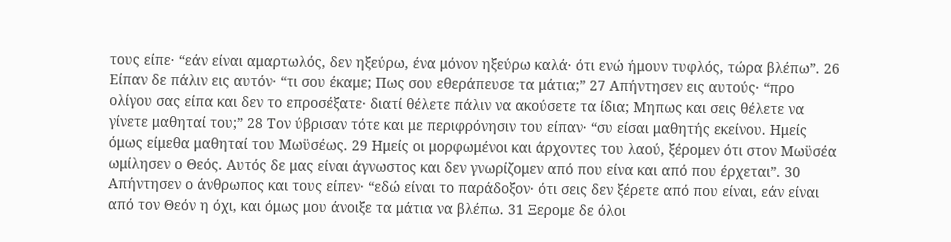τους είπε· “εάν είναι αμαρτωλός, δεν ηξεύρω, ένα μόνον ηξεύρω καλά· ότι ενώ ήμουν τυφλός, τώρα βλέπω”. 26 Είπαν δε πάλιν εις αυτόν· “τι σου έκαμε; Πως σου εθεράπευσε τα μάτια;” 27 Απήντησεν εις αυτούς· “προ ολίγου σας είπα και δεν το επροσέξατε· διατί θέλετε πάλιν να ακούσετε τα ίδια; Μηπως και σεις θέλετε να γίνετε μαθηταί του;” 28 Τον ύβρισαν τότε και με περιφρόνησιν του είπαν· “συ είσαι μαθητής εκείνου. Ημείς όμως είμεθα μαθηταί του Μωϋσέως. 29 Ημείς οι μορφωμένοι και άρχοντες του λαού, ξέρομεν ότι στον Μωϋσέα ωμίλησεν ο Θεός. Αυτός δε μας είναι άγνωστος και δεν γνωρίζομεν από που είνα και από που έρχεται”. 30 Απήντησεν ο άνθρωπος και τους είπεν· “εδώ είναι το παράδοξον· ότι σεις δεν ξέρετε από που είναι, εάν είναι από τον Θεόν η όχι, και όμως μου άνοιξε τα μάτια να βλέπω. 31 Ξερομε δε όλοι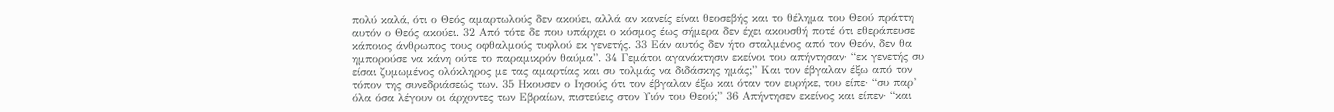πολύ καλά, ότι ο Θεός αμαρτωλούς δεν ακούει, αλλά αν κανείς είναι θεοσεβής και το θέλημα του Θεού πράττη αυτόν ο Θεός ακούει. 32 Από τότε δε που υπάρχει ο κόσμος έως σήμερα δεν έχει ακουσθή ποτέ ότι εθεράπευσε κάποιος άνθρωπος τους οφθαλμούς τυφλού εκ γενετής. 33 Εάν αυτός δεν ήτο σταλμένος από τον Θεόν, δεν θα ημπορούσε να κάνη ούτε το παραμικρόν θαύμα”. 34 Γεμάτοι αγανάκτησιν εκείνοι του απήντησαν· “εκ γενετής συ είσαι ζυμωμένος ολόκληρος με τας αμαρτίας και συ τολμάς να διδάσκης ημάς;” Και τον έβγαλαν έξω από τον τόπον της συνεδριάσεώς των. 35 Ηκουσεν ο Ιησούς ότι τον έβγαλαν έξω και όταν τον ευρήκε, του είπε· “συ παρ’ όλα όσα λέγουν οι άρχοντες των Εβραίων, πιστεύεις στον Υιόν του Θεού;” 36 Απήντησεν εκείνος και είπεν· “και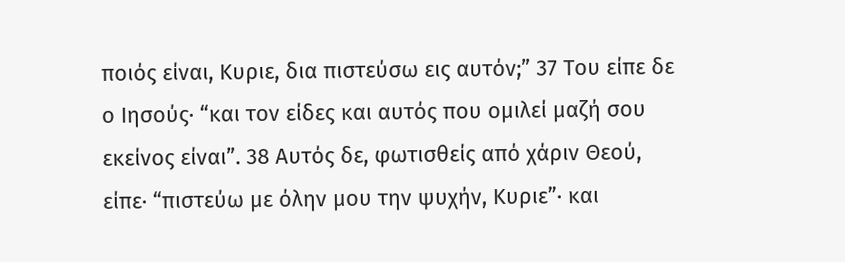ποιός είναι, Κυριε, δια πιστεύσω εις αυτόν;” 37 Του είπε δε ο Ιησούς· “και τον είδες και αυτός που ομιλεί μαζή σου εκείνος είναι”. 38 Αυτός δε, φωτισθείς από χάριν Θεού, είπε· “πιστεύω με όλην μου την ψυχήν, Κυριε”· και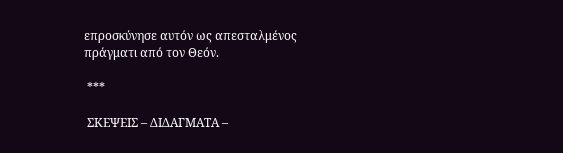επροσκύνησε αυτόν ως απεσταλμένος πράγματι από τον Θεόν.

 ***

 ΣΚΕΨΕΙΣ – ΔΙΔΑΓΜΑΤΑ –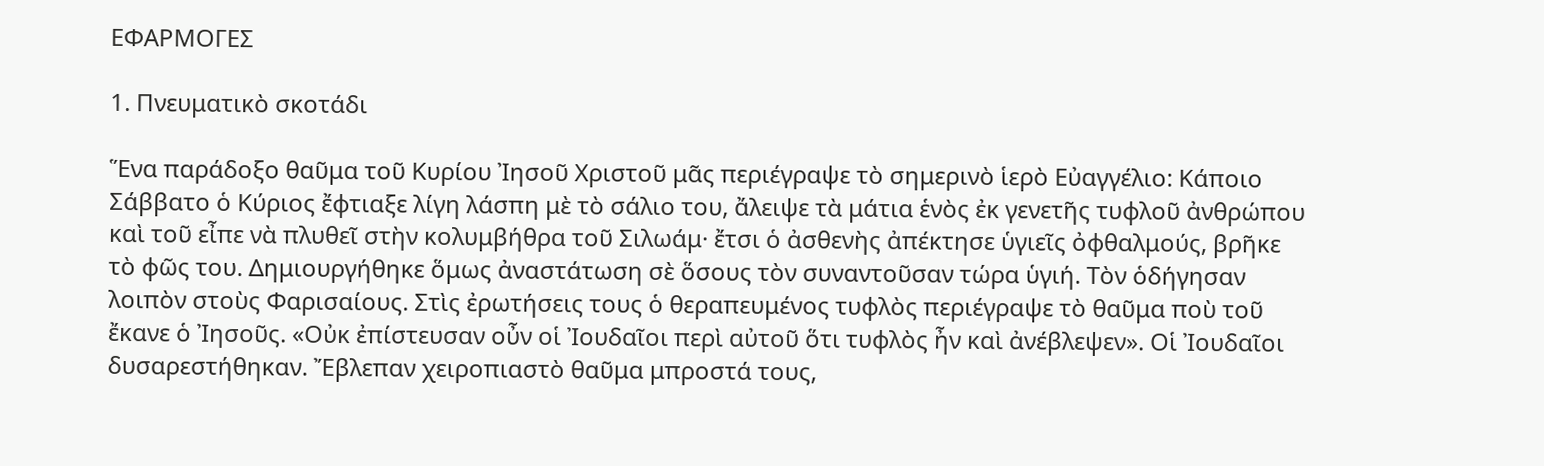ΕΦΑΡΜΟΓΕΣ

1. Πνευματικὸ σκοτάδι

Ἕνα παράδοξο θαῦμα τοῦ Κυρίου Ἰησοῦ Χριστοῦ μᾶς περιέγραψε τὸ σημερινὸ ἱερὸ Εὐαγγέλιο: Κάποιο Σάββατο ὁ Κύριος ἔφτιαξε λίγη λάσπη μὲ τὸ σάλιο του, ἄλειψε τὰ μάτια ἑνὸς ἐκ γενετῆς τυφλοῦ ἀνθρώπου καὶ τοῦ εἶπε νὰ πλυθεῖ στὴν κολυμβήθρα τοῦ Σιλωάμ· ἔτσι ὁ ἀσθενὴς ἀπέκτησε ὑγιεῖς ὀφθαλμούς, βρῆκε τὸ φῶς του. Δημιουργήθηκε ὅμως ἀναστάτωση σὲ ὅσους τὸν συναντοῦσαν τώρα ὑγιή. Τὸν ὁδήγησαν λοιπὸν στοὺς Φαρισαίους. Στὶς ἐρωτήσεις τους ὁ θεραπευμένος τυφλὸς περιέγραψε τὸ θαῦμα ποὺ τοῦ ἔκανε ὁ Ἰησοῦς. «Οὐκ ἐπίστευσαν οὖν οἱ Ἰουδαῖοι περὶ αὐτοῦ ὅτι τυφλὸς ἦν καὶ ἀνέβλεψεν». Οἱ Ἰουδαῖοι δυσαρεστήθηκαν. Ἔβλεπαν χειροπιαστὸ θαῦμα μπροστά τους,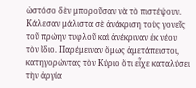ὡστόσο δὲν μποροῦσαν νὰ τὸ πιστέψουν. Κάλεσαν μάλιστα σὲ ἀνάκριση τοὺς γονεῖς τοῦ πρώην τυφλοῦ καὶ ἀνέκριναν ἐκ νέου τὸν ἴδιο. Παρέμειναν ὅμως ἀμετάπειστοι, κατηγορώντας τὸν Κύριο ὅτι εἶχε καταλύσει τὴν ἀργία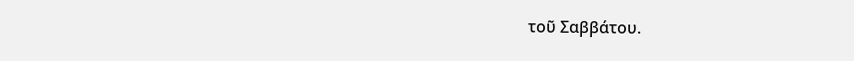τοῦ Σαββάτου.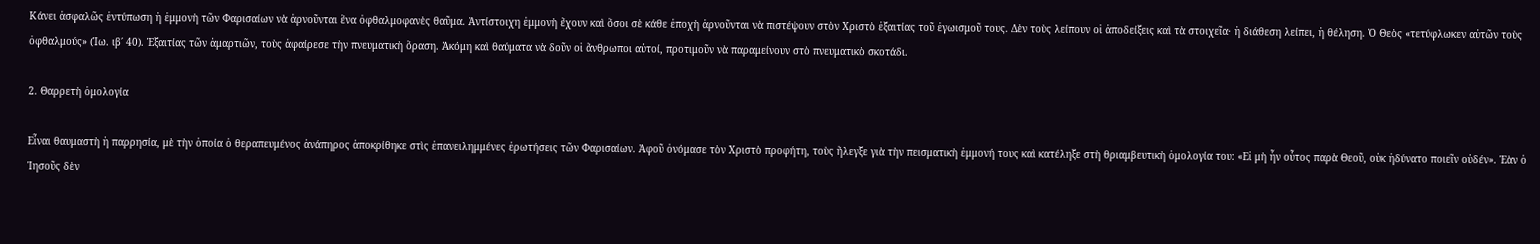Κάνει ἀσφαλῶς ἐντύπωση ἡ ἐμμονὴ τῶν Φαρισαίων νὰ ἀρνοῦνται ἕνα ὀφθαλμοφανὲς θαῦμα. Ἀντίστοιχη ἐμμονὴ ἔχουν καὶ ὅσοι σὲ κάθε ἐποχὴ ἀρνοῦνται νὰ πιστέψουν στὸν Χριστὸ ἐξαιτίας τοῦ ἐγωισμοῦ τους. Δὲν τοὺς λείπουν οἱ ἀποδείξεις καὶ τὰ στοιχεῖα· ἡ διάθεση λείπει, ἡ θέληση. Ὁ Θεὸς «τετύφλωκεν αὐτῶν τοὺς ὀφθαλμούς» (Ἰω. ιβ΄ 40). Ἐξαιτίας τῶν ἁμαρτιῶν, τοὺς ἀφαίρεσε τὴν πνευματικὴ ὅραση. Ἀκόμη καὶ θαύματα νὰ δοῦν οἱ ἄνθρωποι αὐτοί, προτιμοῦν νὰ παραμείνουν στὸ πνευματικὸ σκοτάδι.

2. Θαρρετὴ ὁμολογία

Εἶναι θαυμαστὴ ἡ παρρησία, μὲ τὴν ὁποία ὁ θεραπευμένος ἀνάπηρος ἀποκρίθηκε στὶς ἐπανειλημμένες ἐρωτήσεις τῶν Φαρισαίων. Ἀφοῦ ὀνόμασε τὸν Χριστὸ προφήτη, τοὺς ἤλεγξε γιὰ τὴν πεισματικὴ ἐμμονή τους καὶ κατέληξε στὴ θριαμβευτικὴ ὁμολογία του: «Εἰ μὴ ἦν οὗτος παρὰ Θεοῦ, οὐκ ἠδύνατο ποιεῖν οὐδέν». Ἐὰν ὁ Ἰησοῦς δὲν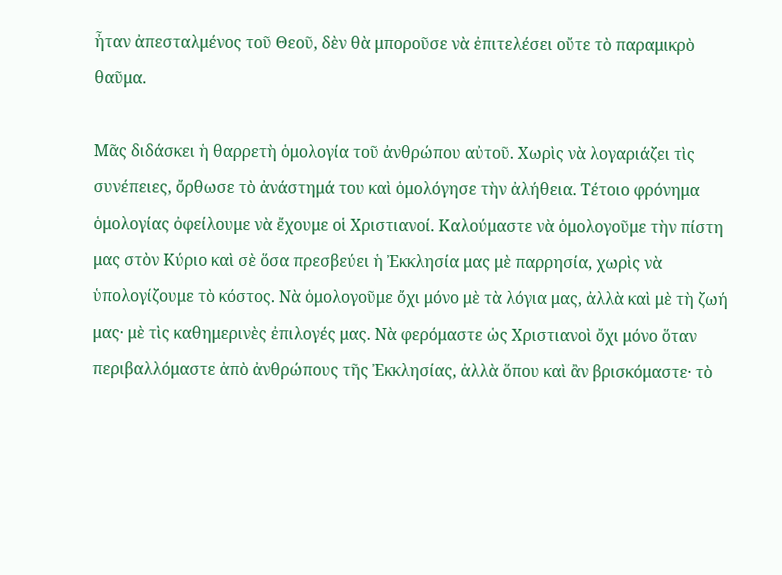ἦταν ἀπεσταλμένος τοῦ Θεοῦ, δὲν θὰ μποροῦσε νὰ ἐπιτελέσει οὔτε τὸ παραμικρὸ θαῦμα.

Μᾶς διδάσκει ἡ θαρρετὴ ὁμολογία τοῦ ἀνθρώπου αὐτοῦ. Χωρὶς νὰ λογαριάζει τὶς συνέπειες, ὄρθωσε τὸ ἀνάστημά του καὶ ὁμολόγησε τὴν ἀλήθεια. Τέτοιο φρόνημα ὁμολογίας ὀφείλουμε νὰ ἔχουμε οἱ Χριστιανοί. Καλούμαστε νὰ ὁμολογοῦμε τὴν πίστη μας στὸν Κύριο καὶ σὲ ὅσα πρεσβεύει ἡ Ἐκκλησία μας μὲ παρρησία, χωρὶς νὰ ὑπολογίζουμε τὸ κόστος. Νὰ ὁμολογοῦμε ὄχι μόνο μὲ τὰ λόγια μας, ἀλλὰ καὶ μὲ τὴ ζωή μας· μὲ τὶς καθημερινὲς ἐπιλογές μας. Νὰ φερόμαστε ὡς Χριστιανοὶ ὄχι μόνο ὅταν περιβαλλόμαστε ἀπὸ ἀνθρώπους τῆς Ἐκκλησίας, ἀλλὰ ὅπου καὶ ἂν βρισκόμαστε· τὸ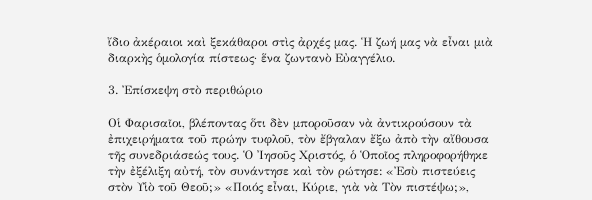ἴδιο ἀκέραιοι καὶ ξεκάθαροι στὶς ἀρχές μας. Ἡ ζωή μας νὰ εἶναι μιὰ διαρκὴς ὁμολογία πίστεως· ἕνα ζωντανὸ Εὐαγγέλιο.

3. Ἐπίσκεψη στὸ περιθώριο

Οἱ Φαρισαῖοι, βλέποντας ὅτι δὲν μποροῦσαν νὰ ἀντικρούσουν τὰ ἐπιχειρήματα τοῦ πρώην τυφλοῦ, τὸν ἔβγαλαν ἔξω ἀπὸ τὴν αἴθουσα τῆς συνεδριάσεώς τους. Ὁ Ἰησοῦς Χριστός, ὁ Ὁποῖος πληροφορήθηκε τὴν ἐξέλιξη αὐτή, τὸν συνάντησε καὶ τὸν ρώτησε: «Ἐσὺ πιστεύεις στὸν Υἱὸ τοῦ Θεοῦ;» «Ποιός εἶναι, Κύριε, γιὰ νὰ Τὸν πιστέψω;»,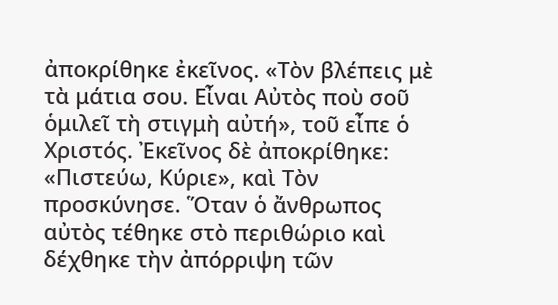ἀποκρίθηκε ἐκεῖνος. «Τὸν βλέπεις μὲ τὰ μάτια σου. Εἶναι Αὐτὸς ποὺ σοῦ ὁμιλεῖ τὴ στιγμὴ αὐτή», τοῦ εἶπε ὁ Χριστός. Ἐκεῖνος δὲ ἀποκρίθηκε: «Πιστεύω, Κύριε», καὶ Τὸν προσκύνησε. Ὅταν ὁ ἄνθρωπος αὐτὸς τέθηκε στὸ περιθώριο καὶ δέχθηκε τὴν ἀπόρριψη τῶν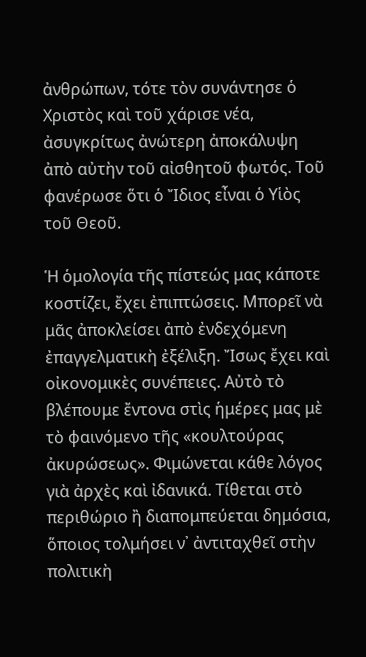ἀνθρώπων, τότε τὸν συνάντησε ὁ Χριστὸς καὶ τοῦ χάρισε νέα, ἀσυγκρίτως ἀνώτερη ἀποκάλυψη ἀπὸ αὐτὴν τοῦ αἰσθητοῦ φωτός. Τοῦ φανέρωσε ὅτι ὁ Ἴδιος εἶναι ὁ Υἱὸς τοῦ Θεοῦ.

Ἡ ὁμολογία τῆς πίστεώς μας κάποτε κοστίζει, ἔχει ἐπιπτώσεις. Μπορεῖ νὰ μᾶς ἀποκλείσει ἀπὸ ἐνδεχόμενη ἐπαγγελματικὴ ἐξέλιξη. Ἴσως ἔχει καὶ οἰκονομικὲς συνέπειες. Αὐτὸ τὸ βλέπουμε ἔντονα στὶς ἡμέρες μας μὲ τὸ φαινόμενο τῆς «κουλτούρας ἀκυρώσεως». Φιμώνεται κάθε λόγος γιὰ ἀρχὲς καὶ ἰδανικά. Τίθεται στὸ περιθώριο ἢ διαπομπεύεται δημόσια, ὅποιος τολμήσει ν᾿ ἀντιταχθεῖ στὴν πολιτικὴ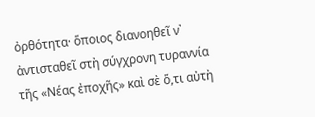ὀρθότητα· ὅποιος διανοηθεῖ ν᾿ ἀντισταθεῖ στὴ σύγχρονη τυραννία τῆς «Νέας ἐποχῆς» καὶ σὲ ὅ,τι αὐτὴ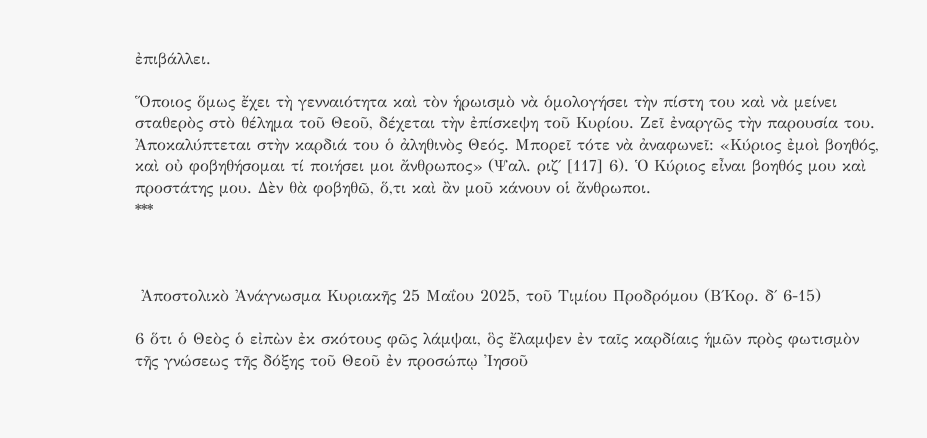ἐπιβάλλει.

Ὅποιος ὅμως ἔχει τὴ γενναιότητα καὶ τὸν ἡρωισμὸ νὰ ὁμολογήσει τὴν πίστη του καὶ νὰ μείνει σταθερὸς στὸ θέλημα τοῦ Θεοῦ, δέχεται τὴν ἐπίσκεψη τοῦ Κυρίου. Ζεῖ ἐναργῶς τὴν παρουσία του. Ἀποκαλύπτεται στὴν καρδιά του ὁ ἀληθινὸς Θεός. Μπορεῖ τότε νὰ ἀναφωνεῖ: «Κύριος ἐμοὶ βοηθός, καὶ οὐ φοβηθήσομαι τί ποιήσει μοι ἄνθρωπος» (Ψαλ. ριζ΄ [117] 6). Ὁ Κύριος εἶναι βοηθός μου καὶ προστάτης μου. Δὲν θὰ φοβηθῶ, ὅ,τι καὶ ἂν μοῦ κάνουν οἱ ἄνθρωποι.
***



 Ἀποστολικὸ Ἀνάγνωσμα Κυριακῆς 25 Μαΐου 2025, τοῦ Τιμίου Προδρόμου (Β΄Κορ. δ΄ 6-15)

6 ὅτι ὁ Θεὸς ὁ εἰπὼν ἐκ σκότους φῶς λάμψαι, ὃς ἔλαμψεν ἐν ταῖς καρδίαις ἡμῶν πρὸς φωτισμὸν τῆς γνώσεως τῆς δόξης τοῦ Θεοῦ ἐν προσώπῳ Ἰησοῦ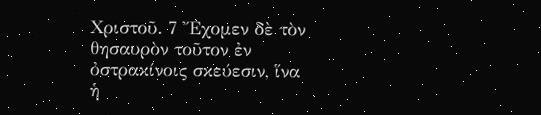Χριστοῦ. 7 Ἔχομεν δὲ τὸν θησαυρὸν τοῦτον ἐν ὀστρακίνοις σκεύεσιν, ἵνα ἡ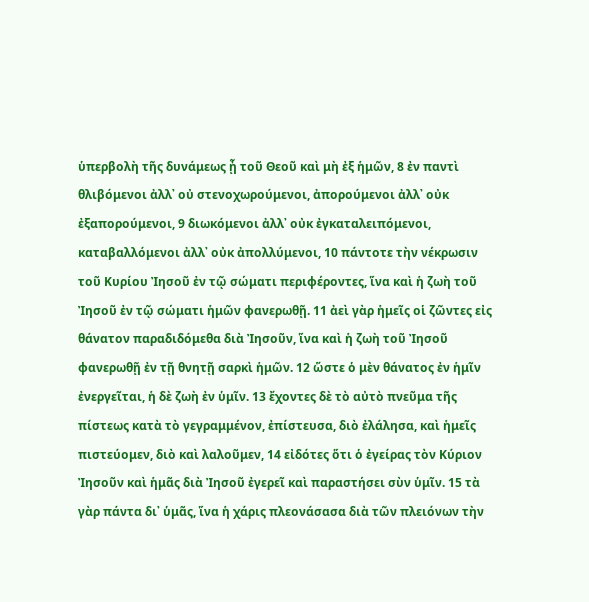ὑπερβολὴ τῆς δυνάμεως ᾖ τοῦ Θεοῦ καὶ μὴ ἐξ ἡμῶν, 8 ἐν παντὶ θλιβόμενοι ἀλλ᾿ οὐ στενοχωρούμενοι, ἀπορούμενοι ἀλλ᾿ οὐκ ἐξαπορούμενοι, 9 διωκόμενοι ἀλλ᾿ οὐκ ἐγκαταλειπόμενοι, καταβαλλόμενοι ἀλλ᾿ οὐκ ἀπολλύμενοι, 10 πάντοτε τὴν νέκρωσιν τοῦ Κυρίου Ἰησοῦ ἐν τῷ σώματι περιφέροντες, ἵνα καὶ ἡ ζωὴ τοῦ Ἰησοῦ ἐν τῷ σώματι ἡμῶν φανερωθῇ. 11 ἀεὶ γὰρ ἡμεῖς οἱ ζῶντες εἰς θάνατον παραδιδόμεθα διὰ Ἰησοῦν, ἵνα καὶ ἡ ζωὴ τοῦ Ἰησοῦ φανερωθῇ ἐν τῇ θνητῇ σαρκὶ ἡμῶν. 12 ὥστε ὁ μὲν θάνατος ἐν ἡμῖν ἐνεργεῖται, ἡ δὲ ζωὴ ἐν ὑμῖν. 13 ἔχοντες δὲ τὸ αὐτὸ πνεῦμα τῆς πίστεως κατὰ τὸ γεγραμμένον, ἐπίστευσα, διὸ ἐλάλησα, καὶ ἡμεῖς πιστεύομεν, διὸ καὶ λαλοῦμεν, 14 εἰδότες ὅτι ὁ ἐγείρας τὸν Κύριον Ἰησοῦν καὶ ἡμᾶς διὰ Ἰησοῦ ἐγερεῖ καὶ παραστήσει σὺν ὑμῖν. 15 τὰ γὰρ πάντα δι᾿ ὑμᾶς, ἵνα ἡ χάρις πλεονάσασα διὰ τῶν πλειόνων τὴν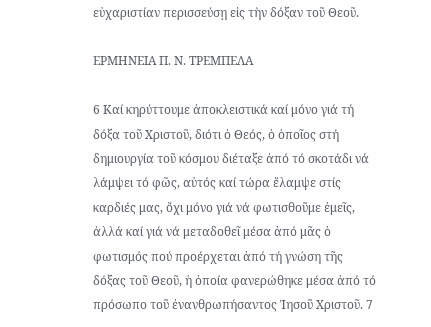εὐχαριστίαν περισσεύσῃ εἰς τὴν δόξαν τοῦ Θεοῦ.

ΕΡΜΗΝΕΙΑ Π. Ν. ΤΡΕΜΠΕΛΑ

6 Καί κηρύττουμε ἀποκλειστικά καί μόνο γιά τή δόξα τοῦ Χριστοῦ, διότι ὁ Θεός, ὁ ὁποῖος στή δημιουργία τοῦ κόσμου διέταξε ἀπό τό σκοτάδι νά λάμψει τό φῶς, αὐτός καί τώρα ἔλαμψε στίς καρδιές μας, ὄχι μόνο γιά νά φωτισθοῦμε ἐμεῖς, ἀλλά καί γιά νά μεταδοθεῖ μέσα ἀπό μᾶς ὁ φωτισμός πού προέρχεται ἀπό τή γνώση τῆς δόξας τοῦ Θεοῦ, ἡ ὁποία φανερώθηκε μέσα ἀπό τό πρόσωπο τοῦ ἐνανθρωπήσαντος Ἰησοῦ Χριστοῦ. 7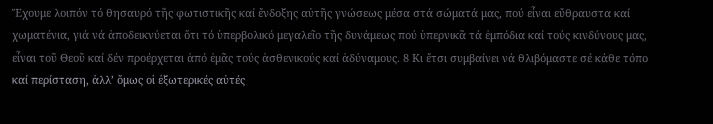Ἔχουμε λοιπόν τό θησαυρό τῆς φωτιστικῆς καί ἔνδοξης αὐτῆς γνώσεως μέσα στά σώματά μας, πού εἶναι εὔθραυστα καί χωματένια, γιά νά ἀποδεικνύεται ὅτι τό ὑπερβολικό μεγαλεῖο τῆς δυνάμεως πού ὑπερνικᾶ τά ἐμπόδια καί τούς κινδύνους μας, εἶναι τοῦ Θεοῦ καί δέν προέρχεται ἀπό ἐμᾶς τούς ἀσθενικούς καί ἀδύναμους. 8 Κι ἔτσι συμβαίνει νά θλιβόμαστε σέ κάθε τόπο καί περίσταση, ἀλλ’ ὅμως οἱ ἐξωτερικές αὐτές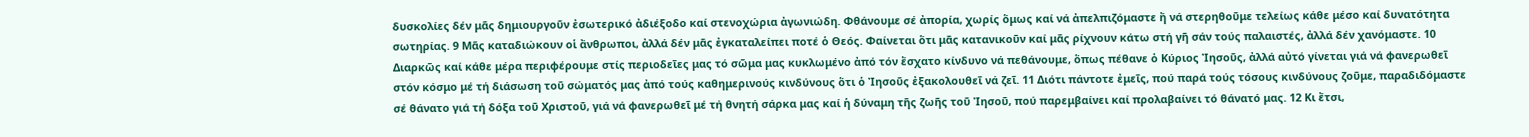δυσκολίες δέν μᾶς δημιουργοῦν ἐσωτερικό ἀδιέξοδο καί στενοχώρια ἀγωνιώδη. Φθάνουμε σέ ἀπορία, χωρίς ὅμως καί νά ἀπελπιζόμαστε ἤ νά στερηθοῦμε τελείως κάθε μέσο καί δυνατότητα σωτηρίας. 9 Μᾶς καταδιώκουν οἱ ἄνθρωποι, ἀλλά δέν μᾶς ἐγκαταλείπει ποτέ ὁ Θεός. Φαίνεται ὅτι μᾶς κατανικοῦν καί μᾶς ρίχνουν κάτω στή γῆ σάν τούς παλαιστές, ἀλλά δέν χανόμαστε. 10 Διαρκῶς καί κάθε μέρα περιφέρουμε στίς περιοδεῖες μας τό σῶμα μας κυκλωμένο ἀπό τόν ἔσχατο κίνδυνο νά πεθάνουμε, ὅπως πέθανε ὁ Κύριος Ἰησοῦς, ἀλλά αὐτό γίνεται γιά νά φανερωθεῖ στόν κόσμο μέ τή διάσωση τοῦ σώματός μας ἀπό τούς καθημερινούς κινδύνους ὅτι ὁ Ἰησοῦς ἐξακολουθεῖ νά ζεῖ. 11 Διότι πάντοτε ἐμεῖς, πού παρά τούς τόσους κινδύνους ζοῦμε, παραδιδόμαστε σέ θάνατο γιά τή δόξα τοῦ Χριστοῦ, γιά νά φανερωθεῖ μέ τή θνητή σάρκα μας καί ἡ δύναμη τῆς ζωῆς τοῦ Ἰησοῦ, πού παρεμβαίνει καί προλαβαίνει τό θάνατό μας. 12 Κι ἔτσι,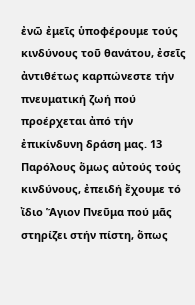ἐνῶ ἐμεῖς ὑποφέρουμε τούς κινδύνους τοῦ θανάτου, ἐσεῖς ἀντιθέτως καρπώνεστε τήν πνευματική ζωή πού προέρχεται ἀπό τήν ἐπικίνδυνη δράση μας. 13 Παρόλους ὅμως αὐτούς τούς κινδύνους, ἐπειδή ἔχουμε τό ἴδιο Ἅγιον Πνεῦμα πού μᾶς στηρίζει στήν πίστη, ὅπως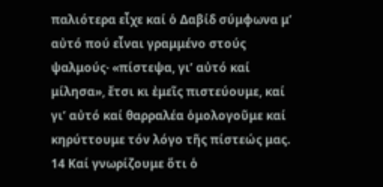παλιότερα εἶχε καί ὁ Δαβίδ σύμφωνα μ’ αὐτό πού εἶναι γραμμένο στούς ψαλμούς· «πίστεψα, γι’ αὐτό καί μίλησα», ἔτσι κι ἐμεῖς πιστεύουμε, καί γι’ αὐτό καί θαρραλέα ὁμολογοῦμε καί κηρύττουμε τόν λόγο τῆς πίστεώς μας. 14 Καί γνωρίζουμε ὅτι ὁ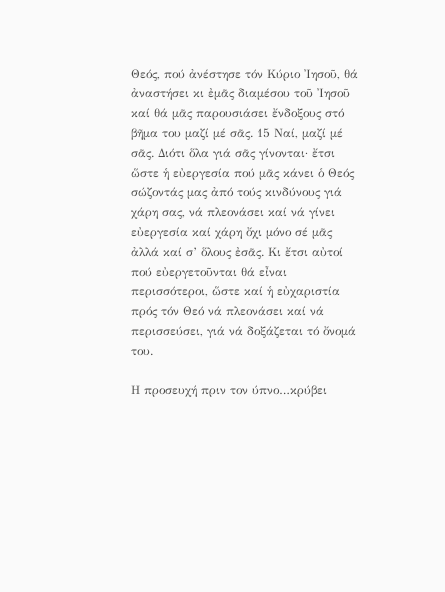Θεός, πού ἀνέστησε τόν Κύριο Ἰησοῦ, θά ἀναστήσει κι ἐμᾶς διαμέσου τοῦ Ἰησοῦ καί θά μᾶς παρουσιάσει ἔνδοξους στό βῆμα του μαζί μέ σᾶς. 15 Ναί, μαζί μέ σᾶς. Διότι ὅλα γιά σᾶς γίνονται· ἔτσι ὥστε ἡ εὐεργεσία πού μᾶς κάνει ὁ Θεός σώζοντάς μας ἀπό τούς κινδύνους γιά χάρη σας, νά πλεονάσει καί νά γίνει εὐεργεσία καί χάρη ὄχι μόνο σέ μᾶς ἀλλά καί σ’ ὅλους ἐσᾶς. Κι ἔτσι αὐτοί πού εὐεργετοῦνται θά εἶναι περισσότεροι, ὥστε καί ἡ εὐχαριστία πρός τόν Θεό νά πλεονάσει καί νά περισσεύσει, γιά νά δοξάζεται τό ὄνομά του.

Η προσευχή πριν τον ύπνο…κρύβει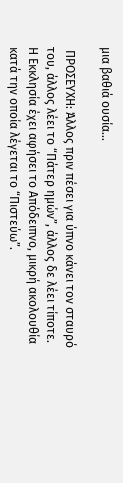μια βαθιά ουσία…

 ΠΡΟΣΕΥΧΗ: Άλλος πριν πέσει για ύπνο κάνει τον σταυρό του, άλλος λέει το “Πάτερ ημών”, άλλος δε λέει τίποτε. Η Εκκλησία έχει αφήσει το Απόδειπνο, μικρή ακολουθία κατά την οποία λέγεται το “Πιστεύω”.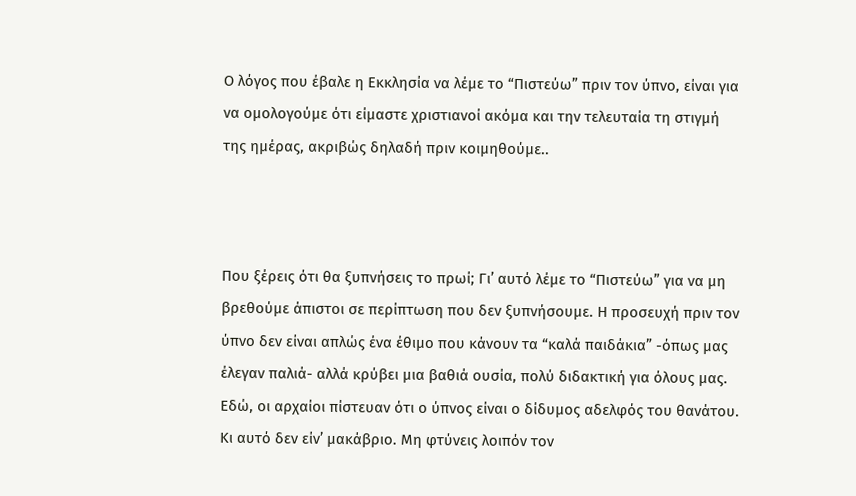Ο λόγος που έβαλε η Εκκλησία να λέμε το “Πιστεύω” πριν τον ύπνο, είναι για να ομολογούμε ότι είμαστε χριστιανοί ακόμα και την τελευταία τη στιγμή της ημέρας, ακριβώς δηλαδή πριν κοιμηθούμε..



Που ξέρεις ότι θα ξυπνήσεις το πρωί; Γι’ αυτό λέμε το “Πιστεύω” για να μη βρεθούμε άπιστοι σε περίπτωση που δεν ξυπνήσουμε. Η προσευχή πριν τον ύπνο δεν είναι απλώς ένα έθιμο που κάνουν τα “καλά παιδάκια” -όπως μας έλεγαν παλιά- αλλά κρύβει μια βαθιά ουσία, πολύ διδακτική για όλους μας. Εδώ, οι αρχαίοι πίστευαν ότι ο ύπνος είναι ο δίδυμος αδελφός του θανάτου. Κι αυτό δεν είν’ μακάβριο. Μη φτύνεις λοιπόν τον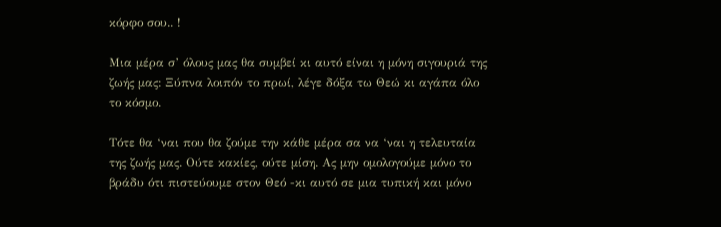κόρφο σου.. !

Μια μέρα σ’ όλους μας θα συμβεί κι αυτό είναι η μόνη σιγουριά της ζωής μας: Ξύπνα λοιπόν το πρωί, λέγε δόξα τω Θεώ κι αγάπα όλο το κόσμο.

Τότε θα ‘ναι που θα ζούμε την κάθε μέρα σα να ‘ναι η τελευταία της ζωής μας. Ούτε κακίες, ούτε μίση. Ας μην ομολογούμε μόνο το βράδυ ότι πιστεύουμε στον Θεό -κι αυτό σε μια τυπική και μόνο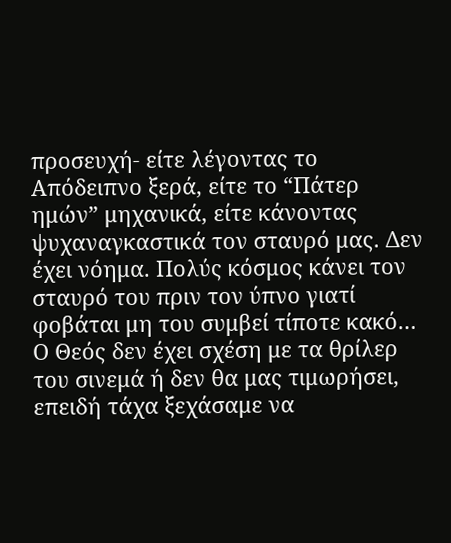προσευχή- είτε λέγοντας το Απόδειπνο ξερά, είτε το “Πάτερ ημών” μηχανικά, είτε κάνοντας ψυχαναγκαστικά τον σταυρό μας. Δεν έχει νόημα. Πολύς κόσμος κάνει τον σταυρό του πριν τον ύπνο γιατί φοβάται μη του συμβεί τίποτε κακό… Ο Θεός δεν έχει σχέση με τα θρίλερ του σινεμά ή δεν θα μας τιμωρήσει, επειδή τάχα ξεχάσαμε να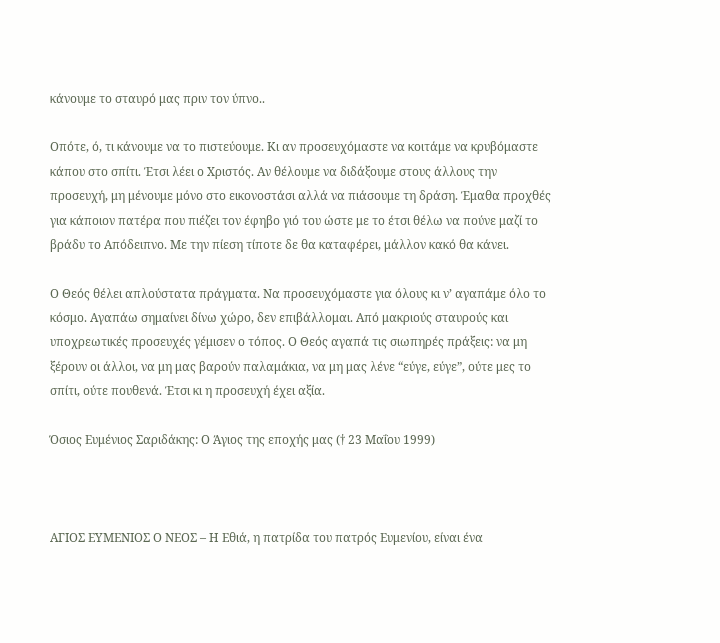κάνουμε το σταυρό μας πριν τον ύπνο..

Οπότε, ό, τι κάνουμε να το πιστεύουμε. Κι αν προσευχόμαστε να κοιτάμε να κρυβόμαστε κάπου στο σπίτι. Έτσι λέει ο Χριστός. Αν θέλουμε να διδάξουμε στους άλλους την προσευχή, μη μένουμε μόνο στο εικονοστάσι αλλά να πιάσουμε τη δράση. Έμαθα προχθές για κάποιον πατέρα που πιέζει τον έφηβο γιό του ώστε με το έτσι θέλω να πούνε μαζί το βράδυ το Απόδειπνο. Με την πίεση τίποτε δε θα καταφέρει, μάλλον κακό θα κάνει.

Ο Θεός θέλει απλούστατα πράγματα. Να προσευχόμαστε για όλους κι ν’ αγαπάμε όλο το κόσμο. Αγαπάω σημαίνει δίνω χώρο, δεν επιβάλλομαι. Από μακριούς σταυρούς και υποχρεωτικές προσευχές γέμισεν ο τόπος. Ο Θεός αγαπά τις σιωπηρές πράξεις: να μη ξέρουν οι άλλοι, να μη μας βαρούν παλαμάκια, να μη μας λένε “εύγε, εύγε”, ούτε μες το σπίτι, ούτε πουθενά. Έτσι κι η προσευχή έχει αξία.

Όσιος Ευμένιος Σαριδάκης: Ο Άγιος της εποχής μας († 23 Μαΐου 1999)



ΑΓΙΟΣ ΕΥΜΕΝΙΟΣ Ο ΝΕΟΣ – Η Εθιά, η πατρίδα του πατρός Ευμενίου, είναι ένα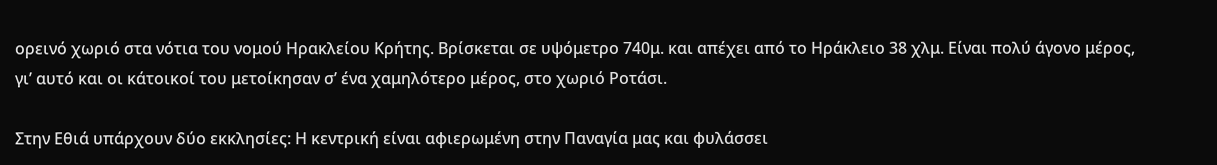ορεινό χωριό στα νότια του νομού Ηρακλείου Κρήτης. Βρίσκεται σε υψόμετρο 740μ. και απέχει από το Ηράκλειο 38 χλμ. Είναι πολύ άγονο μέρος, γι’ αυτό και οι κάτοικοί του μετοίκησαν σ’ ένα χαμηλότερο μέρος, στο χωριό Ροτάσι.

Στην Εθιά υπάρχουν δύο εκκλησίες: Η κεντρική είναι αφιερωμένη στην Παναγία μας και φυλάσσει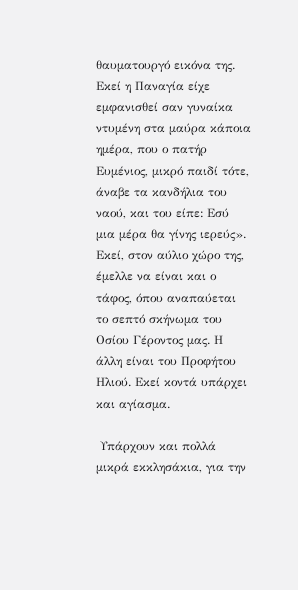θαυματουργό εικόνα της. Εκεί η Παναγία είχε εμφανισθεί σαν γυναίκα ντυμένη στα μαύρα κάποια ημέρα, που ο πατήρ Ευμένιος, μικρό παιδί τότε, άναβε τα κανδήλια του ναού, και του είπε: Εσύ μια μέρα θα γίνης ιερεύς». Εκεί, στον αύλιο χώρο της, έμελλε να είναι και ο τάφος, όπου αναπαύεται το σεπτό σκήνωμα του Οσίου Γέροντος μας. Η άλλη είναι του Προφήτου Ηλιού. Εκεί κοντά υπάρχει και αγίασμα.

 Υπάρχουν και πολλά μικρά εκκλησάκια, για την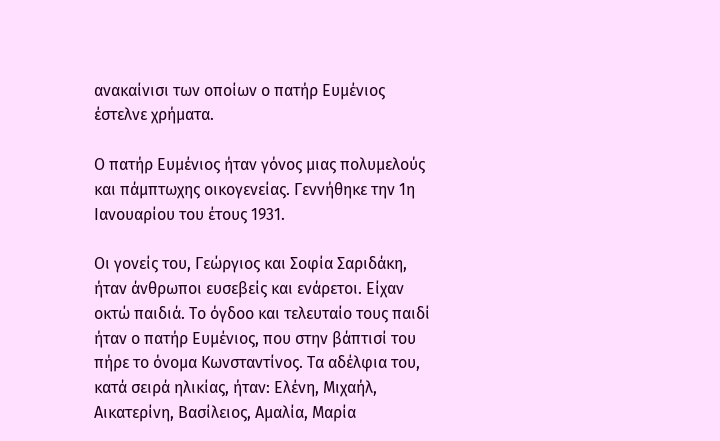ανακαίνισι των οποίων ο πατήρ Ευμένιος έστελνε χρήματα.

Ο πατήρ Ευμένιος ήταν γόνος μιας πολυμελούς και πάμπτωχης οικογενείας. Γεννήθηκε την 1η Ιανουαρίου του έτους 1931.

Οι γονείς του, Γεώργιος και Σοφία Σαριδάκη, ήταν άνθρωποι ευσεβείς και ενάρετοι. Είχαν οκτώ παιδιά. Το όγδοο και τελευταίο τους παιδί ήταν ο πατήρ Ευμένιος, που στην βάπτισί του πήρε το όνομα Κωνσταντίνος. Τα αδέλφια του, κατά σειρά ηλικίας, ήταν: Ελένη, Μιχαήλ, Αικατερίνη, Βασίλειος, Αμαλία, Μαρία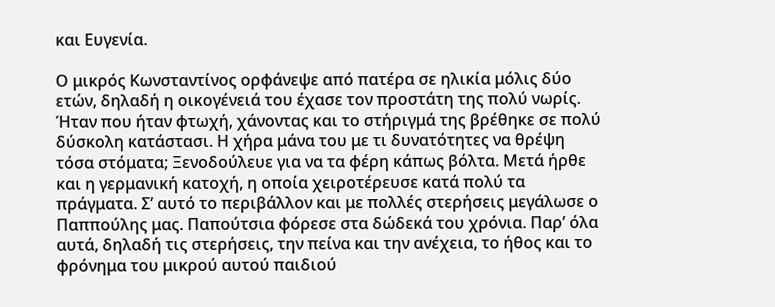και Ευγενία.

Ο μικρός Κωνσταντίνος ορφάνεψε από πατέρα σε ηλικία μόλις δύο ετών, δηλαδή η οικογένειά του έχασε τον προστάτη της πολύ νωρίς. Ήταν που ήταν φτωχή, χάνοντας και το στήριγμά της βρέθηκε σε πολύ δύσκολη κατάστασι. Η χήρα μάνα του με τι δυνατότητες να θρέψη τόσα στόματα; Ξενοδούλευε για να τα φέρη κάπως βόλτα. Μετά ήρθε και η γερμανική κατοχή, η οποία χειροτέρευσε κατά πολύ τα πράγματα. Σ’ αυτό το περιβάλλον και με πολλές στερήσεις μεγάλωσε ο Παππούλης μας. Παπούτσια φόρεσε στα δώδεκά του χρόνια. Παρ’ όλα αυτά, δηλαδή τις στερήσεις, την πείνα και την ανέχεια, το ήθος και το φρόνημα του μικρού αυτού παιδιού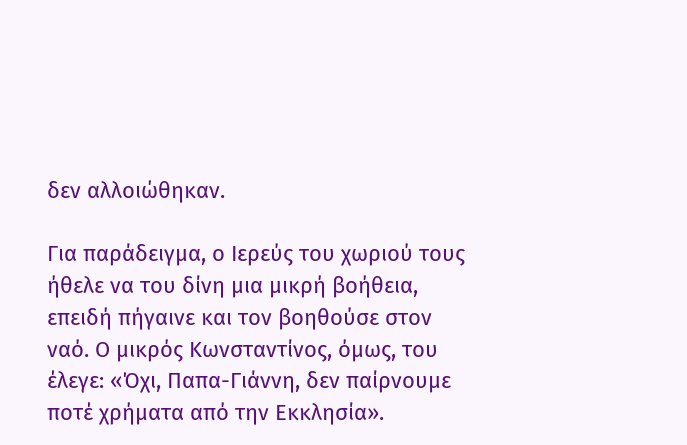δεν αλλοιώθηκαν.

Για παράδειγμα, ο Ιερεύς του χωριού τους ήθελε να του δίνη μια μικρή βοήθεια, επειδή πήγαινε και τον βοηθούσε στον ναό. Ο μικρός Κωνσταντίνος, όμως, του έλεγε: «Όχι, Παπα-Γιάννη, δεν παίρνουμε ποτέ χρήματα από την Εκκλησία».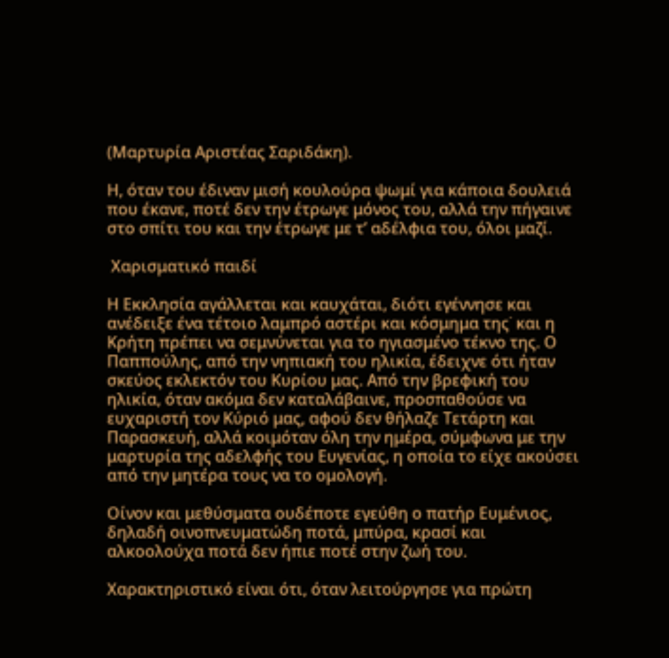(Μαρτυρία Αριστέας Σαριδάκη).

Η, όταν του έδιναν μισή κουλούρα ψωμί για κάποια δουλειά που έκανε, ποτέ δεν την έτρωγε μόνος του, αλλά την πήγαινε στο σπίτι του και την έτρωγε με τ’ αδέλφια του, όλοι μαζί.

 Χαρισματικό παιδί

Η Εκκλησία αγάλλεται και καυχάται, διότι εγέννησε και ανέδειξε ένα τέτοιο λαμπρό αστέρι και κόσμημα της˙ και η Κρήτη πρέπει να σεμνύνεται για το ηγιασμένο τέκνο της. Ο Παππούλης, από την νηπιακή του ηλικία, έδειχνε ότι ήταν σκεύος εκλεκτόν του Κυρίου μας. Από την βρεφική του ηλικία, όταν ακόμα δεν καταλάβαινε, προσπαθούσε να ευχαριστή τον Κύριό μας, αφού δεν θήλαζε Τετάρτη και Παρασκευή, αλλά κοιμόταν όλη την ημέρα, σύμφωνα με την μαρτυρία της αδελφής του Ευγενίας, η οποία το είχε ακούσει από την μητέρα τους να το ομολογή.

Οίνον και μεθύσματα ουδέποτε εγεύθη ο πατήρ Ευμένιος, δηλαδή οινοπνευματώδη ποτά, μπύρα, κρασί και αλκοολούχα ποτά δεν ήπιε ποτέ στην ζωή του.

Χαρακτηριστικό είναι ότι, όταν λειτούργησε για πρώτη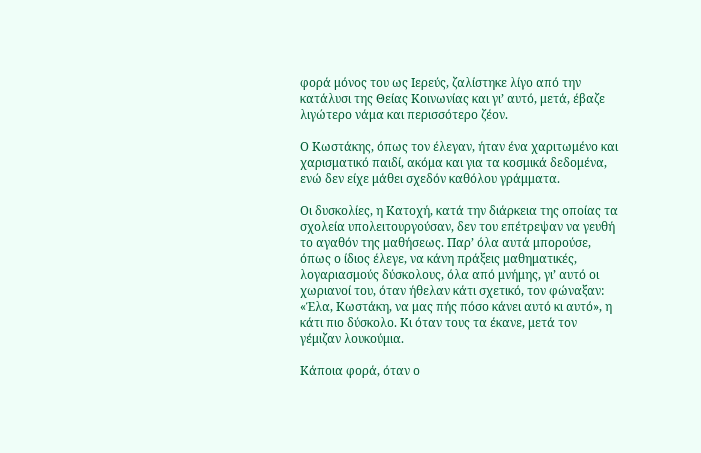φορά μόνος του ως Ιερεύς, ζαλίστηκε λίγο από την κατάλυσι της Θείας Κοινωνίας και γι’ αυτό, μετά, έβαζε λιγώτερο νάμα και περισσότερο ζέον.

Ο Κωστάκης, όπως τον έλεγαν, ήταν ένα χαριτωμένο και χαρισματικό παιδί, ακόμα και για τα κοσμικά δεδομένα, ενώ δεν είχε μάθει σχεδόν καθόλου γράμματα.

Οι δυσκολίες, η Κατοχή, κατά την διάρκεια της οποίας τα σχολεία υπολειτουργούσαν, δεν του επέτρεψαν να γευθή το αγαθόν της μαθήσεως. Παρ’ όλα αυτά μπορούσε, όπως ο ίδιος έλεγε, να κάνη πράξεις μαθηματικές, λογαριασμούς δύσκολους, όλα από μνήμης, γι’ αυτό οι χωριανοί του, όταν ήθελαν κάτι σχετικό, τον φώναξαν: «Έλα, Κωστάκη, να μας πής πόσο κάνει αυτό κι αυτό», η κάτι πιο δύσκολο. Κι όταν τους τα έκανε, μετά τον γέμιζαν λουκούμια.

Κάποια φορά, όταν ο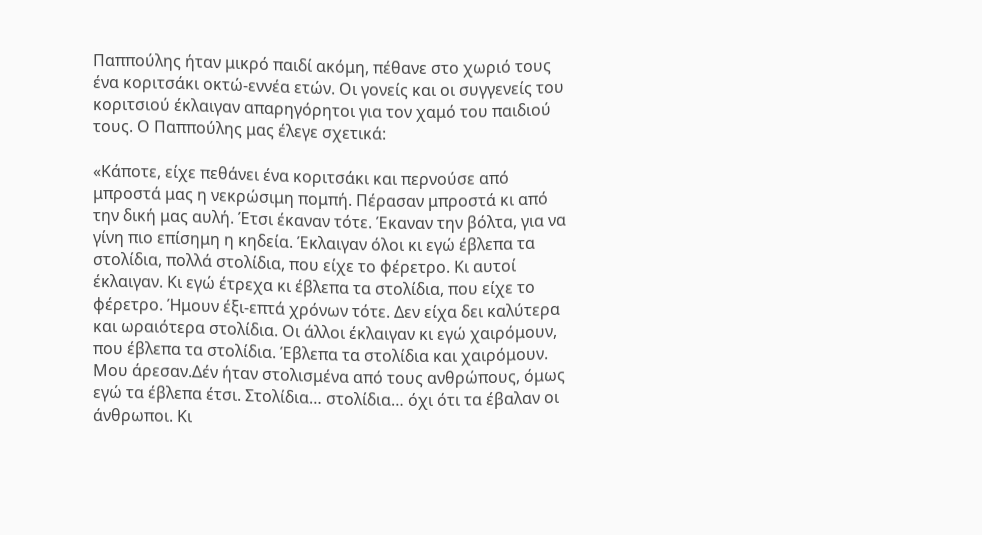Παππούλης ήταν μικρό παιδί ακόμη, πέθανε στο χωριό τους ένα κοριτσάκι οκτώ-εννέα ετών. Οι γονείς και oι συγγενείς του κοριτσιού έκλαιγαν απαρηγόρητοι για τον χαμό του παιδιού τους. Ο Παππούλης μας έλεγε σχετικά:

«Κάποτε, είχε πεθάνει ένα κοριτσάκι και περνούσε από μπροστά μας η νεκρώσιμη πομπή. Πέρασαν μπροστά κι από την δική μας αυλή. Έτσι έκαναν τότε. Έκαναν την βόλτα, για να γίνη πιο επίσημη η κηδεία. Έκλαιγαν όλοι κι εγώ έβλεπα τα στολίδια, πολλά στολίδια, που είχε το φέρετρο. Κι αυτοί έκλαιγαν. Κι εγώ έτρεχα κι έβλεπα τα στολίδια, που είχε το φέρετρο. Ήμουν έξι-επτά χρόνων τότε. Δεν είχα δει καλύτερα και ωραιότερα στολίδια. Οι άλλοι έκλαιγαν κι εγώ χαιρόμουν, που έβλεπα τα στολίδια. Έβλεπα τα στολίδια και χαιρόμουν. Μου άρεσαν.Δέν ήταν στολισμένα από τους ανθρώπους, όμως εγώ τα έβλεπα έτσι. Στολίδια… στολίδια… όχι ότι τα έβαλαν οι άνθρωποι. Κι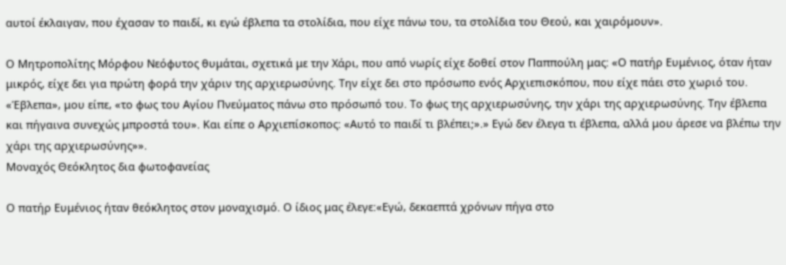αυτοί έκλαιγαν, που έχασαν το παιδί, κι εγώ έβλεπα τα στολίδια, που είχε πάνω του, τα στολίδια του Θεού, και χαιρόμουν».

Ο Μητροπολίτης Μόρφου Νεόφυτος θυμάται, σχετικά με την Χάρι, που από νωρίς είχε δοθεί στον Παππούλη μας: «Ο πατήρ Ευμένιος, όταν ήταν μικρός, είχε δει για πρώτη φορά την χάριν της αρχιερωσύνης. Την είχε δει στο πρόσωπο ενός Αρχιεπισκόπου, που είχε πάει στο χωριό του. «Έβλεπα», μου είπε, «το φως του Αγίου Πνεύματος πάνω στο πρόσωπό του. Το φως της αρχιερωσύνης, την χάρι της αρχιερωσύνης. Την έβλεπα και πήγαινα συνεχώς μπροστά του». Και είπε ο Αρχιεπίσκοπος: «Αυτό το παιδί τι βλέπει;».» Εγώ δεν έλεγα τι έβλεπα, αλλά μου άρεσε να βλέπω την χάρι της αρχιερωσύνης»».
Μοναχός Θεόκλητος δια φωτοφανείας

Ο πατήρ Ευμένιος ήταν θεόκλητος στον μοναχισμό. Ο ίδιος μας έλεγε:«Εγώ, δεκαεπτά χρόνων πήγα στο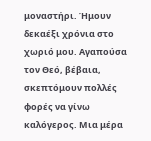μοναστήρι. Ήμουν δεκαέξι χρόνια στο χωριό μου. Αγαπούσα τον Θεό, βέβαια, σκεπτόμουν πολλές φορές να γίνω καλόγερος. Μια μέρα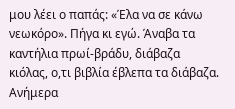μου λέει ο παπάς: «Έλα να σε κάνω νεωκόρο». Πήγα κι εγώ. Άναβα τα καντήλια πρωί-βράδυ, διάβαζα κιόλας, ο,τι βιβλία έβλεπα τα διάβαζα. Ανήμερα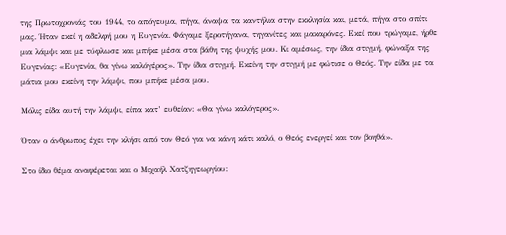της Πρωτοχρονιάς του 1944, το απόγευμα, πήγα, άναψα τα καντήλια στην εκκλησία και, μετά, πήγα στο σπίτι μας. Ήταν εκεί η αδελφή μου η Ευγενία. Φάγαμε ξεροτήγανα, τηγανίτες και μακαρόνες. Εκεί που τρώγαμε, ήρθε μια λάμψι και με τύφλωσε και μπήκε μέσα στα βάθη της ψυχής μου. Κι αμέσως, την ίδια στιγμή, φώναξα της Ευγενίας: «Ευγενία, θα γίνω καλόγέρος». Την ίδια στιγμή. Εκείνη την στιγμή με φώτισε ο Θεός. Την είδα με τα μάτια μου εκείνη την λάμψι, που μπήκε μέσα μου.

Μόλις είδα αυτή την λάμψι, είπα κατ’ ευθείαν: «Θα γίνω καλόγερος».

Όταν ο άνθρωπος έχει την κλήσι από τον Θεό για να κάνη κάτι καλό, ο Θεός ενεργεί και τον βοηθά».

Στο ίδιο θέμα αναφέρεται και ο Μιχαήλ Χατζηγεωργίου: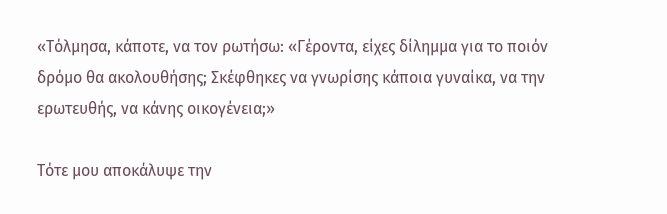«Τόλμησα, κάποτε, να τον ρωτήσω: «Γέροντα, είχες δίλημμα για το ποιόν δρόμο θα ακολουθήσης; Σκέφθηκες να γνωρίσης κάποια γυναίκα, να την ερωτευθής, να κάνης οικογένεια;»

Τότε μου αποκάλυψε την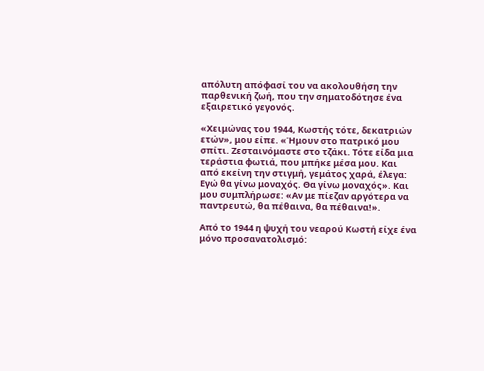απόλυτη απόφασί του να ακολουθήση την παρθενική ζωή, που την σηματοδότησε ένα εξαιρετικό γεγονός.

«Χειμώνας του 1944, Κωστής τότε, δεκατριών ετών», μου είπε. «Ήμουν στο πατρικό μου σπίτι. Ζεσταινόμαστε στο τζάκι. Τότε είδα μια τεράστια φωτιά, που μπήκε μέσα μου. Και από εκείνη την στιγμή, γεμάτος χαρά, έλεγα: Εγώ θα γίνω μοναχός. Θα γίνω μοναχός». Και μου συμπλήρωσε: «Αν με πίεζαν αργότερα να παντρευτώ, θα πέθαινα, θα πέθαινα!».

Από το 1944 η ψυχή του νεαρού Κωστή είχε ένα μόνο προσανατολισμό: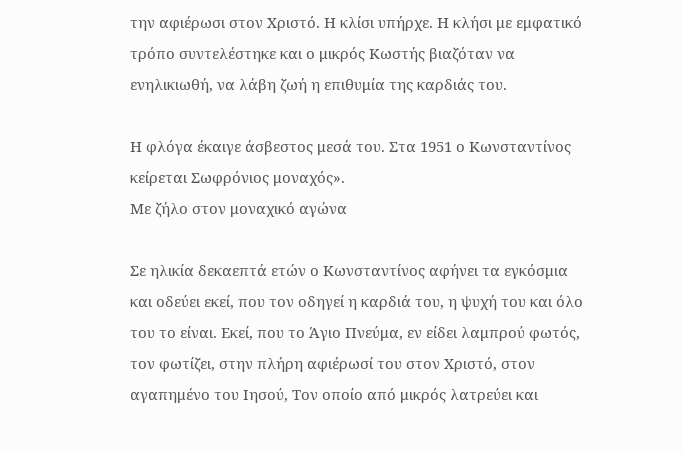την αφιέρωσι στον Χριστό. Η κλίσι υπήρχε. Η κλήσι με εμφατικό τρόπο συντελέστηκε και ο μικρός Κωστής βιαζόταν να ενηλικιωθή, να λάβη ζωή η επιθυμία της καρδιάς του.

Η φλόγα έκαιγε άσβεστος μεσά του. Στα 1951 ο Κωνσταντίνος κείρεται Σωφρόνιος μοναχός».
Με ζήλο στον μοναχικό αγώνα

Σε ηλικία δεκαεπτά ετών ο Κωνσταντίνος αφήνει τα εγκόσμια και οδεύει εκεί, που τον οδηγεί η καρδιά του, η ψυχή του και όλο του το είναι. Εκεί, που το Άγιο Πνεύμα, εν είδει λαμπρού φωτός, τον φωτίζει, στην πλήρη αφιέρωσί του στον Χριστό, στον αγαπημένο του Ιησού, Τον οποίο από μικρός λατρεύει και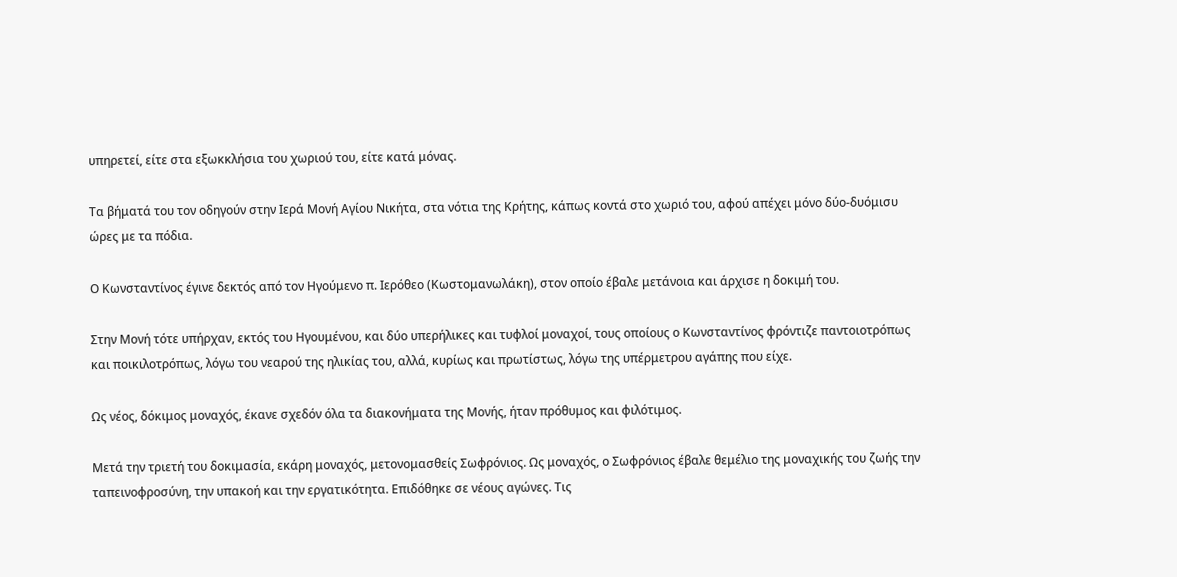υπηρετεί, είτε στα εξωκκλήσια του χωριού του, είτε κατά μόνας.

Τα βήματά του τον οδηγούν στην Ιερά Μονή Αγίου Νικήτα, στα νότια της Κρήτης, κάπως κοντά στο χωριό του, αφού απέχει μόνο δύο-δυόμισυ ώρες με τα πόδια.

Ο Κωνσταντίνος έγινε δεκτός από τον Ηγούμενο π. Ιερόθεο (Κωστομανωλάκη), στον οποίο έβαλε μετάνοια και άρχισε η δοκιμή του.

Στην Μονή τότε υπήρχαν, εκτός του Ηγουμένου, και δύο υπερήλικες και τυφλοί μοναχοί, τους οποίους ο Κωνσταντίνος φρόντιζε παντοιοτρόπως και ποικιλοτρόπως, λόγω του νεαρού της ηλικίας του, αλλά, κυρίως και πρωτίστως, λόγω της υπέρμετρου αγάπης που είχε.

Ως νέος, δόκιμος μοναχός, έκανε σχεδόν όλα τα διακονήματα της Μονής, ήταν πρόθυμος και φιλότιμος.

Μετά την τριετή του δοκιμασία, εκάρη μοναχός, μετονομασθείς Σωφρόνιος. Ως μοναχός, ο Σωφρόνιος έβαλε θεμέλιο της μοναχικής του ζωής την ταπεινοφροσύνη, την υπακοή και την εργατικότητα. Επιδόθηκε σε νέους αγώνες. Τις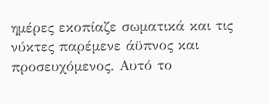ημέρες εκοπίαζε σωματικά και τις νύκτες παρέμενε άϋπνος και προσευχόμενος. Αυτό το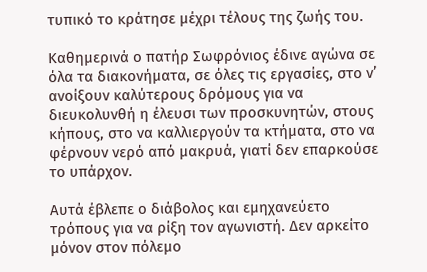τυπικό το κράτησε μέχρι τέλους της ζωής του.

Καθημερινά ο πατήρ Σωφρόνιος έδινε αγώνα σε όλα τα διακονήματα, σε όλες τις εργασίες, στο ν’ ανοίξουν καλύτερους δρόμους για να διευκολυνθή η έλευσι των προσκυνητών, στους κήπους, στο να καλλιεργούν τα κτήματα, στο να φέρνουν νερό από μακρυά, γιατί δεν επαρκούσε το υπάρχον.

Αυτά έβλεπε ο διάβολος και εμηχανεύετο τρόπους για να ρίξη τον αγωνιστή. Δεν αρκείτο μόνον στον πόλεμο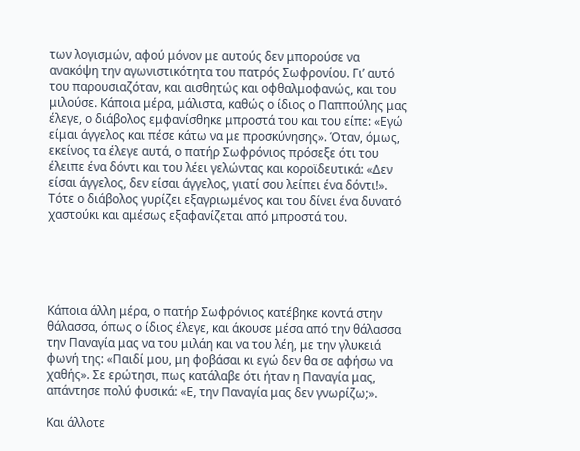των λογισμών, αφού μόνον με αυτούς δεν μπορούσε να ανακόψη την αγωνιστικότητα του πατρός Σωφρονίου. Γι’ αυτό του παρουσιαζόταν, και αισθητώς και οφθαλμοφανώς, και του μιλούσε. Κάποια μέρα, μάλιστα, καθώς ο ίδιος ο Παππούλης μας έλεγε, ο διάβολος εμφανίσθηκε μπροστά του και του είπε: «Εγώ είμαι άγγελος και πέσε κάτω να με προσκύνησης». Όταν, όμως, εκείνος τα έλεγε αυτά, ο πατήρ Σωφρόνιος πρόσεξε ότι του έλειπε ένα δόντι και του λέει γελώντας και κοροϊδευτικά: «Δεν είσαι άγγελος, δεν είσαι άγγελος, γιατί σου λείπει ένα δόντι!». Τότε ο διάβολος γυρίζει εξαγριωμένος και του δίνει ένα δυνατό χαστούκι και αμέσως εξαφανίζεται από μπροστά του.





Κάποια άλλη μέρα, ο πατήρ Σωφρόνιος κατέβηκε κοντά στην θάλασσα, όπως ο ίδιος έλεγε, και άκουσε μέσα από την θάλασσα την Παναγία μας να του μιλάη και να του λέη, με την γλυκειά φωνή της: «Παιδί μου, μη φοβάσαι κι εγώ δεν θα σε αφήσω να χαθής». Σε ερώτησι, πως κατάλαβε ότι ήταν η Παναγία μας, απάντησε πολύ φυσικά: «Ε, την Παναγία μας δεν γνωρίζω;».

Και άλλοτε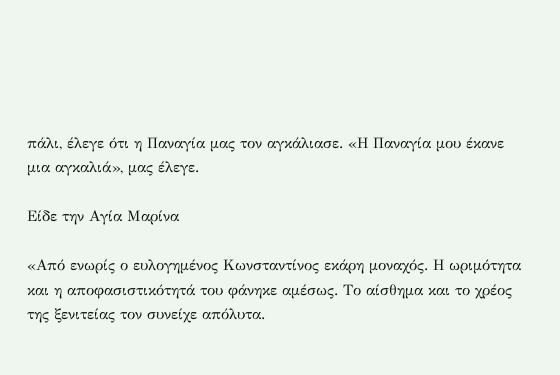πάλι, έλεγε ότι η Παναγία μας τον αγκάλιασε. «Η Παναγία μου έκανε μια αγκαλιά», μας έλεγε.

Είδε την Αγία Μαρίνα

«Από ενωρίς ο ευλογημένος Κωνσταντίνος εκάρη μοναχός. Η ωριμότητα και η αποφασιστικότητά του φάνηκε αμέσως. Το αίσθημα και το χρέος της ξενιτείας τον συνείχε απόλυτα.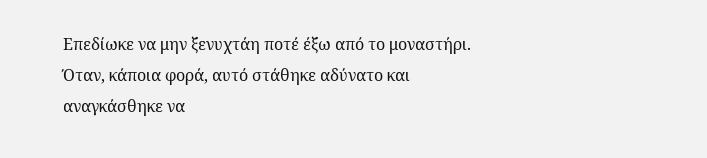Επεδίωκε να μην ξενυχτάη ποτέ έξω από το μοναστήρι. Όταν, κάποια φορά, αυτό στάθηκε αδύνατο και αναγκάσθηκε να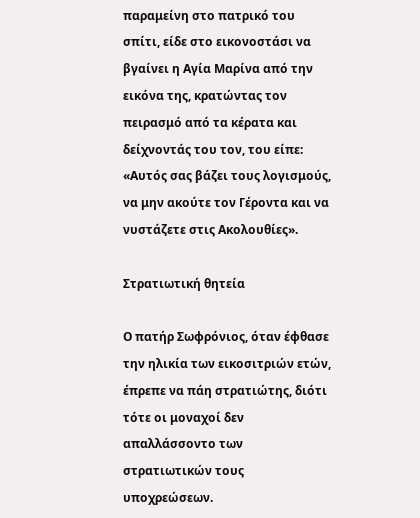παραμείνη στο πατρικό του σπίτι, είδε στο εικονοστάσι να βγαίνει η Αγία Μαρίνα από την εικόνα της, κρατώντας τον πειρασμό από τα κέρατα και δείχνοντάς του τον, του είπε: «Αυτός σας βάζει τους λογισμούς, να μην ακούτε τον Γέροντα και να νυστάζετε στις Ακολουθίες».

Στρατιωτική θητεία

Ο πατήρ Σωφρόνιος, όταν έφθασε την ηλικία των εικοσιτριών ετών, έπρεπε να πάη στρατιώτης, διότι τότε οι μοναχοί δεν απαλλάσσοντο των στρατιωτικών τους υποχρεώσεων.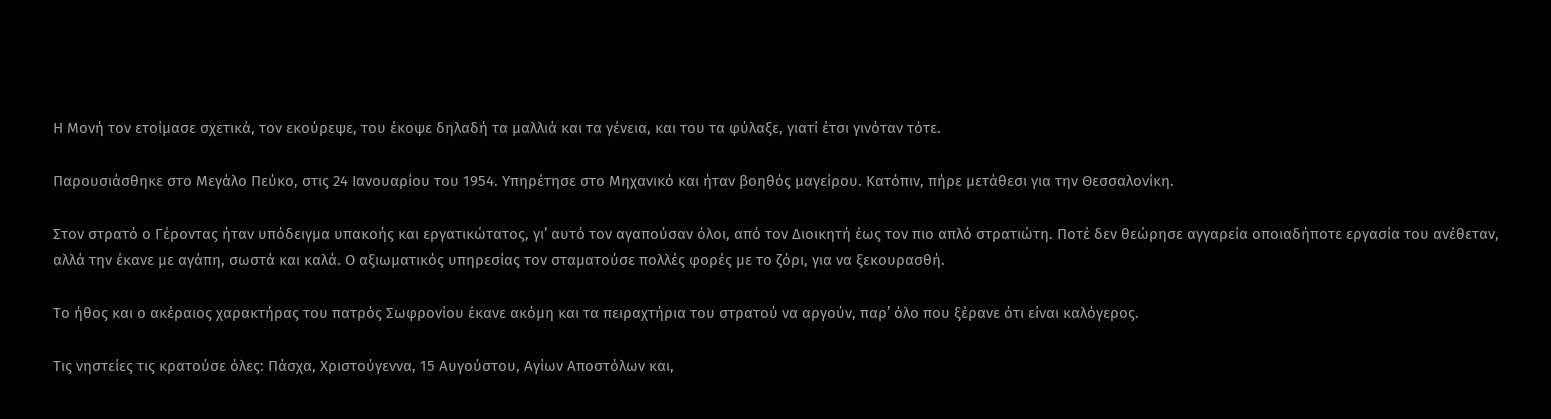Η Μονή τον ετοίμασε σχετικά, τον εκούρεψε, του έκοψε δηλαδή τα μαλλιά και τα γένεια, και του τα φύλαξε, γιατί έτσι γινόταν τότε.

Παρουσιάσθηκε στο Μεγάλο Πεύκο, στις 24 Ιανουαρίου του 1954. Υπηρέτησε στο Μηχανικό και ήταν βοηθός μαγείρου. Κατόπιν, πήρε μετάθεσι για την Θεσσαλονίκη.

Στον στρατό ο Γέροντας ήταν υπόδειγμα υπακοής και εργατικώτατος, γι’ αυτό τον αγαπούσαν όλοι, από τον Διοικητή έως τον πιο απλό στρατιώτη. Ποτέ δεν θεώρησε αγγαρεία οποιαδήποτε εργασία του ανέθεταν, αλλά την έκανε με αγάπη, σωστά και καλά. Ο αξιωματικός υπηρεσίας τον σταματούσε πολλές φορές με το ζόρι, για να ξεκουρασθή.

Το ήθος και ο ακέραιος χαρακτήρας του πατρός Σωφρονίου έκανε ακόμη και τα πειραχτήρια του στρατού να αργούν, παρ’ όλο που ξέρανε ότι είναι καλόγερος.

Τις νηστείες τις κρατούσε όλες: Πάσχα, Χριστούγεννα, 15 Αυγούστου, Αγίων Αποστόλων και,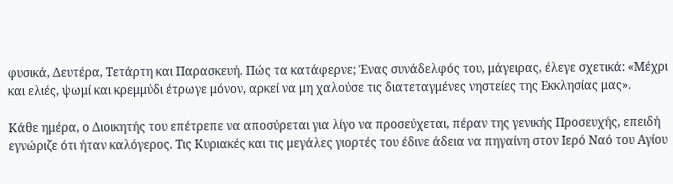φυσικά, Δευτέρα, Τετάρτη και Παρασκευή. Πώς τα κατάφερνε; Ένας συνάδελφός του, μάγειρας, έλεγε σχετικά: «Μέχρι και ελιές, ψωμί και κρεμμύδι έτρωγε μόνον, αρκεί να μη χαλούσε τις διατεταγμένες νηστείες της Εκκλησίας μας».

Κάθε ημέρα, ο Διοικητής του επέτρεπε να αποσύρεται για λίγο να προσεύχεται, πέραν της γενικής Προσευχής, επειδή εγνώριζε ότι ήταν καλόγερος. Τις Κυριακές και τις μεγάλες γιορτές του έδινε άδεια να πηγαίνη στον Ιερό Ναό του Αγίου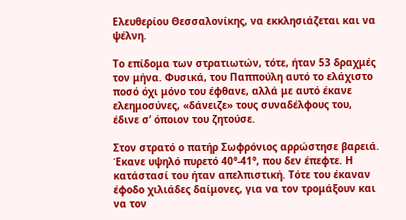Ελευθερίου Θεσσαλονίκης, να εκκλησιάζεται και να ψέλνη.

Το επίδομα των στρατιωτών, τότε, ήταν 53 δραχμές τον μήνα. Φυσικά, του Παππούλη αυτό το ελάχιστο ποσό όχι μόνο του έφθανε, αλλά με αυτό έκανε ελεημοσύνες, «δάνειζε» τους συναδέλφους του, έδινε σ’ όποιον του ζητούσε.

Στον στρατό ο πατήρ Σωφρόνιος αρρώστησε βαρειά. Έκανε υψηλό πυρετό 40°-41°, που δεν έπεφτε. Η κατάστασί του ήταν απελπιστική. Τότε του έκαναν έφοδο χιλιάδες δαίμονες, για να τον τρομάξουν και να τον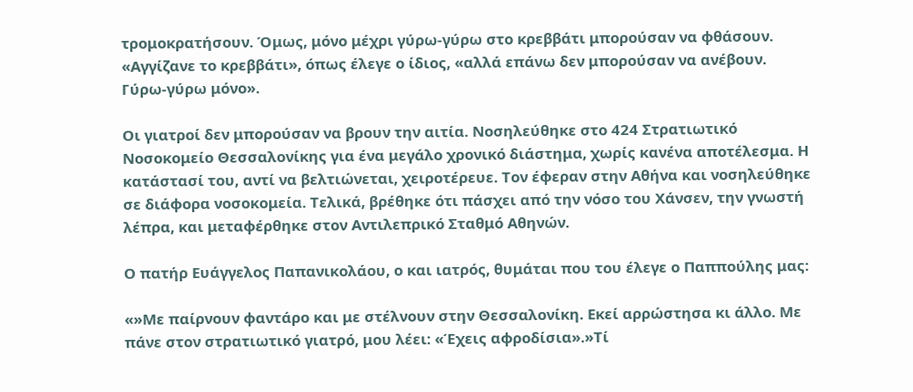τρομοκρατήσουν. Όμως, μόνο μέχρι γύρω-γύρω στο κρεββάτι μπορούσαν να φθάσουν. «Αγγίζανε το κρεββάτι», όπως έλεγε ο ίδιος, «αλλά επάνω δεν μπορούσαν να ανέβουν. Γύρω-γύρω μόνο».

Οι γιατροί δεν μπορούσαν να βρουν την αιτία. Νοσηλεύθηκε στο 424 Στρατιωτικό Νοσοκομείο Θεσσαλονίκης για ένα μεγάλο χρονικό διάστημα, χωρίς κανένα αποτέλεσμα. Η κατάστασί του, αντί να βελτιώνεται, χειροτέρευε. Τον έφεραν στην Αθήνα και νοσηλεύθηκε σε διάφορα νοσοκομεία. Τελικά, βρέθηκε ότι πάσχει από την νόσο του Χάνσεν, την γνωστή λέπρα, και μεταφέρθηκε στον Αντιλεπρικό Σταθμό Αθηνών.

Ο πατήρ Ευάγγελος Παπανικολάου, ο και ιατρός, θυμάται που του έλεγε ο Παππούλης μας:

«»Με παίρνουν φαντάρο και με στέλνουν στην Θεσσαλονίκη. Εκεί αρρώστησα κι άλλο. Με πάνε στον στρατιωτικό γιατρό, μου λέει: «Έχεις αφροδίσια».»Τί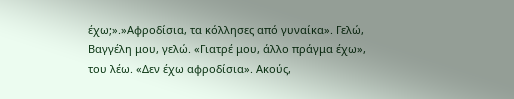έχω;».»Αφροδίσια, τα κόλλησες από γυναίκα». Γελώ, Βαγγέλη μου, γελώ. «Γιατρέ μου, άλλο πράγμα έχω», του λέω. «Δεν έχω αφροδίσια». Ακούς,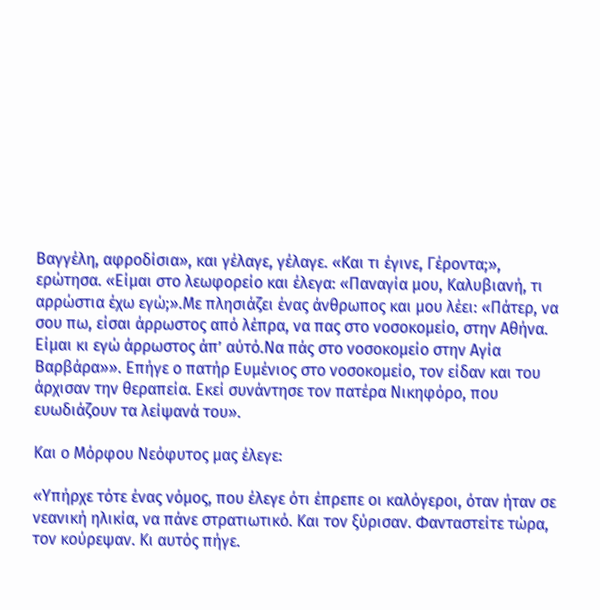Βαγγέλη, αφροδίσια», και γέλαγε, γέλαγε. «Και τι έγινε, Γέροντα;», ερώτησα. «Είμαι στο λεωφορείο και έλεγα: «Παναγία μου, Καλυβιανή, τι αρρώστια έχω εγώ;».Με πλησιάζει ένας άνθρωπος και μου λέει: «Πάτερ, να σου πω, είσαι άρρωστος από λέπρα, να πας στο νοσοκομείο, στην Αθήνα. Είμαι κι εγώ άρρωστος άπ’ αύτό.Να πάς στο νοσοκομείο στην Αγία Βαρβάρα»». Επήγε ο πατήρ Ευμένιος στο νοσοκομείο, τον είδαν και του άρχισαν την θεραπεία. Εκεί συνάντησε τον πατέρα Νικηφόρο, που ευωδιάζουν τα λείψανά του».

Και ο Μόρφου Νεόφυτος μας έλεγε:

«Υπήρχε τότε ένας νόμος, που έλεγε ότι έπρεπε οι καλόγεροι, όταν ήταν σε νεανική ηλικία, να πάνε στρατιωτικό. Και τον ξύρισαν. Φανταστείτε τώρα, τον κούρεψαν. Κι αυτός πήγε.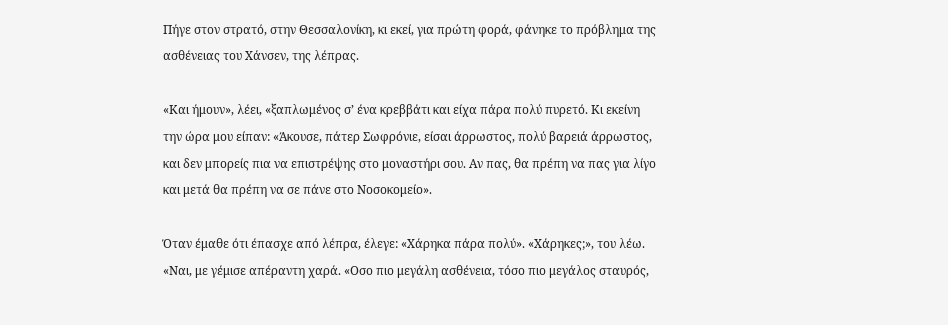Πήγε στον στρατό, στην Θεσσαλονίκη, κι εκεί, για πρώτη φορά, φάνηκε το πρόβλημα της ασθένειας του Χάνσεν, της λέπρας.

«Και ήμουν», λέει, «ξαπλωμένος σ’ ένα κρεββάτι και είχα πάρα πολύ πυρετό. Κι εκείνη την ώρα μου είπαν: «Άκουσε, πάτερ Σωφρόνιε, είσαι άρρωστος, πολύ βαρειά άρρωστος, και δεν μπορείς πια να επιστρέψης στο μοναστήρι σου. Αν πας, θα πρέπη να πας για λίγο και μετά θα πρέπη να σε πάνε στο Νοσοκομείο».

Όταν έμαθε ότι έπασχε από λέπρα, έλεγε: «Χάρηκα πάρα πολύ». «Χάρηκες;», του λέω. «Ναι, με γέμισε απέραντη χαρά. «Οσο πιο μεγάλη ασθένεια, τόσο πιο μεγάλος σταυρός,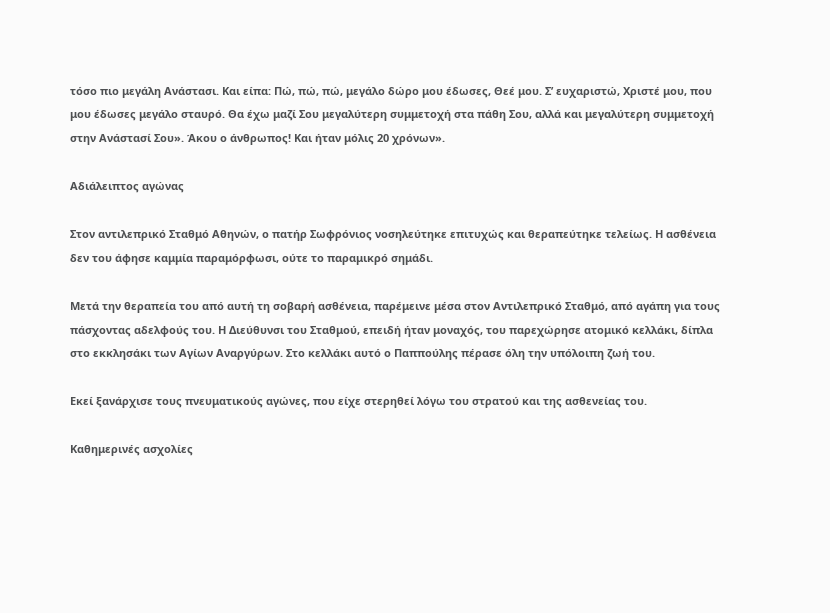τόσο πιο μεγάλη Ανάστασι. Και είπα: Πώ, πώ, πώ, μεγάλο δώρο μου έδωσες, Θεέ μου. Σ’ ευχαριστώ, Χριστέ μου, που μου έδωσες μεγάλο σταυρό. Θα έχω μαζί Σου μεγαλύτερη συμμετοχή στα πάθη Σου, αλλά και μεγαλύτερη συμμετοχή στην Ανάστασί Σου». Άκου ο άνθρωπος! Και ήταν μόλις 20 χρόνων».

Αδιάλειπτος αγώνας

Στον αντιλεπρικό Σταθμό Αθηνών, ο πατήρ Σωφρόνιος νοσηλεύτηκε επιτυχώς και θεραπεύτηκε τελείως. Η ασθένεια δεν του άφησε καμμία παραμόρφωσι, ούτε το παραμικρό σημάδι.

Μετά την θεραπεία του από αυτή τη σοβαρή ασθένεια, παρέμεινε μέσα στον Αντιλεπρικό Σταθμό, από αγάπη για τους πάσχοντας αδελφούς του. Η Διεύθυνσι του Σταθμού, επειδή ήταν μοναχός, του παρεχώρησε ατομικό κελλάκι, δίπλα στο εκκλησάκι των Αγίων Αναργύρων. Στο κελλάκι αυτό ο Παππούλης πέρασε όλη την υπόλοιπη ζωή του.

Εκεί ξανάρχισε τους πνευματικούς αγώνες, που είχε στερηθεί λόγω του στρατού και της ασθενείας του.

Καθημερινές ασχολίες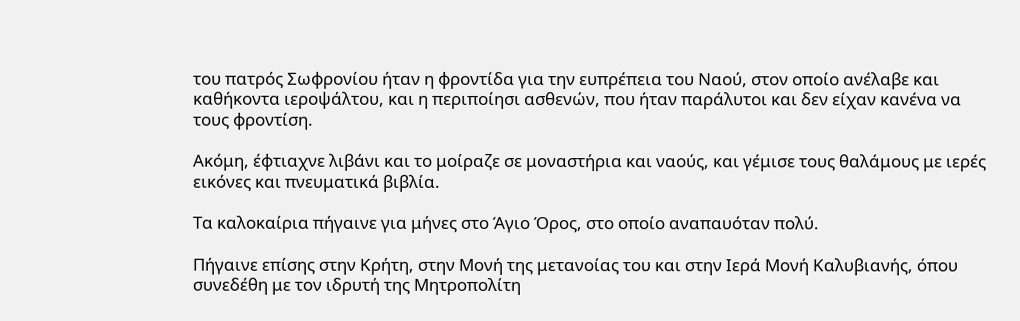του πατρός Σωφρονίου ήταν η φροντίδα για την ευπρέπεια του Ναού, στον οποίο ανέλαβε και καθήκοντα ιεροψάλτου, και η περιποίησι ασθενών, που ήταν παράλυτοι και δεν είχαν κανένα να τους φροντίση.

Ακόμη, έφτιαχνε λιβάνι και το μοίραζε σε μοναστήρια και ναούς, και γέμισε τους θαλάμους με ιερές εικόνες και πνευματικά βιβλία.

Τα καλοκαίρια πήγαινε για μήνες στο Άγιο Όρος, στο οποίο αναπαυόταν πολύ.

Πήγαινε επίσης στην Κρήτη, στην Μονή της μετανοίας του και στην Ιερά Μονή Καλυβιανής, όπου συνεδέθη με τον ιδρυτή της Μητροπολίτη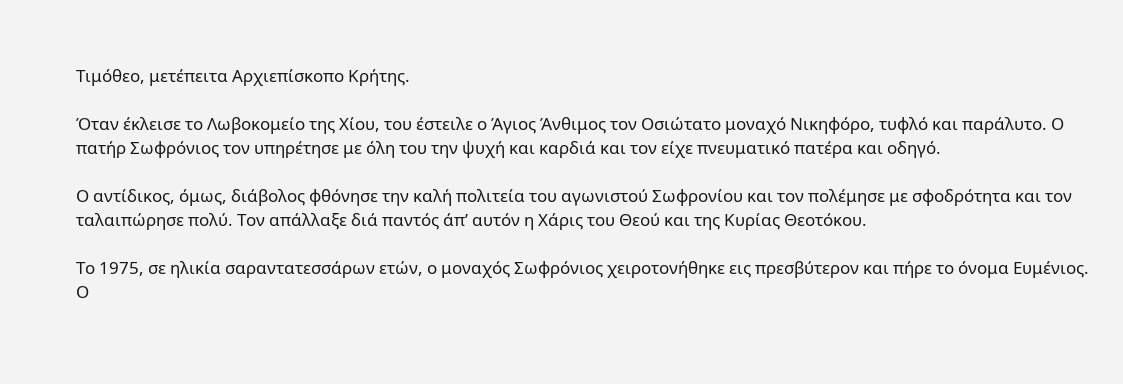Τιμόθεο, μετέπειτα Αρχιεπίσκοπο Κρήτης.

Όταν έκλεισε το Λωβοκομείο της Χίου, του έστειλε ο Άγιος Άνθιμος τον Οσιώτατο μοναχό Νικηφόρο, τυφλό και παράλυτο. Ο πατήρ Σωφρόνιος τον υπηρέτησε με όλη του την ψυχή και καρδιά και τον είχε πνευματικό πατέρα και οδηγό.

Ο αντίδικος, όμως, διάβολος φθόνησε την καλή πολιτεία του αγωνιστού Σωφρονίου και τον πολέμησε με σφοδρότητα και τον ταλαιπώρησε πολύ. Τον απάλλαξε διά παντός άπ’ αυτόν η Χάρις του Θεού και της Κυρίας Θεοτόκου.

Το 1975, σε ηλικία σαραντατεσσάρων ετών, ο μοναχός Σωφρόνιος χειροτονήθηκε εις πρεσβύτερον και πήρε το όνομα Ευμένιος. Ο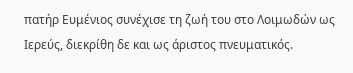πατήρ Ευμένιος συνέχισε τη ζωή του στο Λοιμωδών ως Ιερεύς, διεκρίθη δε και ως άριστος πνευματικός.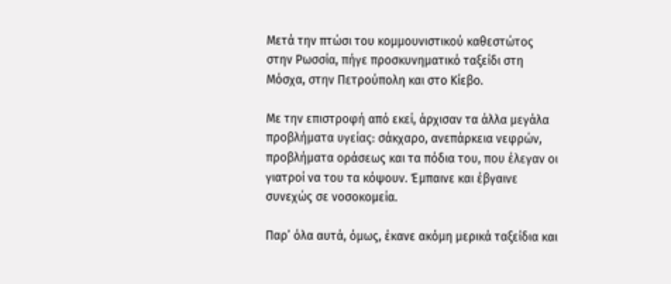Μετά την πτώσι του κομμουνιστικού καθεστώτος στην Ρωσσία, πήγε προσκυνηματικό ταξείδι στη Μόσχα, στην Πετρούπολη και στο Κίεβο.

Με την επιστροφή από εκεί, άρχισαν τα άλλα μεγάλα προβλήματα υγείας: σάκχαρο, ανεπάρκεια νεφρών, προβλήματα οράσεως και τα πόδια του, που έλεγαν οι γιατροί να του τα κόψουν. Έμπαινε και έβγαινε συνεχώς σε νοσοκομεία.

Παρ’ όλα αυτά, όμως, έκανε ακόμη μερικά ταξείδια και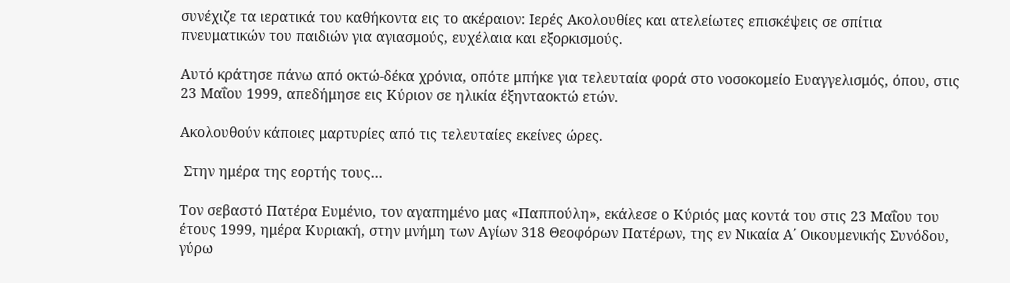συνέχιζε τα ιερατικά του καθήκοντα εις το ακέραιον: Ιερές Ακολουθίες και ατελείωτες επισκέψεις σε σπίτια πνευματικών του παιδιών για αγιασμούς, ευχέλαια και εξορκισμούς.

Αυτό κράτησε πάνω από οκτώ-δέκα χρόνια, οπότε μπήκε για τελευταία φορά στο νοσοκομείο Ευαγγελισμός, όπου, στις 23 Μαΐου 1999, απεδήμησε εις Κύριον σε ηλικία έξηνταοκτώ ετών.

Ακολουθούν κάποιες μαρτυρίες από τις τελευταίες εκείνες ώρες.

 Στην ημέρα της εορτής τους…

Τον σεβαστό Πατέρα Ευμένιο, τον αγαπημένο μας «Παππούλη», εκάλεσε ο Κύριός μας κοντά του στις 23 Μαΐου του έτους 1999, ημέρα Κυριακή, στην μνήμη των Αγίων 318 Θεοφόρων Πατέρων, της εν Νικαία Α΄ Οικουμενικής Συνόδου, γύρω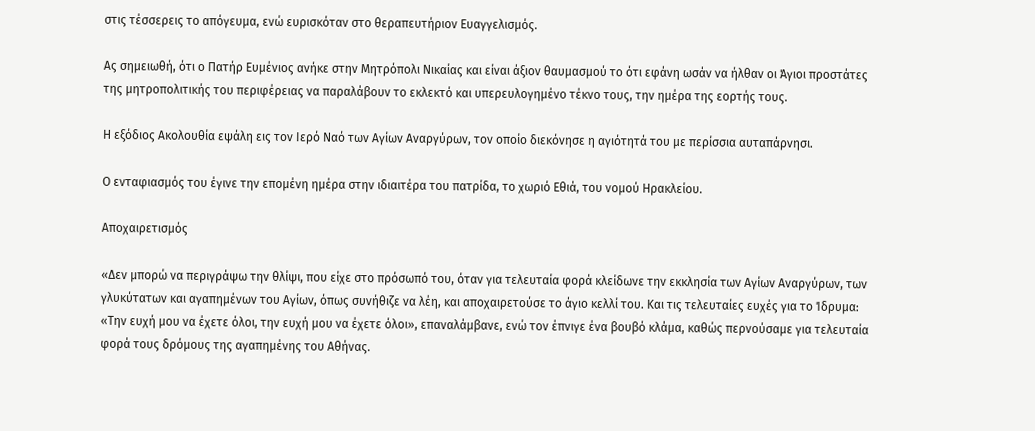στις τέσσερεις το απόγευμα, ενώ ευρισκόταν στο θεραπευτήριον Ευαγγελισμός.

Ας σημειωθή, ότι ο Πατήρ Ευμένιος ανήκε στην Μητρόπολι Νικαίας και είναι άξιον θαυμασμού το ότι εφάνη ωσάν να ήλθαν οι Άγιοι προστάτες της μητροπολιτικής του περιφέρειας να παραλάβουν το εκλεκτό και υπερευλογημένο τέκνο τους, την ημέρα της εορτής τους.

Η εξόδιος Ακολουθία εψάλη εις τον Ιερό Ναό των Αγίων Αναργύρων, τον οποίο διεκόνησε η αγιότητά του με περίσσια αυταπάρνησι.

Ο ενταφιασμός του έγινε την επομένη ημέρα στην ιδιαιτέρα του πατρίδα, το χωριό Εθιά, του νομού Ηρακλείου.

Αποχαιρετισμός

«Δεν μπορώ να περιγράψω την θλίψι, που είχε στο πρόσωπό του, όταν για τελευταία φορά κλείδωνε την εκκλησία των Αγίων Αναργύρων, των γλυκύτατων και αγαπημένων του Αγίων, όπως συνήθιζε να λέη, και αποχαιρετούσε το άγιο κελλί του. Και τις τελευταίες ευχές για το Ίδρυμα: «Την ευχή μου να έχετε όλοι, την ευχή μου να έχετε όλοι», επαναλάμβανε, ενώ τον έπνιγε ένα βουβό κλάμα, καθώς περνούσαμε για τελευταία φορά τους δρόμους της αγαπημένης του Αθήνας.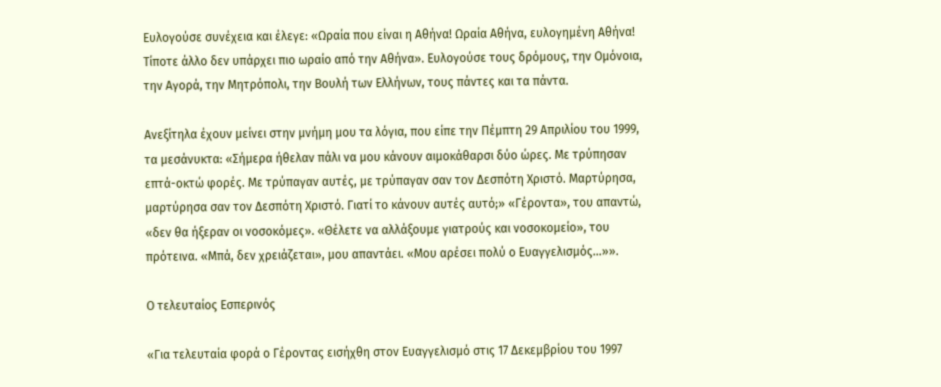Ευλογούσε συνέχεια και έλεγε: «Ωραία που είναι η Αθήνα! Ωραία Αθήνα, ευλογημένη Αθήνα! Τίποτε άλλο δεν υπάρχει πιο ωραίο από την Αθήνα». Ευλογούσε τους δρόμους, την Ομόνοια, την Αγορά, την Μητρόπολι, την Βουλή των Ελλήνων, τους πάντες και τα πάντα.

Ανεξίτηλα έχουν μείνει στην μνήμη μου τα λόγια, που είπε την Πέμπτη 29 Απριλίου του 1999, τα μεσάνυκτα: «Σήμερα ήθελαν πάλι να μου κάνουν αιμοκάθαρσι δύο ώρες. Με τρύπησαν επτά-οκτώ φορές. Με τρύπαγαν αυτές, με τρύπαγαν σαν τον Δεσπότη Χριστό. Μαρτύρησα, μαρτύρησα σαν τον Δεσπότη Χριστό. Γιατί το κάνουν αυτές αυτό;» «Γέροντα», του απαντώ, «δεν θα ήξεραν οι νοσοκόμες». «Θέλετε να αλλάξουμε γιατρούς και νοσοκομείο», του πρότεινα. «Μπά, δεν χρειάζεται», μου απαντάει. «Μου αρέσει πολύ ο Ευαγγελισμός…»».

Ο τελευταίος Εσπερινός

«Για τελευταία φορά ο Γέροντας εισήχθη στον Ευαγγελισμό στις 17 Δεκεμβρίου του 1997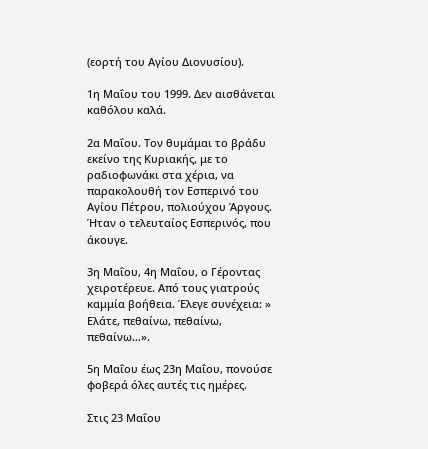(εορτή του Αγίου Διονυσίου).

1η Μαΐου του 1999. Δεν αισθάνεται καθόλου καλά.

2α Μαΐου. Τον θυμάμαι το βράδυ εκείνο της Κυριακής, με το ραδιοφωνάκι στα χέρια, να παρακολουθή τον Εσπερινό του Αγίου Πέτρου, πολιούχου Άργους. Ήταν ο τελευταίος Εσπερινός, που άκουγε.

3η Μαΐου, 4η Μαΐου, ο Γέροντας χειροτέρευε. Από τους γιατρούς καμμία βοήθεια. Έλεγε συνέχεια: » Ελάτε, πεθαίνω, πεθαίνω, πεθαίνω…».

5η Μαΐου έως 23η Μαΐου, πονούσε φοβερά όλες αυτές τις ημέρες.

Στις 23 Μαΐου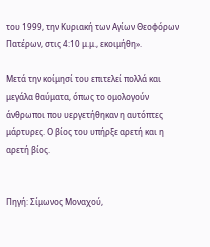του 1999, την Κυριακή των Αγίων Θεοφόρων Πατέρων, στις 4:10 μ.μ., εκοιμήθη».

Μετά την κοίμησί του επιτελεί πολλά και μεγάλα θαύματα, όπως το ομολογούν άνθρωποι που υεργετήθηκαν η αυτόπτες μάρτυρες. Ο βίος του υπήρξε αρετή και η αρετή βίος.


Πηγή: Σίμωνος Μοναχού,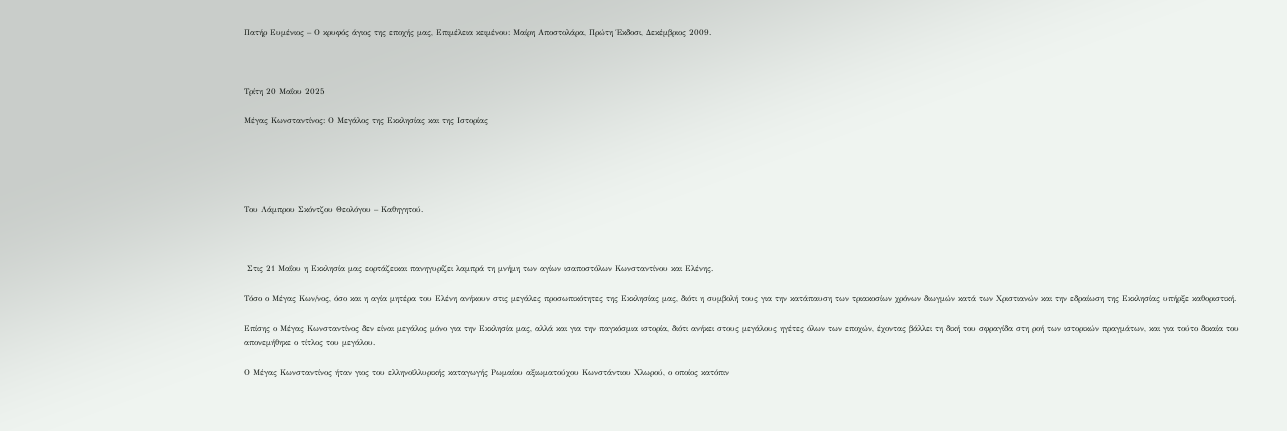Πατήρ Ευμένιος – Ο κρυφός άγιος της εποχής μας, Επιμέλεια κειμένου: Μαίρη Αποστολάρα, Πρώτη Έκδοσι, Δεκέμβριος 2009.



Τρίτη 20 Μαΐου 2025

Μέγας Κωνσταντίνος: Ο Μεγάλος της Εκκλησίας και της Ιστορίας





Του Λάμπρου Σκόντζου Θεολόγου – Καθηγητού.



 Στις 21 Μαΐου η Εκκλησία μας εορτάζεικαι πανηγυρίζει λαμπρά τη μνήμη των αγίων ισαποστόλων Κωνσταντίνου και Ελένης.

Τόσο ο Μέγας Κων/νος, όσο και η αγία μητέρα του Ελένη ανήκουν στις μεγάλες προσωπικότητες της Εκκλησίας μας, διότι η συμβολή τους για την κατάπαυση των τριακοσίων χρόνων διωγμών κατά των Χριστιανών και την εδραίωση της Εκκλησίας υπήρξε καθοριστική.

Επίσης ο Μέγας Κωνσταντίνος δεν είναι μεγάλος μόνο για την Εκκλησία μας, αλλά και για την παγκόσμια ιστορία, διότι ανήκει στους μεγάλους ηγέτες όλων των εποχών, έχοντας βάλλει τη δική του σφραγίδα στη ροή των ιστορικών πραγμάτων, και για τούτο δικαία του απονεμήθηκε ο τίτλος του μεγάλου.

Ο Μέγας Κωνσταντίνος ήταν γιος του ελληνοϊλλυρικής καταγωγής Ρωμαίου αξιωματούχου Κωνστάντιου Χλωρού, ο οποίος κατόπιν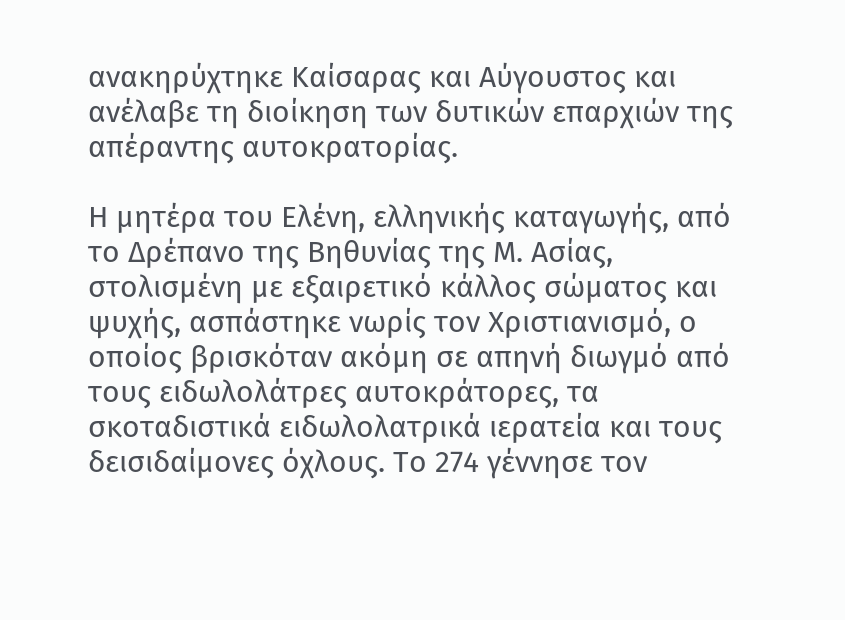ανακηρύχτηκε Καίσαρας και Αύγουστος και ανέλαβε τη διοίκηση των δυτικών επαρχιών της απέραντης αυτοκρατορίας.

Η μητέρα του Ελένη, ελληνικής καταγωγής, από το Δρέπανο της Βηθυνίας της Μ. Ασίας, στολισμένη με εξαιρετικό κάλλος σώματος και ψυχής, ασπάστηκε νωρίς τον Χριστιανισμό, ο οποίος βρισκόταν ακόμη σε απηνή διωγμό από τους ειδωλολάτρες αυτοκράτορες, τα σκοταδιστικά ειδωλολατρικά ιερατεία και τους δεισιδαίμονες όχλους. Το 274 γέννησε τον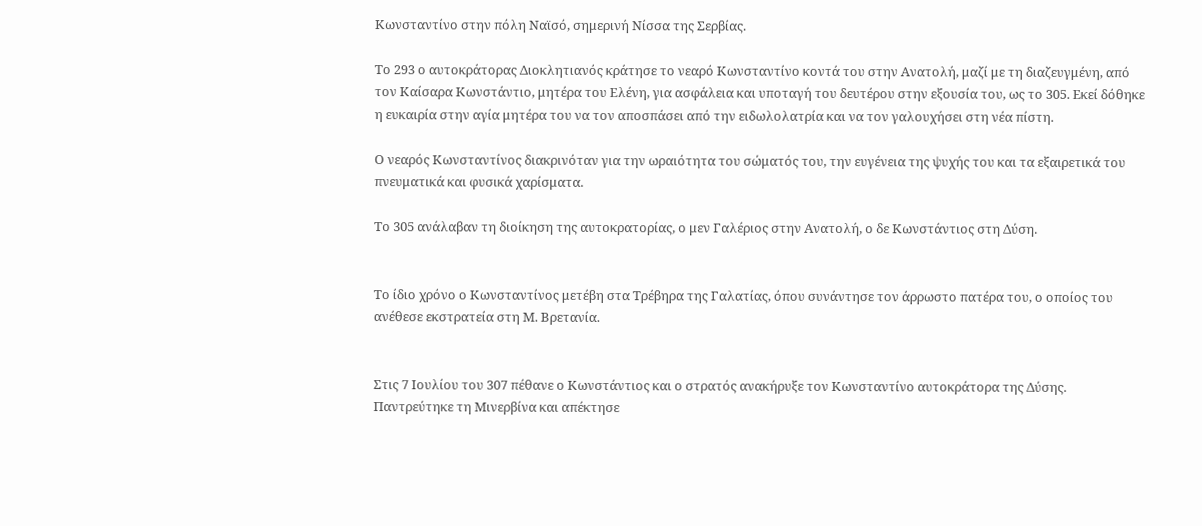Κωνσταντίνο στην πόλη Ναϊσό, σημερινή Νίσσα της Σερβίας.

Το 293 ο αυτοκράτορας Διοκλητιανός κράτησε το νεαρό Κωνσταντίνο κοντά του στην Ανατολή, μαζί με τη διαζευγμένη, από τον Καίσαρα Κωνστάντιο, μητέρα του Ελένη, για ασφάλεια και υποταγή του δευτέρου στην εξουσία του, ως το 305. Εκεί δόθηκε η ευκαιρία στην αγία μητέρα του να τον αποσπάσει από την ειδωλολατρία και να τον γαλουχήσει στη νέα πίστη.

Ο νεαρός Κωνσταντίνος διακρινόταν για την ωραιότητα του σώματός του, την ευγένεια της ψυχής του και τα εξαιρετικά του πνευματικά και φυσικά χαρίσματα.

Το 305 ανάλαβαν τη διοίκηση της αυτοκρατορίας, ο μεν Γαλέριος στην Ανατολή, ο δε Κωνστάντιος στη Δύση.


Το ίδιο χρόνο ο Κωνσταντίνος μετέβη στα Τρέβηρα της Γαλατίας, όπου συνάντησε τον άρρωστο πατέρα του, ο οποίος του ανέθεσε εκστρατεία στη Μ. Βρετανία.


Στις 7 Ιουλίου του 307 πέθανε ο Κωνστάντιος και ο στρατός ανακήρυξε τον Κωνσταντίνο αυτοκράτορα της Δύσης. Παντρεύτηκε τη Μινερβίνα και απέκτησε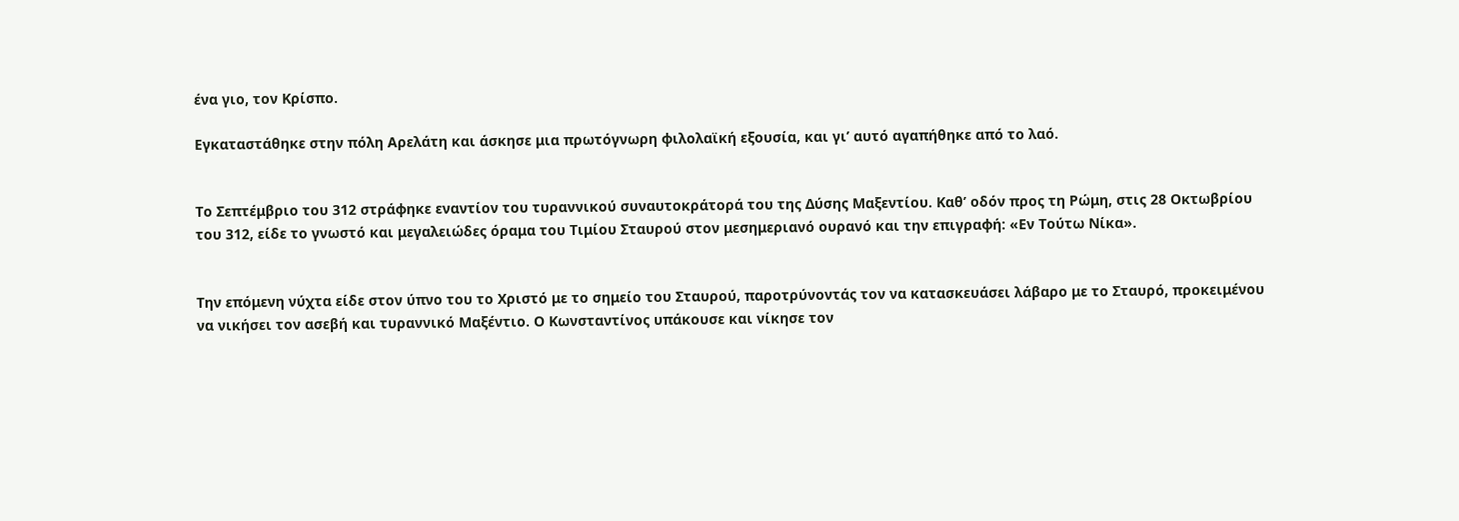ένα γιο, τον Κρίσπο.

Εγκαταστάθηκε στην πόλη Αρελάτη και άσκησε μια πρωτόγνωρη φιλολαϊκή εξουσία, και γι’ αυτό αγαπήθηκε από το λαό.


Το Σεπτέμβριο του 312 στράφηκε εναντίον του τυραννικού συναυτοκράτορά του της Δύσης Μαξεντίου. Καθ’ οδόν προς τη Ρώμη, στις 28 Οκτωβρίου του 312, είδε το γνωστό και μεγαλειώδες όραμα του Τιμίου Σταυρού στον μεσημεριανό ουρανό και την επιγραφή: «Εν Τούτω Νίκα».


Την επόμενη νύχτα είδε στον ύπνο του το Χριστό με το σημείο του Σταυρού, παροτρύνοντάς τον να κατασκευάσει λάβαρο με το Σταυρό, προκειμένου να νικήσει τον ασεβή και τυραννικό Μαξέντιο. Ο Κωνσταντίνος υπάκουσε και νίκησε τον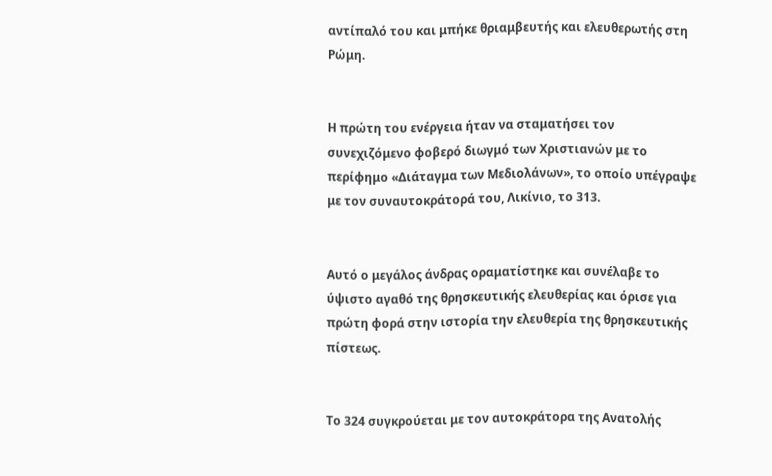αντίπαλό του και μπήκε θριαμβευτής και ελευθερωτής στη Ρώμη.


Η πρώτη του ενέργεια ήταν να σταματήσει τον συνεχιζόμενο φοβερό διωγμό των Χριστιανών με το περίφημο «Διάταγμα των Μεδιολάνων», το οποίο υπέγραψε με τον συναυτοκράτορά του, Λικίνιο, το 313.


Αυτό ο μεγάλος άνδρας οραματίστηκε και συνέλαβε το ύψιστο αγαθό της θρησκευτικής ελευθερίας και όρισε για πρώτη φορά στην ιστορία την ελευθερία της θρησκευτικής πίστεως.


Το 324 συγκρούεται με τον αυτοκράτορα της Ανατολής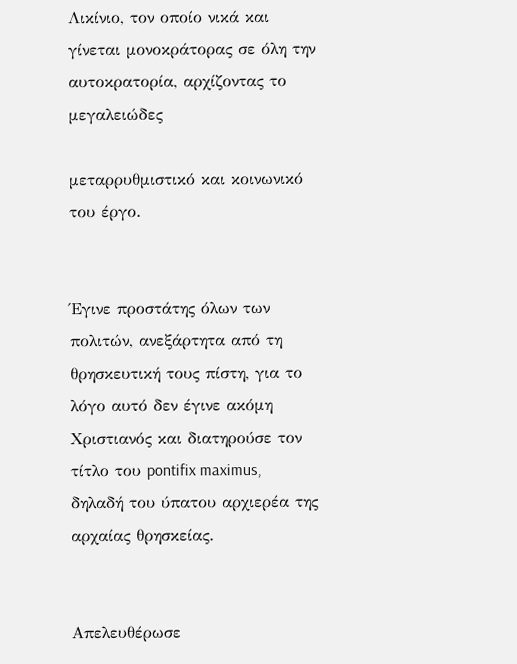Λικίνιο, τον οποίο νικά και γίνεται μονοκράτορας σε όλη την αυτοκρατορία, αρχίζοντας το μεγαλειώδες

μεταρρυθμιστικό και κοινωνικό του έργο.


Έγινε προστάτης όλων των πολιτών, ανεξάρτητα από τη θρησκευτική τους πίστη, για το λόγο αυτό δεν έγινε ακόμη Χριστιανός και διατηρούσε τον τίτλο του pontifix maximus, δηλαδή του ύπατου αρχιερέα της αρχαίας θρησκείας.


Απελευθέρωσε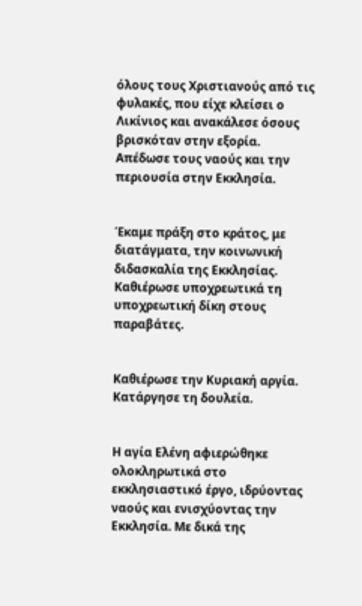όλους τους Χριστιανούς από τις φυλακές, που είχε κλείσει ο Λικίνιος και ανακάλεσε όσους βρισκόταν στην εξορία. Απέδωσε τους ναούς και την περιουσία στην Εκκλησία.


Έκαμε πράξη στο κράτος, με διατάγματα, την κοινωνική διδασκαλία της Εκκλησίας. Καθιέρωσε υποχρεωτικά τη υποχρεωτική δίκη στους παραβάτες.


Καθιέρωσε την Κυριακή αργία. Κατάργησε τη δουλεία.


Η αγία Ελένη αφιερώθηκε ολοκληρωτικά στο εκκλησιαστικό έργο, ιδρύοντας ναούς και ενισχύοντας την Εκκλησία. Με δικά της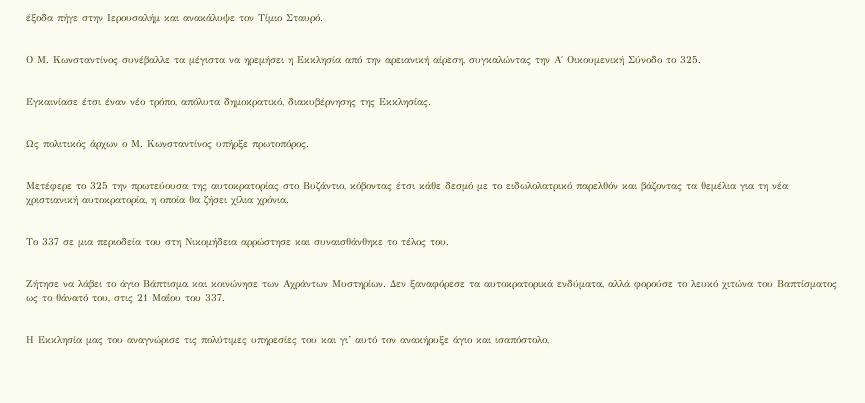έξοδα πήγε στην Ιερουσαλήμ και ανακάλυψε τον Τίμιο Σταυρό.


Ο Μ. Κωνσταντίνος συνέβαλλε τα μέγιστα να ηρεμήσει η Εκκλησία από την αρειανική αίρεση, συγκαλώντας την Α΄ Οικουμενική Σύνοδο το 325.


Εγκαινίασε έτσι έναν νέο τρόπο, απόλυτα δημοκρατικό, διακυβέρνησης της Εκκλησίας.


Ως πολιτικός άρχων ο Μ. Κωνσταντίνος υπήρξε πρωτοπόρος.


Μετέφερε το 325 την πρωτεύουσα της αυτοκρατορίας στο Βυζάντιο, κόβοντας έτσι κάθε δεσμό με το ειδωλολατρικό παρελθόν και βάζοντας τα θεμέλια για τη νέα χριστιανική αυτοκρατορία, η οποία θα ζήσει χίλια χρόνια.


Το 337 σε μια περιοδεία του στη Νικομήδεια αρρώστησε και συναισθάνθηκε το τέλος του.


Ζήτησε να λάβει το άγιο Βάπτισμα και κοινώνησε των Αχράντων Μυστηρίων. Δεν ξαναφόρεσε τα αυτοκρατορικά ενδύματα, αλλά φορούσε το λευκό χιτώνα του Βαπτίσματος ως το θάνατό του, στις 21 Μαΐου του 337.


Η Εκκλησία μας του αναγνώρισε τις πολύτιμες υπηρεσίες του και γι’ αυτό τον ανακήρυξε άγιο και ισαπόστολο,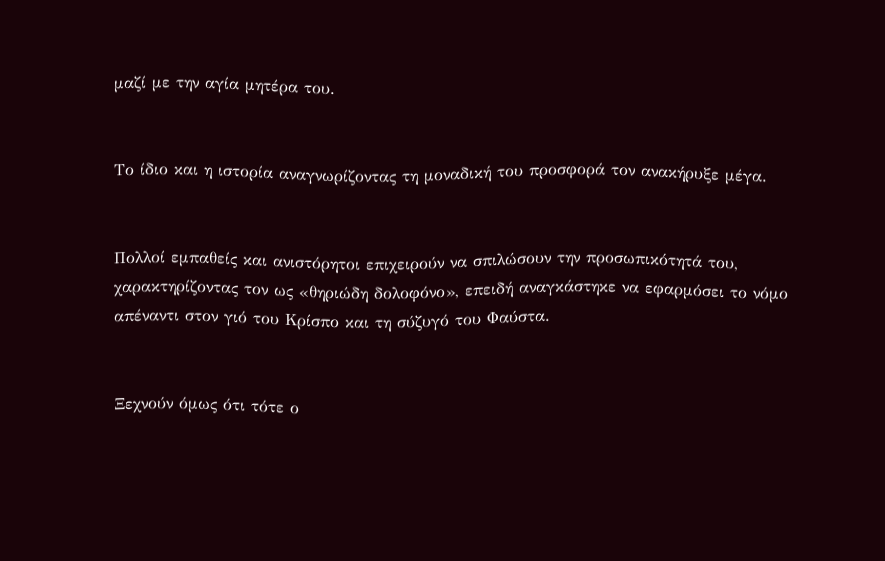μαζί με την αγία μητέρα του.


Το ίδιο και η ιστορία αναγνωρίζοντας τη μοναδική του προσφορά τον ανακήρυξε μέγα.


Πολλοί εμπαθείς και ανιστόρητοι επιχειρούν να σπιλώσουν την προσωπικότητά του, χαρακτηρίζοντας τον ως «θηριώδη δολοφόνο», επειδή αναγκάστηκε να εφαρμόσει το νόμο απέναντι στον γιό του Κρίσπο και τη σύζυγό του Φαύστα.


Ξεχνούν όμως ότι τότε ο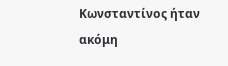Κωνσταντίνος ήταν ακόμη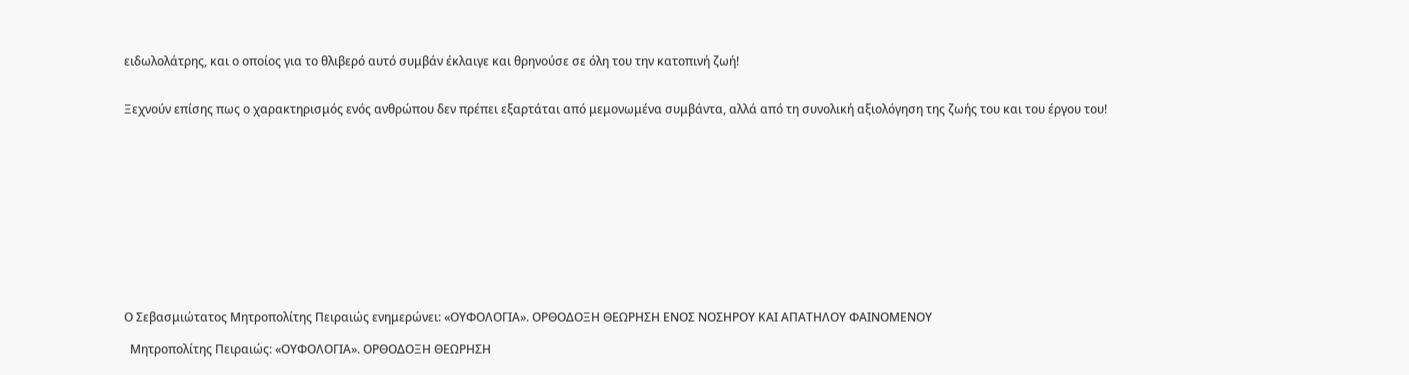ειδωλολάτρης, και ο οποίος για το θλιβερό αυτό συμβάν έκλαιγε και θρηνούσε σε όλη του την κατοπινή ζωή!


Ξεχνούν επίσης πως ο χαρακτηρισμός ενός ανθρώπου δεν πρέπει εξαρτάται από μεμονωμένα συμβάντα, αλλά από τη συνολική αξιολόγηση της ζωής του και του έργου του!












Ο Σεβασμιώτατος Μητροπολίτης Πειραιώς ενημερώνει: «ΟΥΦΟΛΟΓΙΑ». ΟΡΘΟΔΟΞΗ ΘΕΩΡΗΣΗ ΕΝΟΣ ΝΟΣΗΡΟΥ ΚΑΙ ΑΠΑΤΗΛΟΥ ΦΑΙΝΟΜΕΝΟΥ

  Μητροπολίτης Πειραιώς: «ΟΥΦΟΛΟΓΙΑ». ΟΡΘΟΔΟΞΗ ΘΕΩΡΗΣΗ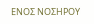ΕΝΟΣ ΝΟΣΗΡΟΥ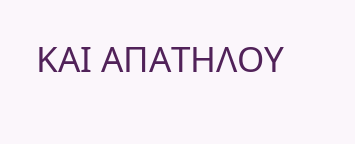ΚΑΙ ΑΠΑΤΗΛΟΥ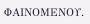ΦΑΙΝΟΜΕΝΟΥ.